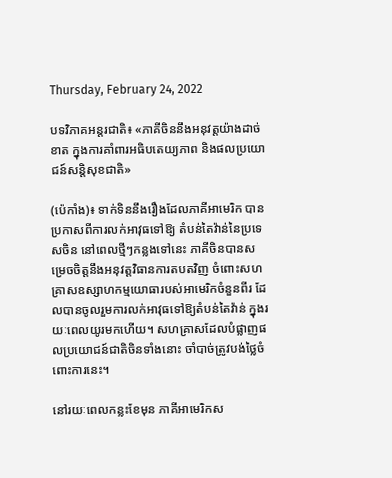Thursday, February 24, 2022

បទវិភាគអន្តរជាតិ៖ «ភាគីចិននឹងអនុវត្តយ៉ាងដាច់ខាត ក្នុងការគាំពារអធិបតេយ្យភាព និងផលប្រយោជន៍សន្តិសុខជាតិ»

(ប៉េកាំង)៖ ទាក់ទិននឹងរឿងដែលភាគីអាមេរិក បានប្រកាសពីការលក់អាវុធទៅឱ្យ តំបន់តៃវ៉ាន់នៃប្រទេសចិន នៅពេលថ្មីៗកន្លងទៅនេះ ភាគីចិនបានសម្រេចចិត្តនឹងអនុវត្តវិធានការតបតវិញ ចំពោះសហគ្រាសឧស្សាហកម្មយោធារបស់អាមេរិកចំនួនពីរ ដែលបានចូលរួមការលក់អាវុធទៅឱ្យតំបន់តៃវ៉ាន់ ក្នុងរយៈពេលយូរមកហើយ។ សហគ្រាសដែលបំផ្លាញផលប្រយោជន៍ជាតិចិនទាំងនោះ ចាំបាច់ត្រូវបង់ថ្លៃចំពោះការនេះ។

នៅរយៈពេលកន្លះខែមុន ភាគីអាមេរិកស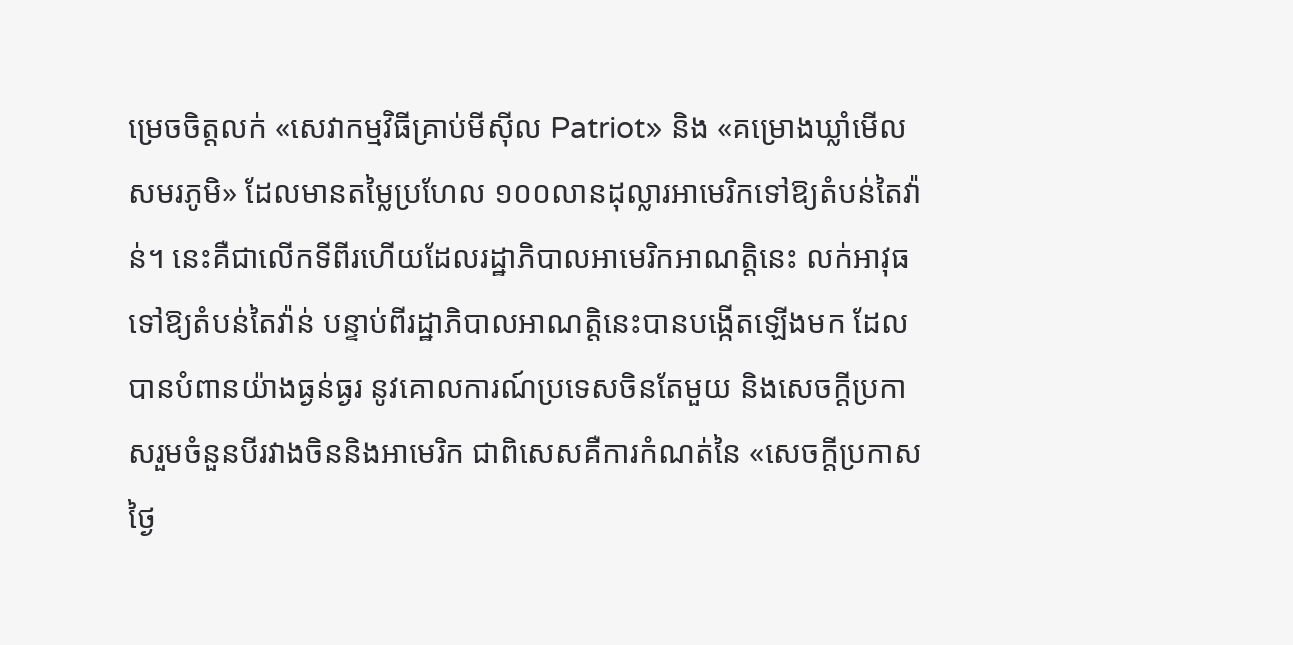ម្រេចចិត្តលក់ «សេវាកម្មវិធីគ្រាប់មីស៊ីល Patriot» និង «គម្រោងឃ្លាំមើលសមរភូមិ» ដែលមានតម្លៃប្រហែល ១០០លានដុល្លារអាមេរិកទៅឱ្យតំបន់តៃវ៉ាន់។ នេះគឺជាលើកទីពីរហើយដែលរដ្ឋាភិបាលអាមេរិកអាណត្តិនេះ លក់អាវុធទៅឱ្យតំបន់តៃវ៉ាន់ បន្ទាប់ពីរដ្ឋាភិបាលអាណត្តិនេះបានបង្កើតឡើងមក ដែលបានបំពានយ៉ាងធ្ងន់ធ្ងរ នូវគោលការណ៍ប្រទេសចិនតែមួយ និងសេចក្តីប្រកាសរួមចំនួនបីរវាងចិននិងអាមេរិក ជាពិសេសគឺការកំណត់នៃ «សេចក្តីប្រកាសថ្ងៃ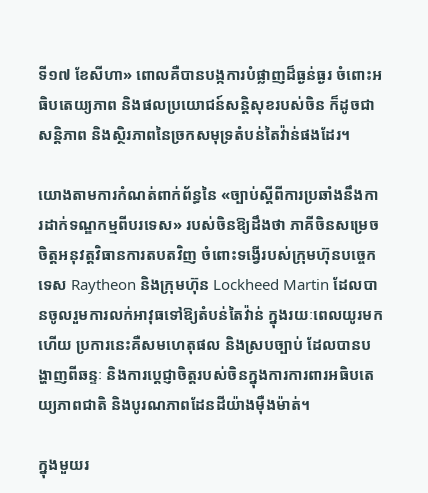ទី១៧ ខែសីហា» ពោលគឺបានបង្កការបំផ្លាញដ៏ធ្ងន់ធ្ងរ ចំពោះអធិបតេយ្យភាព និងផលប្រយោជន៍សន្តិសុខរបស់ចិន ក៏ដូចជាសន្តិភាព និងស្ថិរភាពនៃច្រកសមុទ្រតំបន់តៃវ៉ាន់ផងដែរ។

យោងតាមការកំណត់ពាក់ព័ន្ធនៃ «ច្បាប់ស្តីពីការប្រឆាំងនឹងការដាក់ទណ្ឌកម្មពីបរទេស» របស់ចិនឱ្យដឹងថា ភាគីចិនសម្រេចចិត្តអនុវត្តវិធានការតបតវិញ ចំពោះទង្វើរបស់ក្រុមហ៊ុនបច្ចេកទេស Raytheon និងក្រុមហ៊ុន Lockheed Martin ដែលបានចូលរួមការលក់អាវុធទៅឱ្យតំបន់តៃវ៉ាន់ ក្នុងរយៈពេលយូរមកហើយ ប្រការនេះគឺសមហេតុផល និងស្របច្បាប់ ដែលបានបង្ហាញពីឆន្ទៈ និងការប្តេជ្ញាចិត្តរបស់ចិនក្នុងការការពារអធិបតេយ្យភាពជាតិ និងបូរណភាពដែនដីយ៉ាងម៉ឺងម៉ាត់។

ក្នុងមួយរ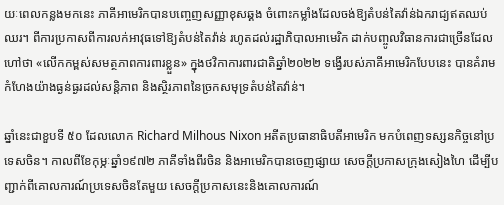យៈពេលកន្លងមកនេះ ភាគីអាមេរិកបានបញ្ចេញសញ្ញាខុសឆ្គង ចំពោះកម្លាំងដែលចង់ឱ្យតំបន់តៃវ៉ាន់ឯករាជ្យឥតឈប់ឈរ។ ពីការប្រកាសពីការលក់អាវុធទៅឱ្យតំបន់តៃវ៉ាន់ រហូតដល់រដ្ឋាភិបាលអាមេរិក ដាក់បញ្ចូលវិធានការជាច្រើនដែលហៅថា «លើកកម្ពស់សមត្ថភាពការពារខ្លួន» ក្នុងថវិកាការពារជាតិឆ្នាំ២០២២ ទង្វើរបស់ភាគីអាមេរិកបែបនេះ បានគំរាមកំហែងយ៉ាងធ្ងន់ធ្ងរដល់សន្តិភាព និងស្ថិរភាពនៃច្រកសមុទ្រតំបន់តៃវ៉ាន់។

ឆ្នាំនេះជាខួបទី ៥០ ដែលលោក Richard Milhous Nixon អតីតប្រធានាធិបតីអាមេរិក មកបំពេញទស្សនកិច្ចនៅប្រទេសចិន។ កាលពីខែកុម្ភៈឆ្នាំ១៩៧២ ភាគីទាំងពីរចិន និងអាមេរិកបានចេញផ្សាយ សេចក្តីប្រកាសក្រុងសៀងហៃ ដើម្បីបញ្ជាក់ពីគោលការណ៍ប្រទេសចិនតែមួយ សេចក្តីប្រកាសនេះនិងគោលការណ៍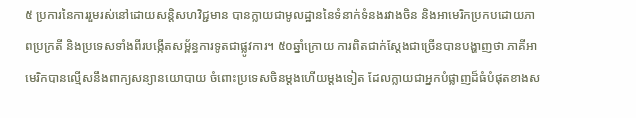៥ ប្រការនៃការរួមរស់នៅដោយសន្តិសហវិជ្ជមាន បានក្លាយជាមូលដ្ឋាននៃទំនាក់ទំនងរវាងចិន និងអាមេរិកប្រកបដោយភាពប្រក្រតី និងប្រទេសទាំងពីរបង្កើតសម្ព័ន្ធការទូតជាផ្លូវការ។ ៥០ឆ្នាំក្រោយ ការពិតជាក់ស្តែងជាច្រើនបានបង្ហាញថា ភាគីអាមេរិកបានល្មើសនឹងពាក្យសន្យានយោបាយ ចំពោះប្រទេសចិនម្តងហើយម្តងទៀត ដែលក្លាយជាអ្នកបំផ្លាញដ៏ធំបំផុតខាងស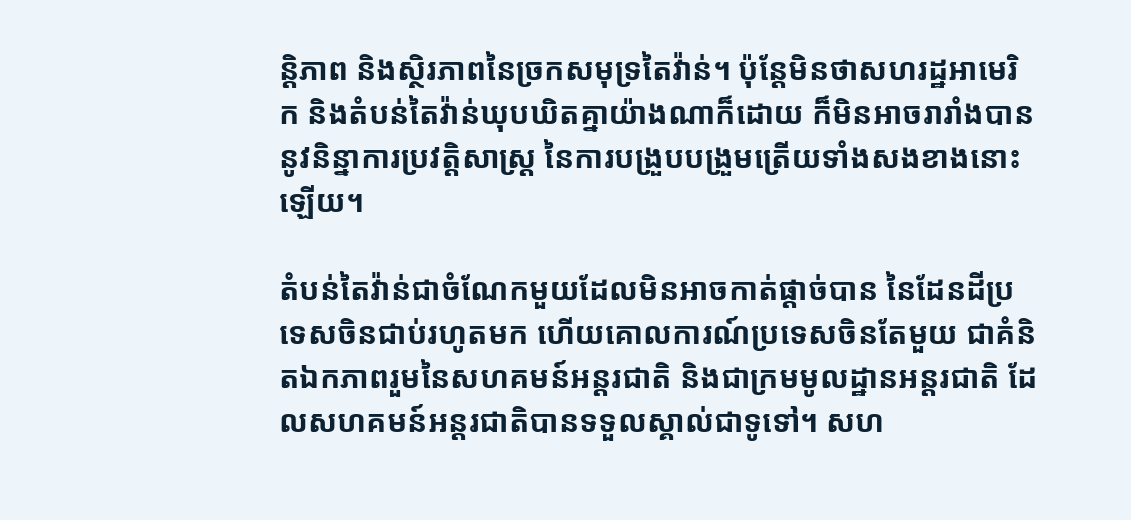ន្តិភាព និងស្ថិរភាពនៃច្រកសមុទ្រតៃវ៉ាន់។ ប៉ុន្តែមិនថាសហរដ្ឋអាមេរិក និងតំបន់តៃវ៉ាន់ឃុបឃិតគ្នាយ៉ាងណាក៏ដោយ ក៏មិនអាចរារាំងបាននូវនិន្នាការប្រវត្តិសាស្ត្រ នៃការបង្រួបបង្រួមត្រើយទាំងសងខាងនោះឡើយ។

តំបន់តៃវ៉ាន់ជាចំណែកមួយដែលមិនអាចកាត់ផ្ដាច់បាន នៃដែនដីប្រទេសចិនជាប់រហូតមក ហើយគោលការណ៍ប្រទេសចិនតែមួយ ជាគំនិតឯកភាពរួមនៃសហគមន៍អន្តរជាតិ និងជាក្រមមូលដ្ឋានអន្តរជាតិ ដែលសហគមន៍អន្តរជាតិបានទទួលស្គាល់ជាទូទៅ។ សហ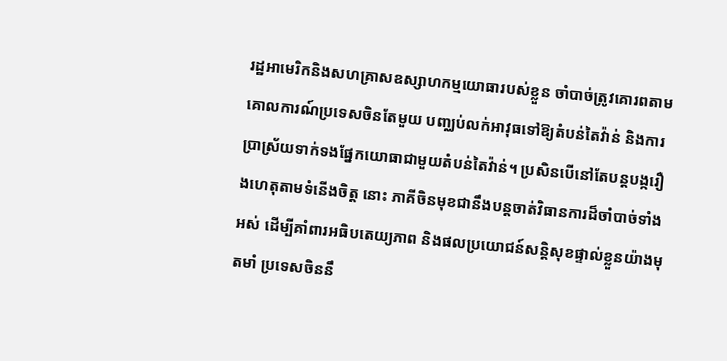រដ្ឋអាមេរិកនិងសហគ្រាសឧស្សាហកម្មយោធារបស់ខ្លួន ចាំបាច់ត្រូវគោរពតាមគោលការណ៍ប្រទេសចិនតែមួយ បញ្ឈប់លក់អាវុធទៅឱ្យតំបន់តៃវ៉ាន់ និងការប្រាស្រ័យទាក់ទងផ្នែកយោធាជាមួយតំបន់តៃវ៉ាន់។ ប្រសិនបើនៅតែបន្តបង្ករឿងហេតុតាមទំនើងចិត្ត នោះ ភាគីចិនមុខជានឹងបន្តចាត់វិធានការដ៏ចាំបាច់ទាំងអស់ ដើម្បីគាំពារអធិបតេយ្យភាព និងផលប្រយោជន៍សន្តិសុខផ្ទាល់ខ្លួនយ៉ាងមុតមាំ ប្រទេសចិននឹ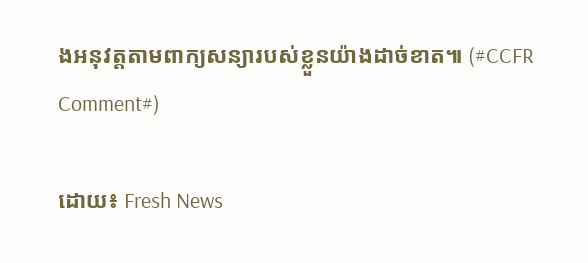ងអនុវត្តតាមពាក្យសន្យារបស់ខ្លួនយ៉ាងដាច់ខាត៕ (#CCFR Comment#)

ដោយ៖ Fresh News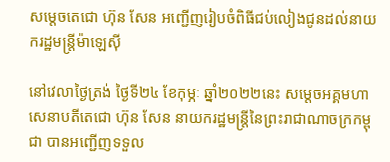សម្តេចតេជោ ហ៊ុន សែន អញ្ជើញរៀបចំពិធីជប់លៀងជូនដល់នាយករដ្ឋមន្ត្រីម៉ាឡេស៊ី

នៅវេលាថ្ងៃត្រង់ ថ្ងៃទី២៤ ខែកុម្ភៈ ឆ្នាំ២០២២នេះ សម្ដេចអគ្គមហាសេនាបតីតេជោ ហ៊ុន សែន នាយករដ្ឋមន្ត្រីនៃព្រះរាជាណាចក្រកម្ពុជា បានអញ្ជើញទទួល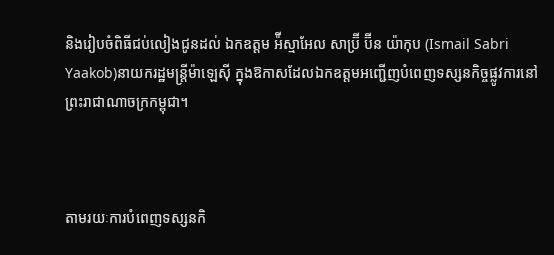និងរៀបចំពិធីជប់លៀងជូនដល់ ឯកឧត្តម អ៉ីស្មាអែល សាប្រ៊ី ប៊ីន យ៉ាកុប (Ismail Sabri Yaakob)នាយករដ្ឋមន្ត្រីម៉ាឡេស៊ី ក្នុងឱកាសដែលឯកឧត្តមអញ្ជើញបំពេញទស្សនកិច្ចផ្លូវការនៅព្រះរាជាណាចក្រកម្ពុជា។



តាមរយៈការបំពេញទស្សនកិ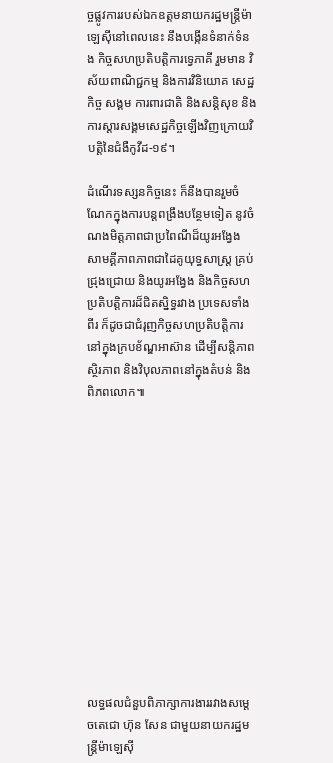ច្ចផ្លូវការរបស់ឯកឧត្តមនាយករដ្ឋមន្ត្រីម៉ាឡេស៊ីនៅពេលនេះ នឹងបង្កើនទំនាក់ទំនង កិច្ចសហប្រតិបត្តិការទ្វេភាគី រួមមាន វិស័យពាណិជ្ជកម្ម និងការវិនិយោគ សេដ្ឋកិច្ច សង្គម ការពារជាតិ និងសន្តិសុខ និងការស្តារសង្គមសេដ្ឋកិច្ចឡើងវិញក្រោយវិបត្តិនៃជំងឺកូវីដ-១៩។

ដំណើរទស្សនកិច្ចនេះ ក៏នឹងបានរួមចំណែកក្នុងការបន្តពង្រឹងបន្ថែមទៀត នូវចំណងមិត្តភាពជាប្រពៃណីដ៏យូរអង្វែង សាមគ្គីភាពភាពជាដៃគូយុទ្ធសាស្រ្ត គ្រប់ជ្រុងជ្រោយ និងយូរអង្វែង និងកិច្ចសហប្រតិបត្តិការដ៏ជិតស្និទ្ធរវាង ប្រទេសទាំងពីរ ក៏ដូចជាជំរុញកិច្ចសហប្រតិបត្តិការនៅក្នុងក្របខ័ណ្ឌអាស៊ាន ដើម្បីសន្តិភាព ស្ថិរភាព និងវិបុលភាពនៅក្នុងតំបន់ និងពិភពលោក៕













លទ្ធផលជំនួបពិភាក្សាការងាររវាងសម្ដេចតេជោ ហ៊ុន សែន ជាមួយនាយករដ្ឋមន្ត្រីម៉ាឡេស៊ី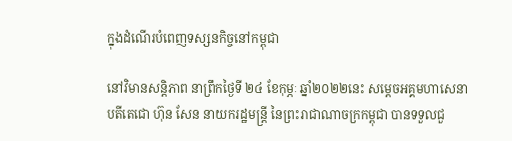ក្នុងដំណើរបំពេញទស្សនកិច្ចនៅកម្ពុជា

នៅវិមានសន្តិភាព នាព្រឹកថ្ងៃទី ២៤ ខែកុម្ភៈ ឆ្នាំ២០២២នេះ សម្ដេចអគ្គមហាសេនាបតីតេជោ ហ៊ុន សែន នាយករដ្ឋមន្ត្រី នៃព្រះរាជាណាចក្រកម្ពុជា បានទទួលជួ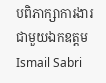បពិភាក្សាការងារជាមួយឯកឧត្តម Ismail Sabri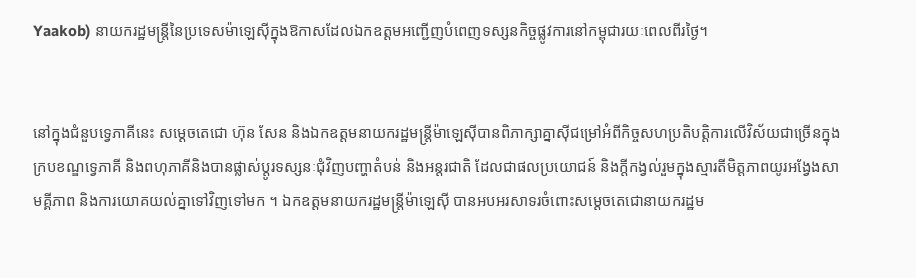Yaakob) នាយករដ្ឋមន្ត្រីនៃប្រទេសម៉ាឡេស៊ីក្នុងឱកាសដែលឯកឧត្តមអញ្ជើញបំពេញទស្សនកិច្ចផ្លូវការនៅកម្ពុជារយៈពេលពីរថ្ងៃ។


នៅក្នុងជំនួបទ្វេភាគីនេះ សម្ដេចតេជោ ហ៊ុន សែន និងឯកឧត្តមនាយករដ្ឋមន្ត្រីម៉ាឡេស៊ីបានពិភាក្សាគ្នាស៊ីជម្រៅអំពីកិច្ចសហប្រតិបត្តិការលើវិស័យជាច្រើនក្នុងក្របខណ្ឌទ្វេភាគី និងពហុភាគីនិងបានផ្លាស់ប្ដូរទស្សនៈជុំវិញបញ្ហាតំបន់ និងអន្តរជាតិ ដែលជាផលប្រយោជន៍ និងក្តីកង្វល់រួមក្នុងស្មារតីមិត្តភាពយូរអង្វែងសាមគ្គីភាព និងការយោគយល់គ្នាទៅវិញទៅមក ។ ឯកឧត្តមនាយករដ្ឋមន្ត្រីម៉ាឡេស៊ី បានអបអរសាទរចំពោះសម្ដេចតេជោនាយករដ្ឋម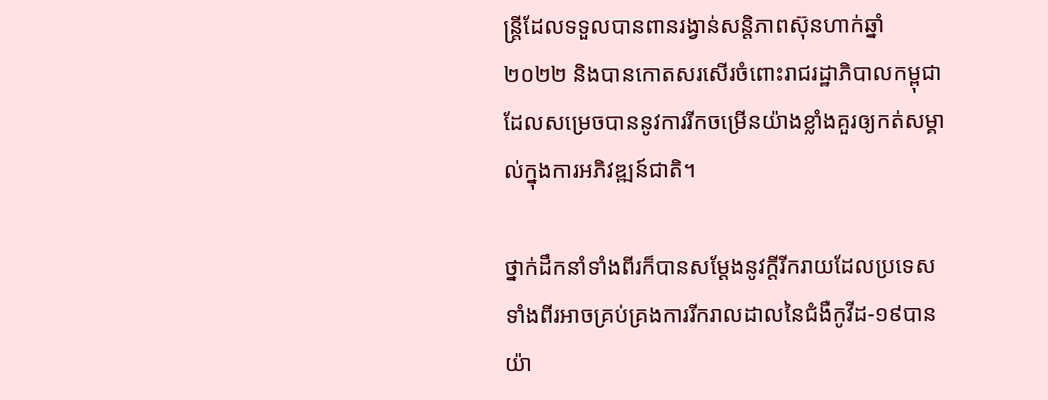ន្ត្រីដែលទទួលបានពានរង្វាន់សន្តិភាពស៊ុនហាក់ឆ្នាំ២០២២ និងបានកោតសរសើរចំពោះរាជរដ្ឋាភិបាលកម្ពុជាដែលសម្រេចបាននូវការរីកចម្រើនយ៉ាងខ្លាំងគួរឲ្យកត់សម្គាល់ក្នុងការអភិវឌ្ឍន៍ជាតិ។

ថ្នាក់ដឹកនាំទាំងពីរក៏បានសម្ដែងនូវក្តីរីករាយដែលប្រទេសទាំងពីរអាចគ្រប់គ្រងការរីករាលដាលនៃជំងឺកូវីដ-១៩បានយ៉ា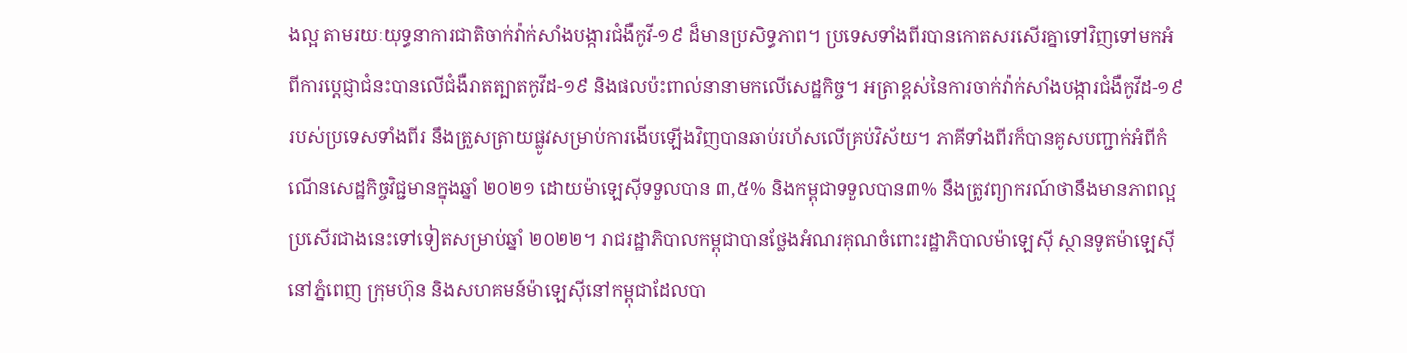ងល្អ តាមរយៈយុទ្ធនាការជាតិចាក់វ៉ាក់សាំងបង្ការជំងឺកូវី-១៩ ដ៏មានប្រសិទ្ធភាព។ ប្រទេសទាំងពីរបានកោតសរសើរគ្នាទៅវិញទៅមកអំពីការប្ដេជ្ញាជំនះបានលើជំងឺរាតត្បាតកូវីដ-១៩ និងផលប៉ះពាល់នានាមកលើសេដ្ឋកិច្ច។ អត្រាខ្ពស់នៃការចាក់វ៉ាក់សាំងបង្ការជំងឺកូវីដ-១៩ របស់ប្រទេសទាំងពីរ នឹងត្រួសត្រាយផ្លូវសម្រាប់ការងើបឡើងវិញបានឆាប់រហ័សលើគ្រប់វិស័យ។ ភាគីទាំងពីរក៏បានគូសបញ្ជាក់អំពីកំណើនសេដ្ឋកិច្ចវិជ្ជមានក្នុងឆ្នាំ ២០២១ ដោយម៉ាឡេស៊ីទទួលបាន ៣,៥% និងកម្ពុជាទទួលបាន៣% នឹងត្រូវព្យាករណ៍ថានឹងមានភាពល្អប្រសើរជាងនេះទៅទៀតសម្រាប់ឆ្នាំ ២០២២។ រាជរដ្ឋាភិបាលកម្ពុជាបានថ្លែងអំណរគុណចំពោះរដ្ឋាភិបាលម៉ាឡេស៊ី ស្ថានទូតម៉ាឡេស៊ីនៅភ្នំពេញ ក្រុមហ៊ុន និងសហគមន៍ម៉ាឡេស៊ីនៅកម្ពុជាដែលបា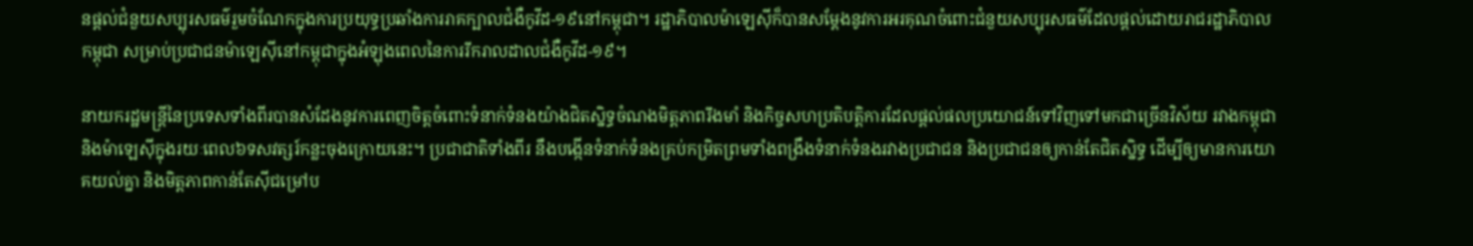នផ្ដល់ជំនួយសប្បុរសធម៌រួមចំណែកក្នុងការប្រយុទ្ធប្រឆាំងការរាគក្បាលជំងឺកូវីដ-១៩នៅកម្ពុជា។ រដ្ឋាភិបាលម៉ាឡេស៊ីក៏បានសម្តែងនូវការអរគុណចំពោះជំនួយសប្បុរសធម៌ដែលផ្ដល់ដោយរាជរដ្ឋាភិបាលកម្ពុជា សម្រាប់ប្រជាជនម៉ាឡេស៊ីនៅកម្ពុជាក្នុងអំឡុងពេលនៃការរីករាលដាលជំងឺកូវីដ-១៩។

នាយករដ្ឋមន្ត្រីនៃប្រទេសទាំងពីរបានសំដែងនូវការពេញចិត្តចំពោះទំនាក់ទំនងយ៉ាងជិតស្និទ្ធចំណងមិត្តភាពរឹងមាំ និងកិច្ចសហប្រតិបត្តិការដែលផ្ដល់ផលប្រយោជន៍ទៅវិញទៅមកជាច្រើនវិស័យ រវាងកម្ពុជា និងម៉ាឡេស៊ីក្នុងរយៈពេល៦ទសវត្សរ៍កន្លះចុងក្រោយនេះ។ ប្រជាជាតិទាំងពីរ នឹងបង្កើនទំនាក់ទំនងគ្រប់កម្រិតព្រមទាំងពង្រឹងទំនាក់ទំនងរវាងប្រជាជន និងប្រជាជនឲ្យកាន់តែជិតស្និទ្ធ ដើម្បីឲ្យមានការយោគយល់គ្នា និងមិត្តភាពកាន់តែស៊ីជម្រៅប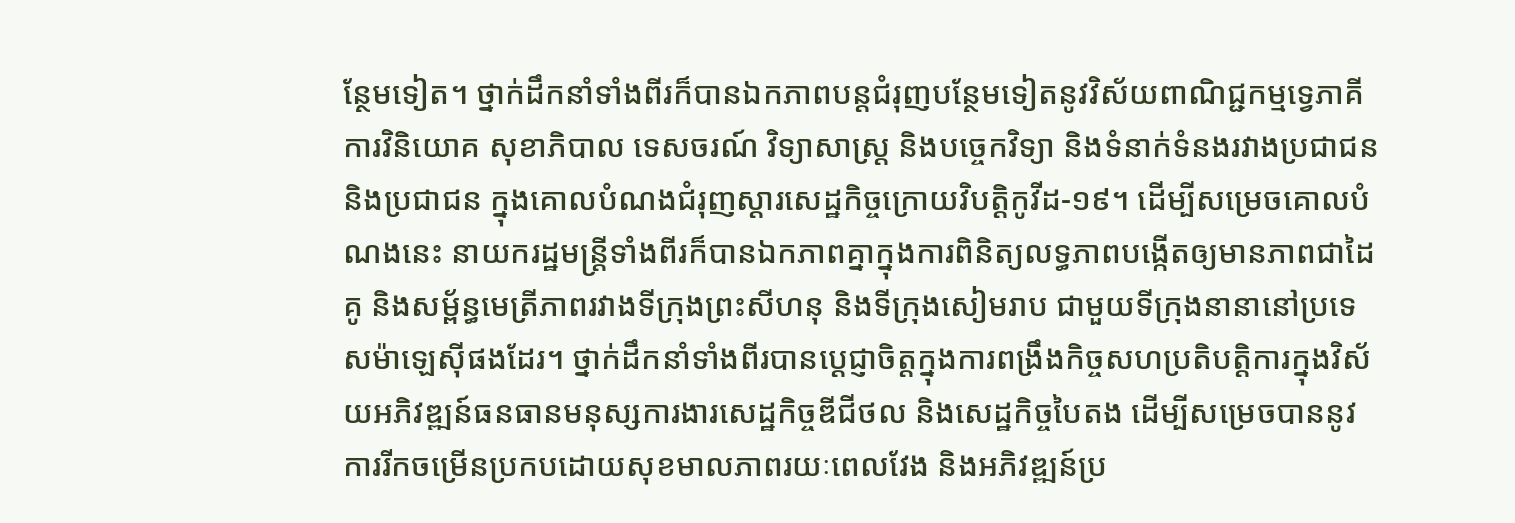ន្ថែមទៀត។ ថ្នាក់ដឹកនាំទាំងពីរក៏បានឯកភាពបន្តជំរុញបន្ថែមទៀតនូវវិស័យពាណិជ្ជកម្មទ្វេភាគី ការវិនិយោគ សុខាភិបាល ទេសចរណ៍ វិទ្យាសាស្រ្ត និងបច្ចេកវិទ្យា និងទំនាក់ទំនងរវាងប្រជាជន និងប្រជាជន ក្នុងគោលបំណងជំរុញស្ដារសេដ្ឋកិច្ចក្រោយវិបត្តិកូវីដ-១៩។ ដើម្បីសម្រេចគោលបំណងនេះ នាយករដ្ឋមន្ត្រីទាំងពីរក៏បានឯកភាពគ្នាក្នុងការពិនិត្យលទ្ធភាពបង្កើតឲ្យមានភាពជាដៃគូ និងសម្ព័ន្ធមេត្រីភាពរវាងទីក្រុងព្រះសីហនុ និងទីក្រុងសៀមរាប ជាមួយទីក្រុងនានានៅប្រទេសម៉ាឡេស៊ីផងដែរ។ ថ្នាក់ដឹកនាំទាំងពីរបានប្ដេជ្ញាចិត្តក្នុងការពង្រឹងកិច្ចសហប្រតិបត្តិការក្នុងវិស័យអភិវឌ្ឍន៍ធនធានមនុស្សការងារសេដ្ឋកិច្ចឌីជីថល និងសេដ្ឋកិច្ចបៃតង ដើម្បីសម្រេចបាននូវការរីកចម្រើនប្រកបដោយសុខមាលភាពរយៈពេលវែង និងអភិវឌ្ឍន៍ប្រ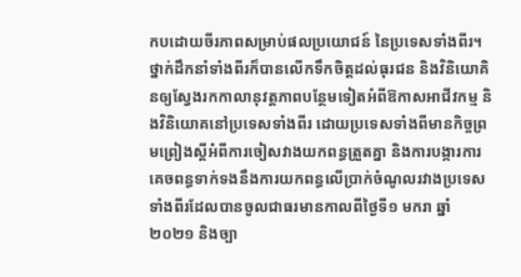កបដោយចីរភាពសម្រាប់ផលប្រយោជន៍ នៃប្រទេសទាំងពីរ។ ថ្នាក់ដឹកនាំទាំងពីរក៏បានលើកទឹកចិត្តដល់ធុរជន និងវិនិយោគិនឲ្យស្វែងរកកាលានុវត្តភាពបន្ថែមទៀតអំពីឱកាសអាជីវកម្ម និងវិនិយោគនៅប្រទេសទាំងពីរ ដោយប្រទេសទាំងពីមានកិច្ចព្រមព្រៀងស្ដីអំពីការចៀសវាងយកពន្ធត្រួតគ្នា និងការបង្ការការគេចពន្ធទាក់ទងនឹងការយកពន្ធលើប្រាក់ចំណូលរវាងប្រទេសទាំងពីរដែលបានចូលជាធរមានកាលពីថ្ងៃទី១ មករា ឆ្នាំ២០២១ និងច្បា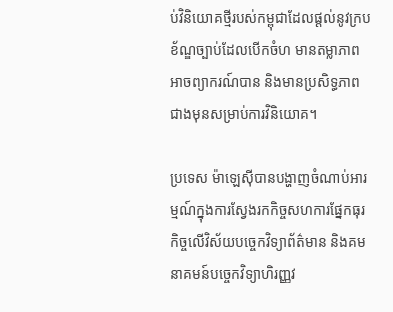ប់វិនិយោគថ្មីរបស់កម្ពុជាដែលផ្ដល់នូវក្របខ័ណ្ឌច្បាប់ដែលបើកចំហ មានតម្លាភាព អាចព្យាករណ៍បាន និងមានប្រសិទ្ធភាពជាងមុនសម្រាប់ការវិនិយោគ។

ប្រទេស ម៉ាឡេស៊ីបានបង្ហាញចំណាប់អារម្មណ៍ក្នុងការស្វែងរកកិច្ចសហការផ្នែកធុរកិច្ចលើវិស័យបច្ចេកវិទ្យាព័ត៌មាន និងគមនាគមន៍បច្ចេកវិទ្យាហិរញ្ញវ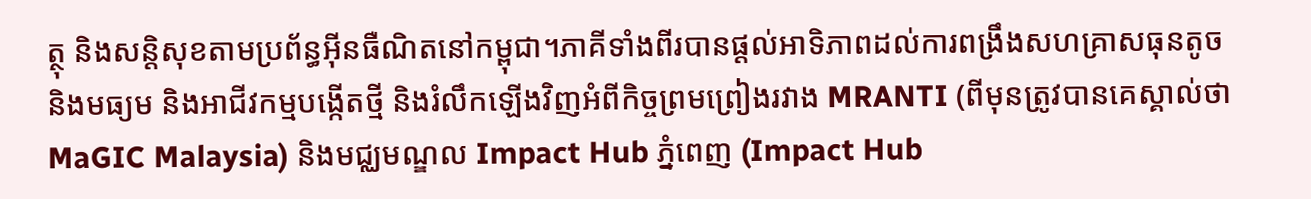ត្ថុ និងសន្តិសុខតាមប្រព័ន្ធអ៊ីនធឺណិតនៅកម្ពុជា។ភាគីទាំងពីរបានផ្ដល់អាទិភាពដល់ការពង្រឹងសហគ្រាសធុនតូច និងមធ្យម និងអាជីវកម្មបង្កើតថ្មី និងរំលឹកឡើងវិញអំពីកិច្ចព្រមព្រៀងរវាង MRANTI (ពីមុនត្រូវបានគេស្គាល់ថា MaGIC Malaysia) និងមជ្ឈមណ្ឌល Impact Hub ភ្នំពេញ (Impact Hub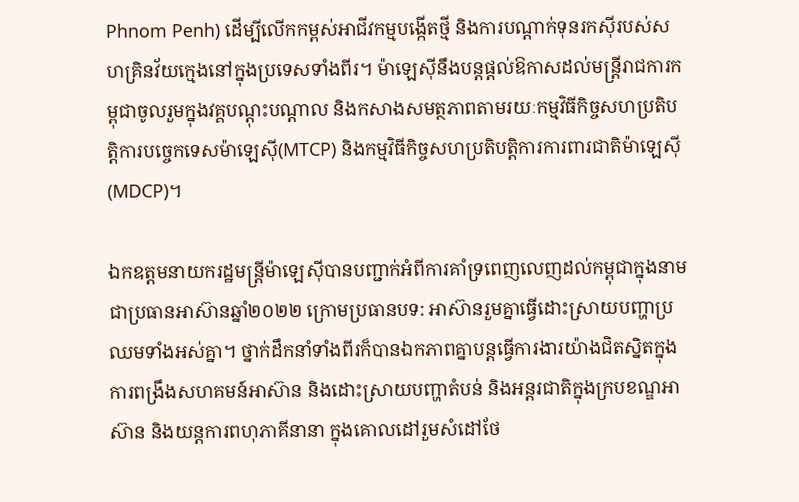Phnom Penh) ដើម្បីលើកកម្ពស់អាជីវកម្មបង្កើតថ្មី និងការបណ្ដាក់ទុនរកស៊ីរបស់សហគ្រិនវ័យក្មេងនៅក្នុងប្រទេសទាំងពីរ។ ម៉ាឡេស៊ីនឹងបន្តផ្ដល់ឱកាសដល់មន្ត្រីរាជការកម្ពុជាចូលរួមក្នុងវគ្គបណ្ដុះបណ្ដាល និងកសាងសមត្ថភាពតាមរយៈកម្មវិធីកិច្ចសហប្រតិបត្តិការបច្ចេកទេសម៉ាឡេស៊ី(MTCP) និងកម្មវិធីកិច្ចសហប្រតិបត្តិការការពារជាតិម៉ាឡេស៊ី(MDCP)។

ឯកឧត្តមនាយករដ្ឋមន្ត្រីម៉ាឡេស៊ីបានបញ្ជាក់អំពីការគាំទ្រពេញលេញដល់កម្ពុជាក្នុងនាមជាប្រធានអាស៊ានឆ្នាំ២០២២ ក្រោមប្រធានបទ: អាស៊ានរួមគ្នាធ្វើដោះស្រាយបញ្ហាប្រឈមទាំងអស់គ្នា។ ថ្នាក់ដឹកនាំទាំងពីរក៏បានឯកភាពគ្នាបន្តធ្វើការងារយ៉ាងជិតស្និតក្នុងការពង្រឹងសហគមន៍អាស៊ាន និងដោះស្រាយបញ្ហាតំបន់ និងអន្តរជាតិក្នុងក្របខណ្ឌអាស៊ាន និងយន្តការពហុភាគីនានា ក្នុងគោលដៅរួមសំដៅថែ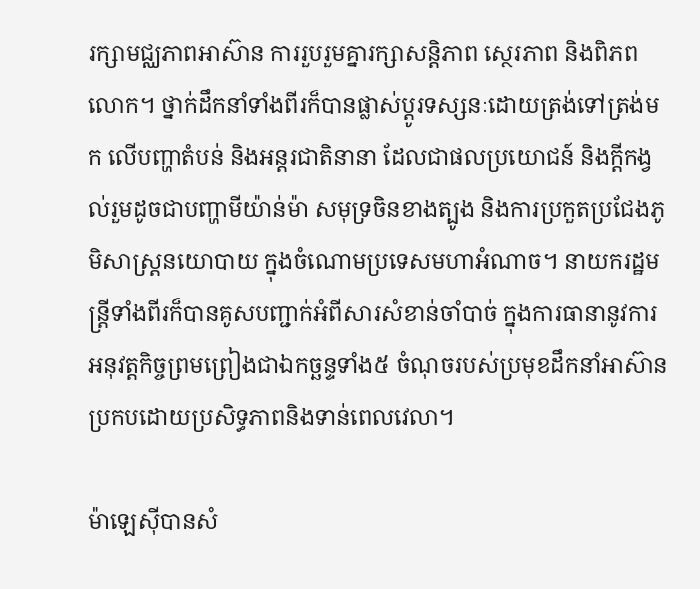រក្សាមជ្ឈភាពអាស៊ាន ការរួបរួមគ្នារក្សាសន្តិភាព ស្ថេរភាព និងពិភពលោក។ ថ្នាក់ដឹកនាំទាំងពីរក៏បានផ្លាស់ប្ដូរទស្សនៈដោយត្រង់ទៅត្រង់មក លើបញ្ហាតំបន់ និងអន្តរជាតិនានា ដែលជាផលប្រយោជន៍ និងក្តីកង្វល់រួមដូចជាបញ្ហាមីយ៉ាន់ម៉ា សមុទ្រចិនខាងត្បូង និងការប្រកួតប្រជែងភូមិសាស្ត្រនយោបាយ ក្នុងចំណោមប្រទេសមហាអំណាច។ នាយករដ្ឋមន្ត្រីទាំងពីរក៏បានគូសបញ្ជាក់អំពីសារសំខាន់ចាំបាច់ ក្នុងការធានានូវការអនុវត្តកិច្ចព្រមព្រៀងជាឯកច្ឆន្ទទាំង៥ ចំណុចរបស់ប្រមុខដឹកនាំអាស៊ានប្រកបដោយប្រសិទ្ធភាពនិងទាន់ពេលវេលា។

ម៉ាឡេស៊ីបានសំ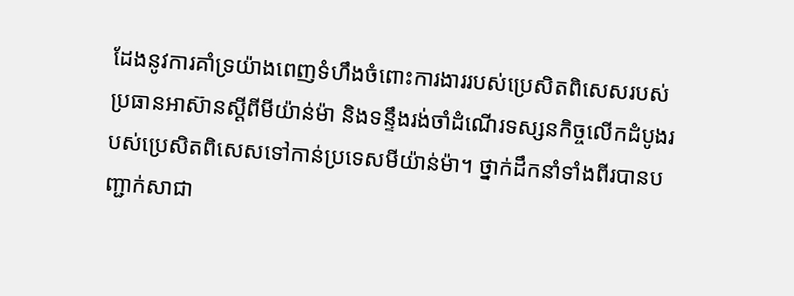ដែងនូវការគាំទ្រយ៉ាងពេញទំហឹងចំពោះការងាររបស់ប្រេសិតពិសេសរបស់ប្រធានអាស៊ានស្ដីពីមីយ៉ាន់ម៉ា និងទន្ទឹងរង់ចាំដំណើរទស្សនកិច្ចលើកដំបូងរបស់ប្រេសិតពិសេសទៅកាន់ប្រទេសមីយ៉ាន់ម៉ា។ ថ្នាក់ដឹកនាំទាំងពីរបានបញ្ជាក់សាជា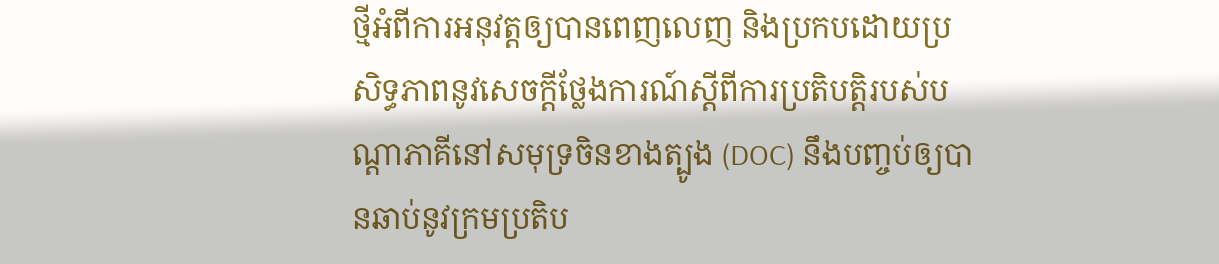ថ្មីអំពីការអនុវត្តឲ្យបានពេញលេញ និងប្រកបដោយប្រសិទ្ធភាពនូវសេចក្តីថ្លែងការណ៍ស្តីពីការប្រតិបត្តិរបស់បណ្ដាភាគីនៅសមុទ្រចិនខាងត្បូង (DOC) នឹងបញ្ចប់ឲ្យបានឆាប់នូវក្រមប្រតិប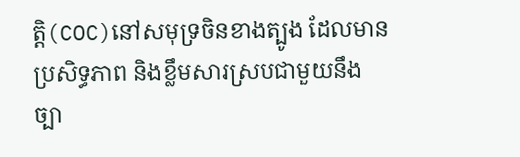ត្តិ(COC)នៅសមុទ្រចិនខាងត្បូង ដែលមានប្រសិទ្ធភាព និងខ្លឹមសារស្របជាមួយនឹងច្បា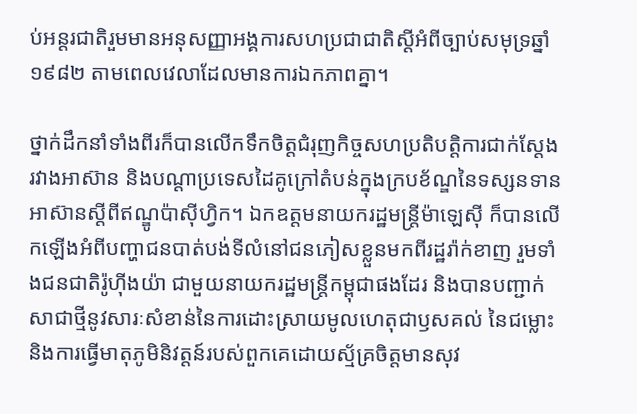ប់អន្តរជាតិរួមមានអនុសញ្ញាអង្គការសហប្រជាជាតិស្ដីអំពីច្បាប់សមុទ្រឆ្នាំ១៩៨២ តាមពេលវេលាដែលមានការឯកភាពគ្នា។

ថ្នាក់ដឹកនាំទាំងពីរក៏បានលើកទឹកចិត្តជំរុញកិច្ចសហប្រតិបត្តិការជាក់ស្តែងរវាងអាស៊ាន និងបណ្ដាប្រទេសដៃគូក្រៅតំបន់ក្នុងក្របខ័ណ្ឌនៃទស្សនទានអាស៊ានស្ដីពីឥណ្ឌូប៉ាស៊ីហ្វិក។ ឯកឧត្តមនាយករដ្ឋមន្ត្រីម៉ាឡេស៊ី ក៏បានលើកឡើងអំពីបញ្ហាជនបាត់បង់ទីលំនៅជនភៀសខ្លួនមកពីរដ្ឋរ៉ាក់ខាញ រួមទាំងជនជាតិរ៉ូហ៊ីងយ៉ា ជាមួយនាយករដ្ឋមន្ត្រីកម្ពុជាផងដែរ និងបានបញ្ជាក់សាជាថ្មីនូវសារៈសំខាន់នៃការដោះស្រាយមូលហេតុជាឫសគល់ នៃជម្លោះ និងការធ្វើមាតុភូមិនិវត្តន៍របស់ពួកគេដោយស្ម័គ្រចិត្តមានសុវ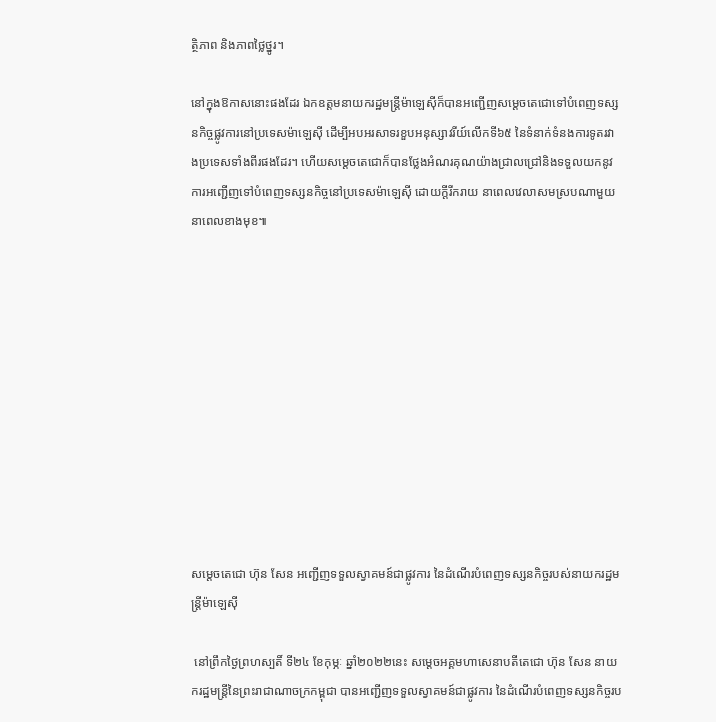ត្ថិភាព និងភាពថ្លៃថ្នូរ។

នៅក្នុងឱកាសនោះផងដែរ ឯកឧត្តមនាយករដ្ឋមន្ត្រីម៉ាឡេស៊ីក៏បានអញ្ជើញសម្ដេចតេជោទៅបំពេញទស្សនកិច្ចផ្លូវការនៅប្រទេសម៉ាឡេស៊ី ដើម្បីអបអរសាទរខួបអនុស្សាវរីយ៍លើកទី៦៥ នៃទំនាក់ទំនងការទូតរវាងប្រទេសទាំងពីរផងដែរ។ ហើយសម្ដេចតេជោក៏បានថ្លែងអំណរគុណយ៉ាងជ្រាលជ្រៅនិងទទួលយកនូវការអញ្ជើញទៅបំពេញទស្សនកិច្ចនៅប្រទេសម៉ាឡេស៊ី ដោយក្តីរីករាយ នាពេលវេលាសមស្របណាមួយនាពេលខាងមុខ៕











សម្តេចតេជោ ហ៊ុន សែន អញ្ជើញទទួលស្វាគមន៍ជាផ្លូវការ នៃដំណើរបំពេញទស្សនកិច្ចរបស់នាយករដ្ឋមន្ត្រីម៉ាឡេស៊ី

 នៅព្រឹកថ្ងៃព្រហស្បតិ៍ ទី២៤ ខែកុម្ភៈ ឆ្នាំ២០២២នេះ សម្តេចអគ្គមហាសេនាបតីតេជោ ហ៊ុន សែន នាយករដ្ឋមន្ត្រីនៃព្រះរាជាណាចក្រកម្ពុជា បានអញ្ជើញទទួលស្វាគមន៍ជាផ្លូវការ នៃដំណើរបំពេញទស្សនកិច្ចរប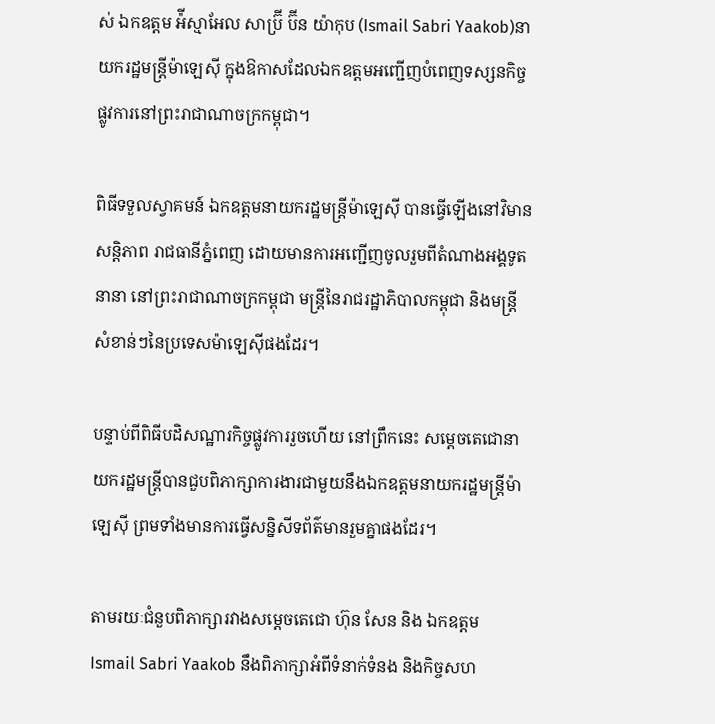ស់ ឯកឧត្តម អ៉ីស្មាអែល សាប្រ៊ី ប៊ីន យ៉ាកុប (Ismail Sabri Yaakob)នាយករដ្ឋមន្ត្រីម៉ាឡេស៊ី ក្នុងឱកាសដែលឯកឧត្តមអញ្ជើញបំពេញទស្សនកិច្ចផ្លូវការនៅព្រះរាជាណាចក្រកម្ពុជា។

ពិធីទទួលស្វាគមន៍ ឯកឧត្តមនាយករដ្ឋមន្ត្រីម៉ាឡេស៊ី បានធ្វើឡើងនៅវិមានសន្តិភាព រាជធានីភ្នំពេញ ដោយមានការអញ្ជើញចូលរួមពីតំណាងអង្គទូតនានា នៅព្រះរាជាណាចក្រកម្ពុជា មន្ត្រីនៃរាជរដ្ឋាភិបាលកម្ពុជា និងមន្ត្រីសំខាន់ៗនៃប្រទេសម៉ាឡេស៊ីផងដែរ។

បន្ទាប់ពីពិធីបដិសណ្ឋារកិច្ចផ្លូវការរួចហើយ នៅព្រឹកនេះ សម្ដេចតេជោនាយករដ្ឋមន្ត្រីបានជួបពិភាក្សាការងារជាមួយនឹងឯកឧត្តមនាយករដ្ឋមន្ត្រីម៉ាឡេស៊ី ព្រមទាំងមានការធ្វើសន្និសីទព័ត៌មានរួមគ្នាផងដែរ។

តាមរយៈជំនួបពិភាក្សារវាងសម្ដេចតេជោ ហ៊ុន សែន និង ឯកឧត្តម Ismail Sabri Yaakob នឹងពិភាក្សាអំពីទំនាក់ទំនង និងកិច្ចសហ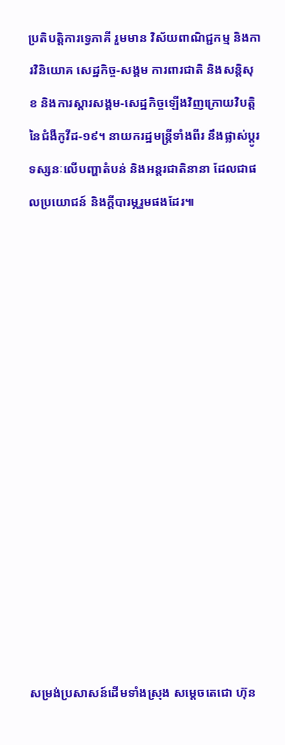ប្រតិបត្តិការទ្វេភាគី រួមមាន វិស័យពាណិជ្ជកម្ម និងការវិនិយោគ សេដ្ឋកិច្ច-សង្គម ការពារជាតិ និងសន្តិសុខ និងការស្តារសង្គម-សេដ្ឋកិច្ចឡើងវិញក្រោយវិបត្តិនៃជំងឺកូវីដ-១៩។ នាយករដ្ឋមន្ត្រីទាំងពីរ នឹងផ្លាស់ប្តូរទស្សនៈលើបញ្ហាតំបន់ និងអន្តរជាតិនានា ដែលជាផលប្រយោជន៍ និងក្តីបារម្ភរួមផងដែរ៕














សម្រង់ប្រសាសន៍ដើមទាំងស្រុង សម្តេចតេជោ ហ៊ុន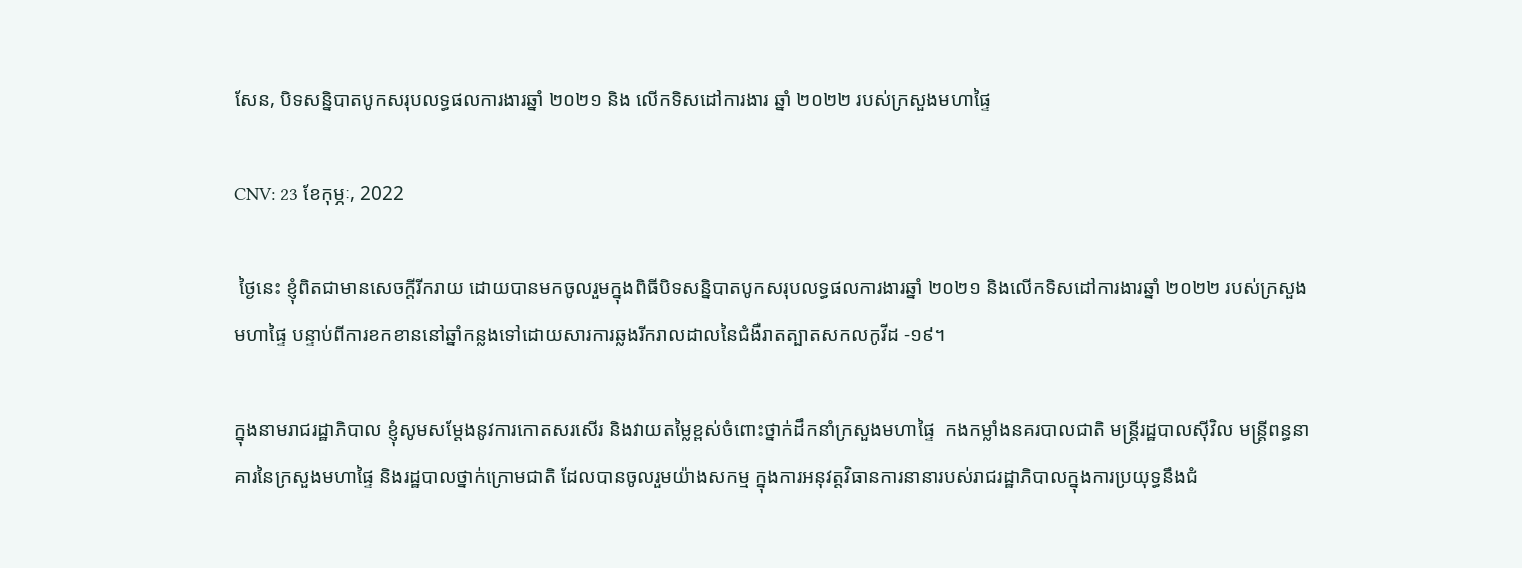សែន, បិទសន្និបាតបូកសរុបលទ្ធផលការងារឆ្នាំ ២០២១ និង លើកទិសដៅការងារ ឆ្នាំ ២០២២ របស់ក្រសួងមហាផ្ទៃ

CNV: 23 ខែកុម្ភៈ, 2022

 ថ្ងៃនេះ ខ្ញុំពិតជាមានសេចក្តីរីករាយ ដោយបានមកចូលរួមក្នុងពិធីបិទសន្និបាតបូកសរុបលទ្ធផលការងារឆ្នាំ ២០២១ និងលើកទិសដៅការងារឆ្នាំ ២០២២ របស់ក្រសួងមហាផ្ទៃ បន្ទាប់ពីការខកខាននៅឆ្នាំកន្លងទៅដោយសារការឆ្លងរីករាលដាលនៃជំងឺរាតត្បាតសកលកូវីដ -១៩។

ក្នុងនាមរាជរដ្ឋាភិបាល ខ្ញុំសូមសម្តែងនូវការកោតសរសើរ និងវាយតម្លៃខ្ពស់ចំពោះថ្នាក់ដឹកនាំក្រសួងមហាផ្ទៃ  កងកម្លាំងនគរបាលជាតិ មន្ត្រីរដ្ឋបាលស៊ីវិល មន្ត្រីពន្ធនាគារនៃក្រសួងមហាផ្ទៃ និងរដ្ឋបាលថ្នាក់ក្រោមជាតិ ដែលបានចូលរួមយ៉ាងសកម្ម ក្នុងការអនុវត្តវិធានការនានារបស់រាជរដ្ឋាភិបាលក្នុងការប្រយុទ្ធនឹងជំ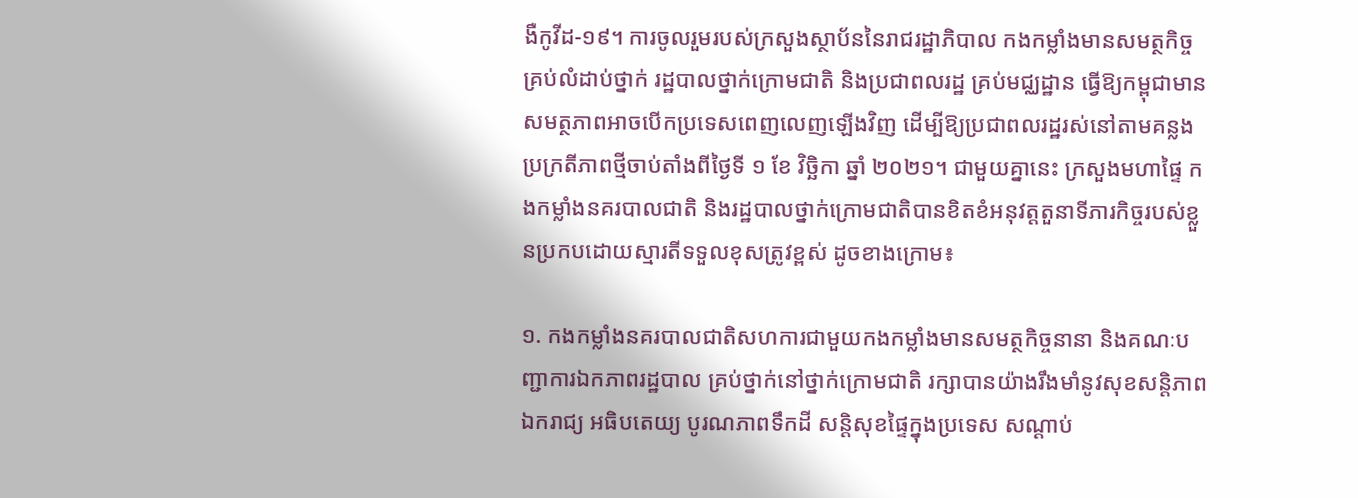ងឺកូវីដ-១៩។ ការចូលរួមរបស់ក្រសួងស្ថាប័ននៃរាជរដ្ឋាភិបាល កងកម្លាំងមានសមត្ថកិច្ចគ្រប់លំដាប់ថ្នាក់ រដ្ឋបាលថ្នាក់ក្រោមជាតិ និងប្រជាពលរដ្ឋ គ្រប់មជ្ឈដ្ឋាន ធ្វើឱ្យកម្ពុជាមានសមត្ថភាពអាចបើកប្រទេសពេញលេញឡើងវិញ ដើម្បីឱ្យប្រជាពលរដ្ឋរស់នៅតាមគន្លងប្រក្រតីភាពថ្មីចាប់តាំងពីថ្ងៃទី ១ ខែ វិច្ឆិកា ឆ្នាំ ២០២១។ ជាមួយគ្នានេះ ក្រសួងមហាផ្ទៃ កងកម្លាំងនគរបាលជាតិ និងរដ្ឋបាលថ្នាក់ក្រោមជាតិបានខិតខំអនុវត្តតួនាទីភារកិច្ចរបស់ខ្លួនប្រកបដោយស្មារតីទទួលខុសត្រូវខ្ពស់ ដូចខាងក្រោម៖

១. កងកម្លាំងនគរបាលជាតិសហការជាមួយកងកម្លាំងមានសមត្ថកិច្ចនានា និងគណៈបញ្ជាការឯកភាពរដ្ឋបាល គ្រប់ថ្នាក់នៅថ្នាក់ក្រោមជាតិ រក្សាបានយ៉ាងរឹងមាំនូវសុខសន្តិភាព ឯករាជ្យ អធិបតេយ្យ បូរណភាពទឹកដី សន្តិសុខផ្ទៃក្នុងប្រទេស សណ្តាប់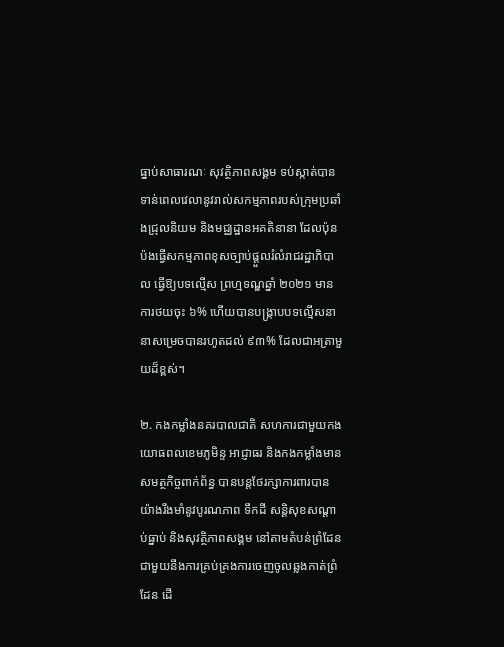ធ្នាប់សាធារណៈ សុវត្ថិភាពសង្គម ទប់ស្កាត់បានទាន់ពេលវេលានូវរាល់សកម្មភាពរបស់ក្រុមប្រឆាំងជ្រុលនិយម និងមជ្ឈដ្ឋានអគតិនានា ដែលប៉ុនប៉ងធ្វើសកម្មភាពខុសច្បាប់ផ្តួលរំលំរាជរដ្ឋាភិបាល ធ្វើឱ្យបទល្មើស ព្រហ្មទណ្ឌឆ្នាំ ២០២១ មានការថយចុះ ៦% ហើយបានបង្ក្រាបបទល្មើសនានាសម្រេចបានរហូតដល់ ៩៣% ដែលជាអត្រាមួយដ៏ខ្ពស់។

២. កងកម្លាំងនគរបាលជាតិ សហការជាមួយកងយោធពលខេមភូមិន្ទ អាជ្ញាធរ និងកងកម្លាំងមានសមត្ថកិច្ចពាក់ព័ន្ធ បានបន្តថែរក្សាការពារបានយ៉ាងរឹងមាំនូវបូរណភាព ទឹកដី សន្តិសុខសណ្តាប់ធ្នាប់ និងសុវត្ថិភាពសង្គម នៅតាមតំបន់ព្រំដែន ជាមួយនឹងការគ្រប់គ្រងការចេញចូលឆ្លងកាត់ព្រំដែន ដើ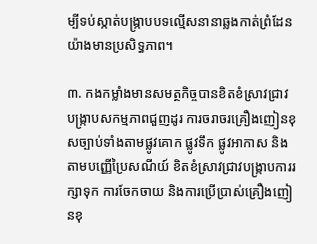ម្បីទប់ស្កាត់បង្ក្រាបបទល្មើសនានាឆ្លងកាត់ព្រំដែន យ៉ាងមានប្រសិទ្ធភាព។

៣. កងកម្លាំងមានសមត្ថកិច្ចបានខិតខំស្រាវជ្រាវ   បង្ក្រាបសកម្មភាពជួញដូរ ការចរាចរគ្រឿងញៀនខុសច្បាប់ទាំងតាមផ្លូវគោក ផ្លូវទឹក ផ្លូវអាកាស និងតាមបញ្ញើប្រៃសណីយ៍ ខិតខំស្រាវជ្រាវបង្រ្កាបការរក្សាទុក ការចែកចាយ និងការប្រើប្រាស់គ្រឿងញៀនខុ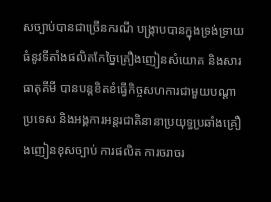សច្បាប់បានជាច្រើនករណី បង្រ្កាបបានក្នុងទ្រង់ទ្រាយធំនូវទីតាំងផលិតកែច្នៃគ្រឿងញៀនសំយោគ និងសារធាតុគីមី បានបន្តខិតខំធ្វើកិច្ចសហការជាមួយបណ្តាប្រទេស និងអង្គការអន្តរជាតិនានាប្រយុទ្ធប្រឆាំងគ្រឿងញៀនខុសច្បាប់ ការផលិត ការចរាចរ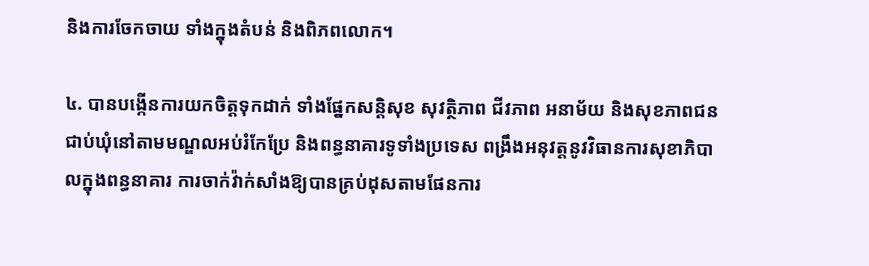និងការចែកចាយ ទាំងក្នុងតំបន់ និងពិភពលោក។

៤. បានបង្កើនការយកចិត្តទុកដាក់ ទាំងផ្នែកសន្តិសុខ សុវត្ថិភាព ជីវភាព អនាម័យ និងសុខភាពជនជាប់ឃុំនៅតាមមណ្ឌលអប់រំកែប្រែ និងពន្ធនាគារទូទាំងប្រទេស ពង្រឹងអនុវត្តនូវវិធានការសុខាភិបាលក្នុងពន្ធនាគារ ការចាក់វ៉ាក់សាំងឱ្យបានគ្រប់ដុសតាមផែនការ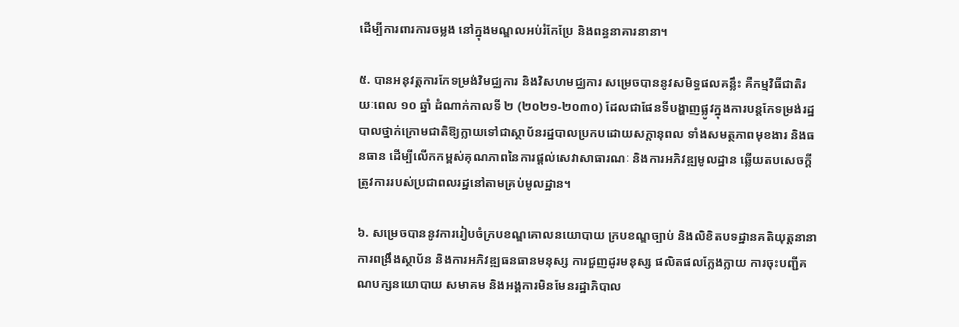ដើម្បីការពារការចម្លង នៅក្នុងមណ្ឌលអប់រំកែប្រែ និងពន្ធនាគារនានា។

៥. បានអនុវត្តការកែទម្រង់វិមជ្ឈការ និងវិសហមជ្ឈការ សម្រេចបាននូវសមិទ្ធផលគន្លឹះ គឺកម្មវិធីជាតិរយៈពេល ១០ ឆ្នាំ ដំណាក់កាលទី ២ (២០២១-២០៣០) ដែលជាផែនទីបង្ហាញផ្លូវក្នុងការបន្តកែទម្រង់រដ្ឋបាលថ្នាក់ក្រោមជាតិឱ្យក្លាយទៅជាស្ថាប័នរដ្ឋបាលប្រកបដោយសក្តានុពល ទាំងសមត្ថភាពមុខងារ និងធនធាន ដើម្បីលើកកម្ពស់គុណភាពនៃការផ្តល់សេវាសាធារណៈ និងការអភិវឌ្ឍមូលដ្ឋាន ឆ្លើយតបសេចក្តីត្រូវការរបស់ប្រជាពលរដ្ឋនៅតាមគ្រប់មូលដ្ឋាន។

៦. សម្រេចបាននូវការរៀបចំក្របខណ្ឌគោលនយោបាយ ក្របខណ្ឌច្បាប់ និងលិខិតបទដ្ឋានគតិយុត្តនានា ការពង្រឹងស្ថាប័ន និងការអភិវឌ្ឍធនធានមនុស្ស ការជួញដូរមនុស្ស ផលិតផលក្លែងក្លាយ ការចុះបញ្ជីគណបក្សនយោបាយ សមាគម និងអង្គការមិនមែនរដ្ឋាភិបាល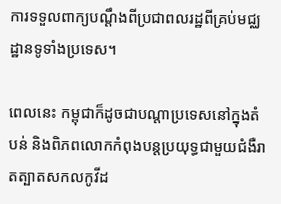ការទទួលពាក្យបណ្តឹងពីប្រជាពលរដ្ឋពីគ្រប់មជ្ឈដ្ឋានទូទាំងប្រទេស។

ពេលនេះ កម្ពុជាក៏ដូចជាបណ្តាប្រទេសនៅក្នុងតំបន់ និងពិភពលោកកំពុងបន្តប្រយុទ្ធជាមួយជំងឺរាតត្បាតសកលកូវីដ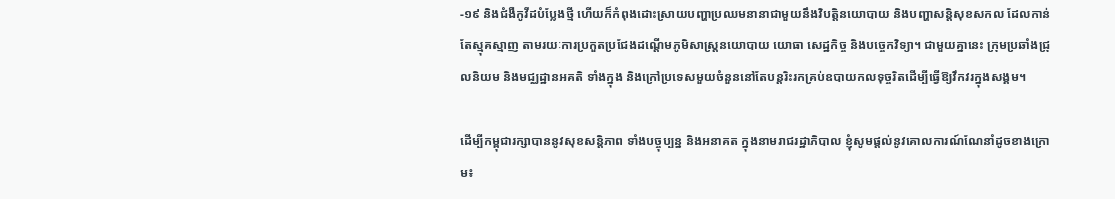-១៩ និងជំងឺកូវីដបំប្លែងថ្មី ហើយក៏កំពុងដោះស្រាយបញ្ហាប្រឈមនានាជាមួយនឹងវិបត្តិនយោបាយ និងបញ្ហាសន្តិសុខសកល ដែលកាន់តែស្មុគស្មាញ តាមរយៈការប្រកួតប្រជែងដណ្តើមភូមិសាស្ត្រនយោបាយ យោធា សេដ្ឋកិច្ច និងបច្ចេកវិទ្យា។ ជាមួយគ្នានេះ ក្រុមប្រឆាំងជ្រុលនិយម និងមជ្ឈដ្ឋានអគតិ ទាំងក្នុង និងក្រៅប្រទេសមួយចំនួននៅតែបន្តរិះរកគ្រប់ឧបាយកលទុច្ចរិតដើម្បីធ្វើឱ្យវឹកវរក្នុងសង្គម។

ដើម្បីកម្ពុជារក្សាបាននូវសុខសន្តិភាព ទាំងបច្ចុប្បន្ន និងអនាគត ក្នុងនាមរាជរដ្ឋាភិបាល ខ្ញុំសូមផ្តល់នូវគោលការណ៍ណែនាំដូចខាងក្រោម៖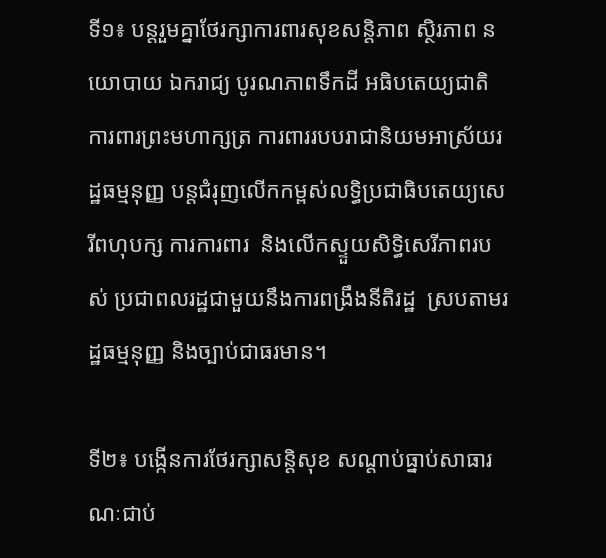ទី១៖ បន្តរួមគ្នាថែរក្សាការពារសុខសន្តិភាព ស្ថិរភាព នយោបាយ ឯករាជ្យ បូរណភាពទឹកដី អធិបតេយ្យជាតិ ការពារព្រះមហាក្សត្រ ការពាររបបរាជានិយមអាស្រ័យរដ្ឋធម្មនុញ្ញ បន្តជំរុញលើកកម្ពស់លទ្ធិប្រជាធិបតេយ្យសេរីពហុបក្ស ការការពារ  និងលើកស្ទួយសិទ្ធិសេរីភាពរបស់ ប្រជាពលរដ្ឋជាមួយនឹងការពង្រឹងនីតិរដ្ឋ  ស្របតាមរដ្ឋធម្មនុញ្ញ និងច្បាប់ជាធរមាន។

ទី២៖ បង្កើនការថែរក្សាសន្តិសុខ សណ្តាប់ធ្នាប់សាធារណៈជាប់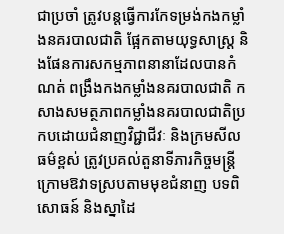ជាប្រចាំ ត្រូវបន្តធ្វើការកែទម្រង់កងកម្លាំងនគរបាលជាតិ ផ្អែកតាមយុទ្ធសាស្ត្រ និងផែនការសកម្មភាពនានាដែលបានកំណត់ ពង្រឹងកងកម្លាំងនគរបាលជាតិ កសាងសមត្ថភាពកម្លាំងនគរបាលជាតិប្រកបដោយជំនាញវិជ្ជាជីវៈ និងក្រមសីលធម៌ខ្ពស់ ត្រូវប្រគល់តួនាទីភារកិច្ចមន្រ្តីក្រោមឱវាទស្របតាមមុខជំនាញ បទពិសោធន៍ និងស្នាដៃ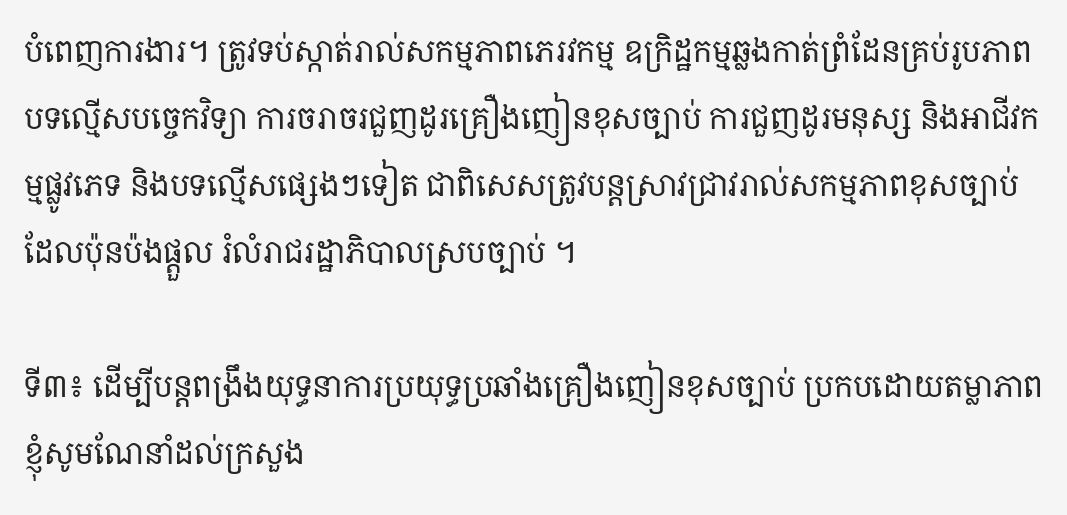បំពេញការងារ។ ត្រូវទប់ស្កាត់រាល់សកម្មភាពភេរវកម្ម ឧក្រិដ្ឋកម្មឆ្លងកាត់ព្រំដែនគ្រប់រូបភាព បទល្មើសបច្ចេកវិទ្យា ការចរាចរជួញដូរគ្រឿងញៀនខុសច្បាប់ ការជួញដូរមនុស្ស និងអាជីវកម្មផ្លូវភេទ និងបទល្មើសផ្សេងៗទៀត ជាពិសេសត្រូវបន្តស្រាវជ្រាវរាល់សកម្មភាពខុសច្បាប់ ដែលប៉ុនប៉ងផ្តួល រំលំរាជរដ្ឋាភិបាលស្របច្បាប់ ។

ទី៣៖ ដើម្បីបន្តពង្រឹងយុទ្ធនាការប្រយុទ្ធប្រឆាំងគ្រឿងញៀនខុសច្បាប់ ប្រកបដោយតម្លាភាព ខ្ញុំសូមណែនាំដល់ក្រសួង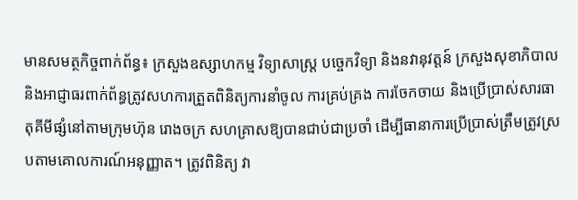មានសមត្ថកិច្ចពាក់ព័ន្ធ៖ ក្រសួងឧស្សាហកម្ម វិទ្យាសាស្ត្រ បច្ចេកវិទ្យា និងនវានុវត្តន៍ ក្រសួងសុខាភិបាល និងអាជ្ញាធរពាក់ព័ន្ធត្រូវសហការត្រួតពិនិត្យការនាំចូល ការគ្រប់គ្រង ការចែកចាយ និងប្រើប្រាស់សារធាតុគីមីផ្សំនៅតាមក្រុមហ៊ុន រោងចក្រ សហគ្រាសឱ្យបានជាប់ជាប្រចាំ ដើម្បីធានាការប្រើប្រាស់ត្រឹមត្រូវស្របតាមគោលការណ៍អនុញ្ញាត។ ត្រូវពិនិត្យ វា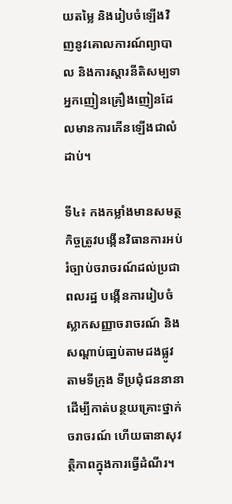យតម្លៃ និងរៀបចំឡើងវិញនូវគោលការណ៍ព្យាបាល និងការស្តារនីតិសម្បទាអ្នកញៀនគ្រឿងញៀនដែលមានការកើនឡើងជាលំដាប់។

ទី៤៖ កងកម្លាំងមានសមត្ថកិច្ចត្រូវបង្កើនវិធានការអប់រំច្បាប់ចរាចរណ៍ដល់ប្រជាពលរដ្ឋ បង្កើនការរៀបចំស្លាកសញ្ញាចរាចរណ៍ និងសណ្តាប់ធា្នប់តាមដងផ្លូវ តាមទីក្រុង ទីប្រជុំជននានា ដើម្បីកាត់បន្ថយគ្រោះថ្នាក់ចរាចរណ៍ ហើយធានាសុវត្ថិភាពក្នុងការធ្វើដំណីរ។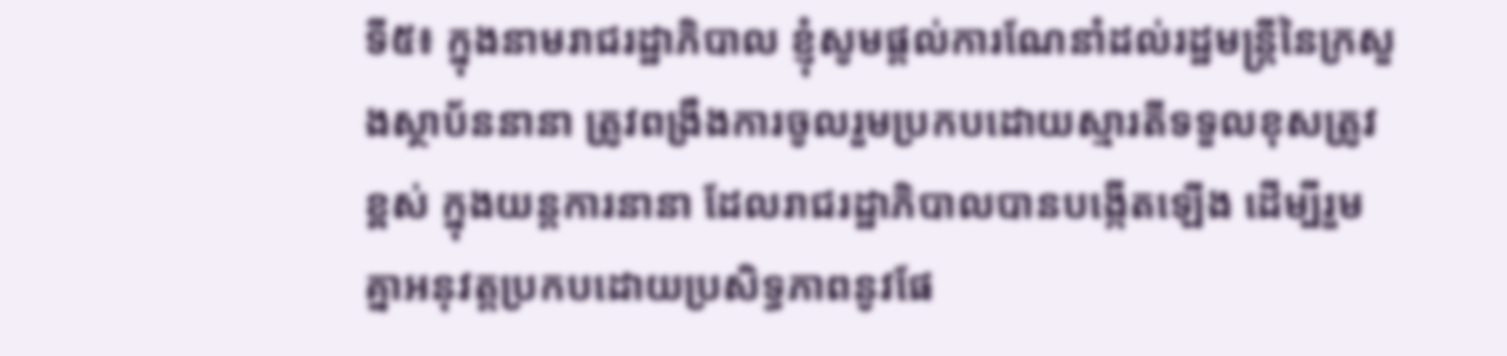ទី៥៖ ក្នុងនាមរាជរដ្ឋាភិបាល ខ្ញុំសូមផ្តល់ការណែនាំដល់រដ្ឋមន្ត្រីនៃក្រសួងស្ថាប័ននានា ត្រូវពង្រឹងការចូលរួមប្រកបដោយស្មារតីទទួលខុសត្រូវខ្ពស់ ក្នុងយន្តការនានា ដែលរាជរដ្ឋាភិបាលបានបង្កើតឡើង ដើម្បីរួមគ្នាអនុវត្តប្រកបដោយប្រសិទ្ធភាពនូវផែ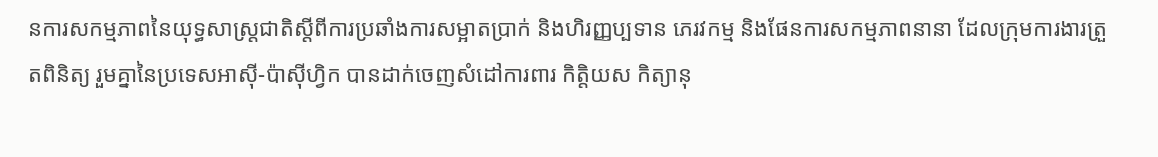នការសកម្មភាពនៃយុទ្ធសាស្ត្រជាតិស្តីពីការប្រឆាំងការសម្អាតប្រាក់ និងហិរញ្ញប្បទាន ភេរវកម្ម និងផែនការសកម្មភាពនានា ដែលក្រុមការងារត្រួតពិនិត្យ រួមគ្នានៃប្រទេសអាស៊ី-ប៉ាស៊ីហ្វិក បានដាក់ចេញសំដៅការពារ កិត្តិយស កិត្យានុ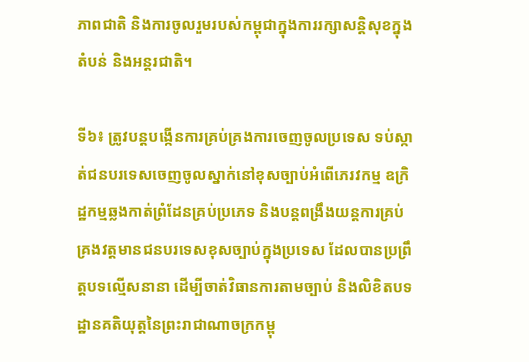ភាពជាតិ និងការចូលរួមរបស់កម្ពុជាក្នុងការរក្សាសន្តិសុខក្នុងតំបន់ និងអន្តរជាតិ។

ទី៦៖ ត្រូវបន្តបង្កើនការគ្រប់គ្រងការចេញចូលប្រទេស ទប់ស្កាត់ជនបរទេសចេញចូលស្នាក់នៅខុសច្បាប់អំពើភេរវកម្ម ឧក្រិដ្ឋកម្មឆ្លងកាត់ព្រំដែនគ្រប់ប្រភេទ និងបន្តពង្រឹងយន្តការគ្រប់គ្រងវត្តមានជនបរទេសខុសច្បាប់ក្នុងប្រទេស ដែលបានប្រព្រឹត្តបទល្មើសនានា ដើម្បីចាត់វិធានការតាមច្បាប់ និងលិខិតបទដ្ឋានគតិយុត្តនៃព្រះរាជាណាចក្រកម្ពុ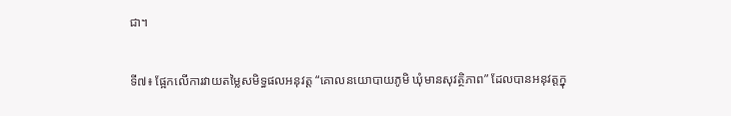ជា។

ទី៧៖ ផ្អែកលើការវាយតម្លៃសមិទ្ធផលអនុវត្ត “គោលនយោបាយភូមិ ឃុំមានសុវត្ថិភាព” ដែលបានអនុវត្តក្នុ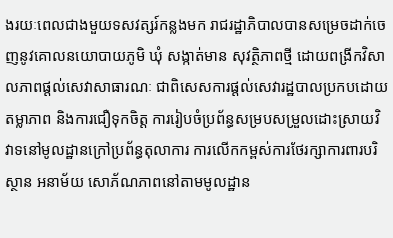ងរយៈពេលជាងមួយទសវត្សរ៍កន្លងមក រាជរដ្ឋាភិបាលបានសម្រេចដាក់ចេញនូវគោលនយោបាយភូមិ ឃុំ សង្កាត់មាន សុវត្ថិភាពថ្មី ដោយពង្រីកវិសាលភាពផ្តល់សេវាសាធារណៈ ជាពិសេសការផ្តល់សេវារដ្ឋបាលប្រកបដោយតម្លាភាព និងការជឿទុកចិត្ត ការរៀបចំប្រព័ន្ធសម្របសម្រួលដោះស្រាយវិវាទនៅមូលដ្ឋានក្រៅប្រព័ន្ធតុលាការ ការលើកកម្ពស់ការថែរក្សាការពារបរិស្ថាន អនាម័យ សោភ័ណភាពនៅតាមមូលដ្ឋាន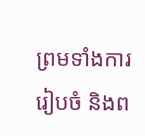ព្រមទាំងការរៀបចំ និងព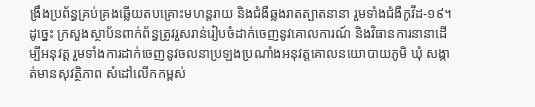ង្រឹងប្រព័ន្ធគ្រប់គ្រងឆ្លើយតបគ្រោះមហន្តរាយ និងជំងឺឆ្លងរាតត្បាតនានា រួមទាំងជំងឺកូវីដ-១៩។ ដូច្នេះ ក្រសួងស្ថាប័នពាក់ព័ន្ធត្រូវរួសរាន់រៀបចំដាក់ចេញនូវគោលការណ៍ និងវិធានការនានាដើម្បីអនុវត្ត រួមទាំងការដាក់ចេញនូវចលនាប្រឡងប្រណាំងអនុវត្តគោលនយោបាយភូមិ ឃុំ សង្កាត់មានសុវត្ថិភាព សំដៅលើកកម្ពស់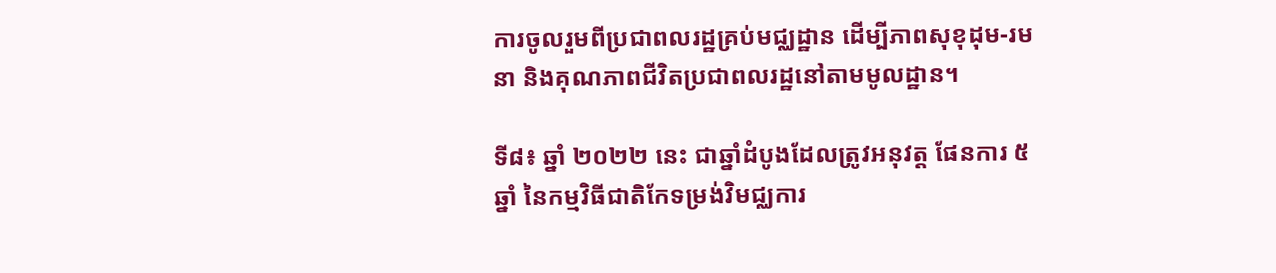ការចូលរួមពីប្រជាពលរដ្ឋគ្រប់មជ្ឈដ្ឋាន ដើម្បីភាពសុខុដុម-រមនា និងគុណភាពជីវិតប្រជាពលរដ្ឋនៅតាមមូលដ្ឋាន។

ទី៨៖ ឆ្នាំ ២០២២ នេះ ជាឆ្នាំដំបូងដែលត្រូវអនុវត្ត ផែនការ ៥ ឆ្នាំ នៃកម្មវិធីជាតិកែទម្រង់វិមជ្ឈការ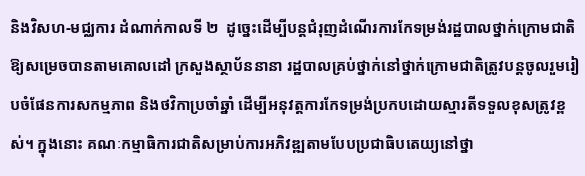និងវិសហ-មជ្ឈការ ដំណាក់កាលទី ២  ដូច្នេះដើម្បីបន្តជំរុញដំណើរការកែទម្រង់រដ្ឋបាលថ្នាក់ក្រោមជាតិឱ្យសម្រេចបានតាមគោលដៅ ក្រសួងស្ថាប័ននានា រដ្ឋបាលគ្រប់ថ្នាក់នៅថ្នាក់ក្រោមជាតិត្រូវបន្តចូលរួមរៀបចំផែនការសកម្មភាព និងថវិកាប្រចាំឆ្នាំ ដើម្បីអនុវត្តការកែទម្រង់ប្រកបដោយស្មារតីទទួលខុសត្រូវខ្ពស់។ ក្នុងនោះ គណៈកម្មាធិការជាតិសម្រាប់ការអភិវឌ្ឍតាមបែបប្រជាធិបតេយ្យនៅថ្នា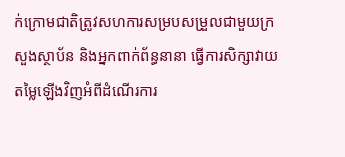ក់ក្រោមជាតិត្រូវសហការសម្របសម្រួលជាមួយក្រសួងស្ថាប័ន និងអ្នកពាក់ព័ន្ធនានា ធ្វើការសិក្សាវាយតម្លៃឡើងវិញអំពីដំណើរការ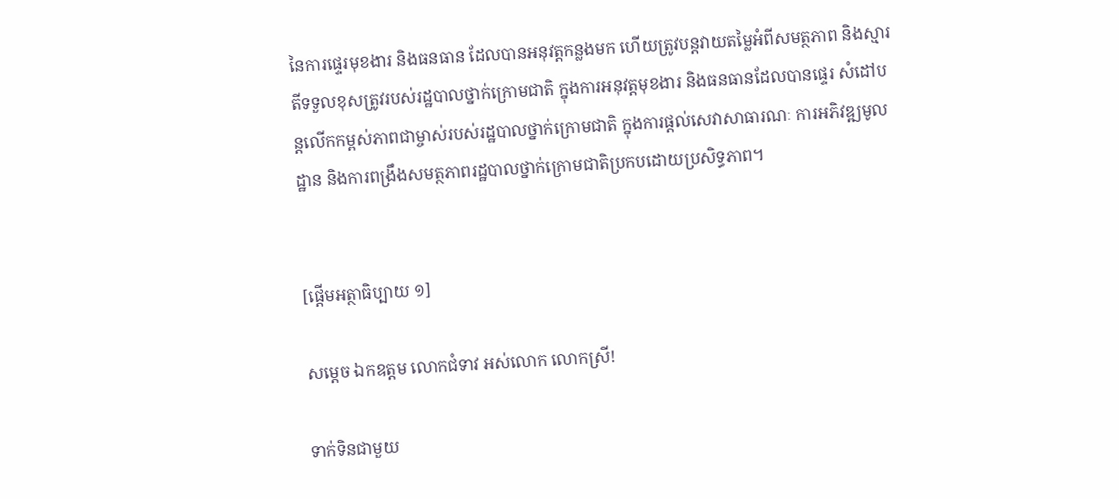នៃការផ្ទេរមុខងារ និងធនធាន ដែលបានអនុវត្តកន្លងមក ហើយត្រូវបន្តវាយតម្លៃអំពីសមត្ថភាព និងស្មារតីទទួលខុសត្រូវរបស់រដ្ឋបាលថ្នាក់ក្រោមជាតិ ក្នុងការអនុវត្តមុខងារ និងធនធានដែលបានផ្ទេរ សំដៅបន្តលើកកម្ពស់ភាពជាម្ចាស់របស់រដ្ឋបាលថ្នាក់ក្រោមជាតិ ក្នុងការផ្តល់សេវាសាធារណៈ ការអភិវឌ្ឍមូលដ្ឋាន និងការពង្រឹងសមត្ថភាពរដ្ឋបាលថ្នាក់ក្រោមជាតិប្រកបដោយប្រសិទ្ធភាព។


[ផ្ដើមអត្ថាធិប្បាយ ១]

សម្តេច ឯកឧត្តម លោកជំទាវ អស់លោក លោកស្រី!

ទាក់ទិនជាមួយ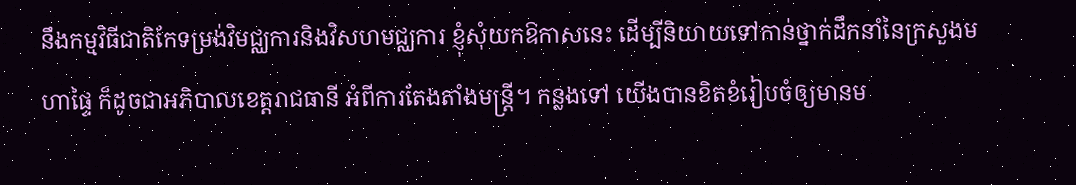នឹងកម្មវិធីជាតិកែទម្រង់វិមជ្ឈការនិងវិសហមជ្ឈការ ខ្ញុំសុំយកឱកាសនេះ ដើម្បីនិយាយទៅកាន់ថ្នាក់ដឹកនាំនៃក្រសួងមហាផ្ទៃ ក៏ដូចជាអភិបាលខេត្តរាជធានី អំពីការតែងតាំងមន្ត្រី។ កន្លងទៅ យើងបានខិតខំរៀបចំឲ្យមានម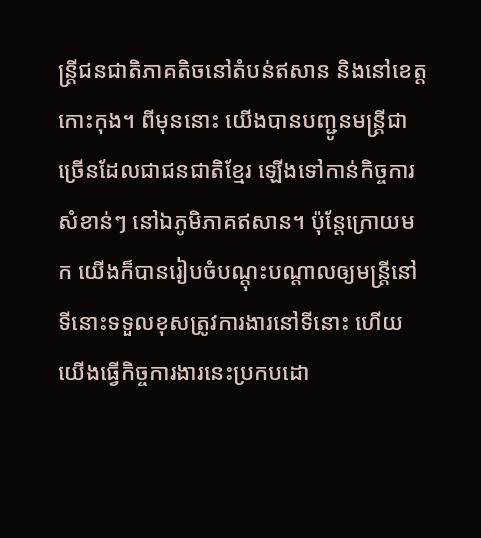ន្ត្រីជនជាតិភាគតិចនៅតំបន់ឥសាន និងនៅខេត្តកោះកុង។ ពីមុននោះ យើងបានបញ្ជូនមន្ត្រីជាច្រើនដែលជាជនជាតិខ្មែរ ឡើងទៅកាន់កិច្ចការសំខាន់ៗ នៅឯភូមិភាគឥសាន។ ប៉ុន្តែក្រោយមក យើងក៏បានរៀបចំបណ្តុះបណ្តាលឲ្យមន្ត្រីនៅទីនោះទទួលខុសត្រូវការងារនៅទីនោះ ហើយយើងធ្វើកិច្ចការងារនេះប្រកបដោ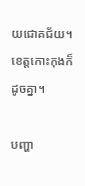យជោគជ័យ។ ខេត្តកោះកុងក៏ដូចគ្នា។

បញ្ហា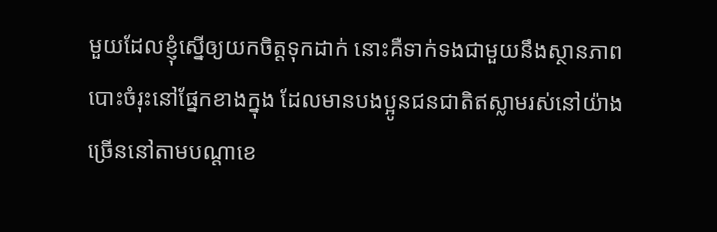មួយដែលខ្ញុំស្នើឲ្យយកចិត្តទុកដាក់ នោះគឺទាក់ទងជាមួយនឹងស្ថានភាពបោះចំរុះនៅផ្នែកខាងក្នុង ដែលមានបងប្អូនជនជាតិឥស្លាមរស់នៅយ៉ាងច្រើននៅតាមបណ្តាខេ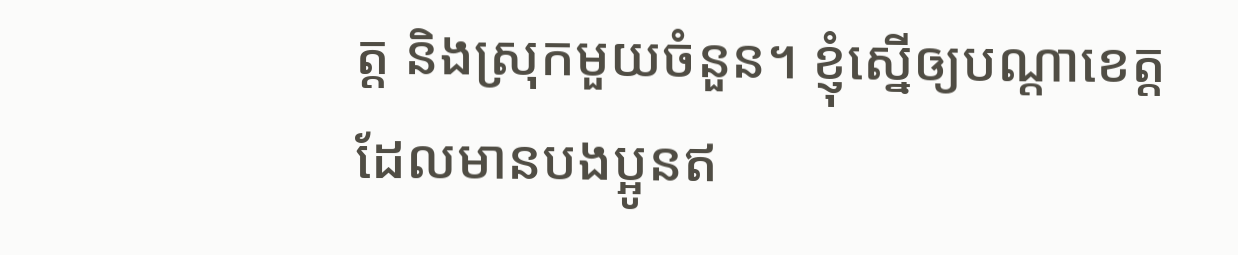ត្ត និងស្រុកមួយចំនួន។ ខ្ញុំស្នើឲ្យបណ្តាខេត្តដែលមានបងប្អូនឥ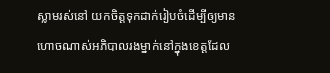ស្លាមរស់នៅ យកចិត្តទុកដាក់រៀបចំដើម្បីឲ្យមានហោចណាស់អភិបាលរងម្នាក់នៅក្នុងខេត្តដែល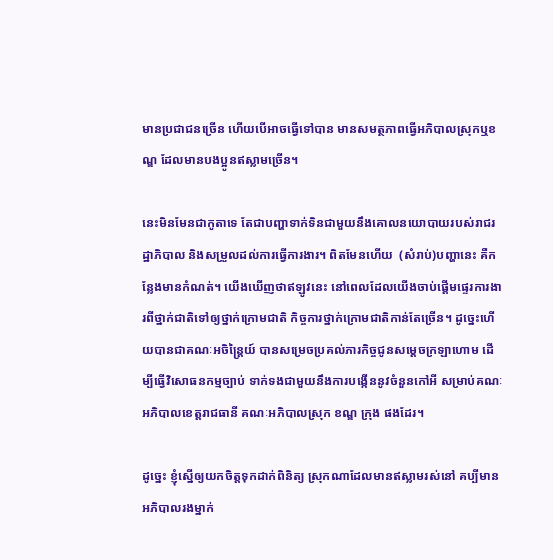មានប្រជាជនច្រើន ហើយបើអាចធ្វើទៅបាន មានសមត្ថភាពធ្វើអភិបាលស្រុកឬខណ្ឌ ដែលមានបងប្អូនឥស្លាមច្រើន។

នេះមិនមែនជាកូតាទេ តែជាបញ្ហាទាក់ទិនជាមួយនឹងគោលនយោបាយរបស់រាជរដ្ឋាភិបាល និងសម្រួលដល់ការធ្វើការងារ។ ពិតមែនហើយ  (សំរាប់)បញ្ហានេះ គឺកន្លែងមានកំណត់។ យើងឃើញថាឥឡូវនេះ នៅពេលដែលយើងចាប់ផ្តើមផ្ទេរការងារពីថ្នាក់ជាតិទៅឲ្យថ្នាក់ក្រោមជាតិ កិច្ចការថ្នាក់ក្រោមជាតិកាន់តែច្រើន។ ដូច្នេះហើយបានជាគណៈអចិន្ត្រៃយ៍ បានសម្រេចប្រគល់ភារកិច្ចជូនសម្តេចក្រឡាហោម ដើម្បីធ្វើវិសោធនកម្មច្បាប់ ទាក់ទងជាមួយនឹងការបង្កើននូវចំនួនកៅអី សម្រាប់គណៈអភិបាលខេត្តរាជធានី គណៈអភិបាលស្រុក ខណ្ឌ ក្រុង ផងដែរ។

ដូច្នេះ ខ្ញុំស្នើឲ្យយកចិត្តទុកដាក់ពិនិត្យ ស្រុកណាដែលមានឥស្លាមរស់នៅ គប្បីមានអភិបាលរងម្នាក់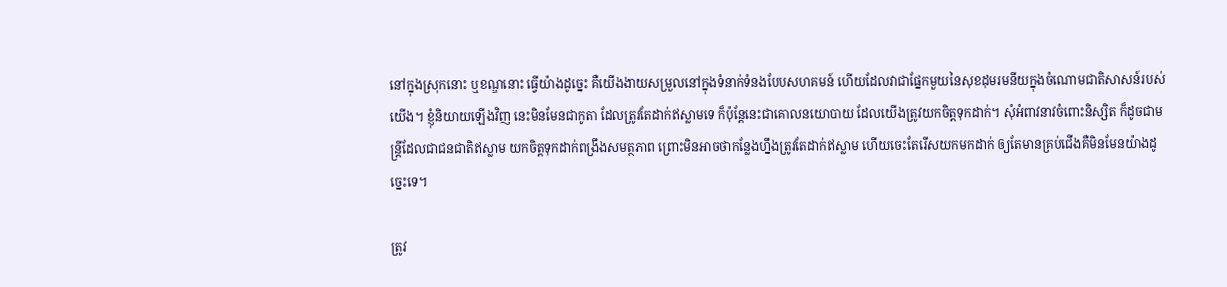នៅក្នុងស្រុកនោះ ឬខណ្ឌនោះ ធ្វើយ៉ាងដូច្នេះ គឺយើងងាយសម្រួលនៅក្នុងទំនាក់ទំនងបែបសហគមន៍ ហើយដែលវាជាផ្នែកមួយនៃសុខដុមរមនីយក្នុងចំណោមជាតិសាសន៍របស់យើង។ ខ្ញុំនិយាយឡើងវិញ នេះមិនមែនជាកូតា ដែលត្រូវតែដាក់ឥស្លាមទេ ក៏ប៉ុន្តែនេះជាគោលនយោបាយ ដែលយើងត្រូវយកចិត្តទុកដាក់។ សុំអំពាវនាវចំពោះនិស្សិត ក៏ដូចជាមន្ត្រីដែលជាជនជាតិឥស្លាម យកចិត្តទុកដាក់ពង្រឹងសមត្ថភាព ព្រោះមិនអាចថាកន្លែងហ្នឹងត្រូវតែដាក់ឥស្លាម ហើយចេះតែរើសយកមកដាក់ ឲ្យតែមានគ្រប់ជើងគឺមិនមែនយ៉ាងដូច្នេះទេ។

ត្រូវ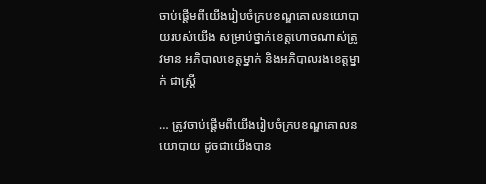ចាប់ផ្តើមពីយើងរៀបចំក្របខណ្ឌគោលនយោបាយរបស់យើង សម្រាប់ថ្នាក់ខេត្តហោចណាស់ត្រូវមាន អភិបាលខេត្តម្នាក់ និងអភិបាលរងខេត្តម្នាក់ ជាស្រ្ដី

… ត្រូវចាប់ផ្តើមពីយើងរៀបចំក្របខណ្ឌគោលនយោបាយ ដូចជាយើងបាន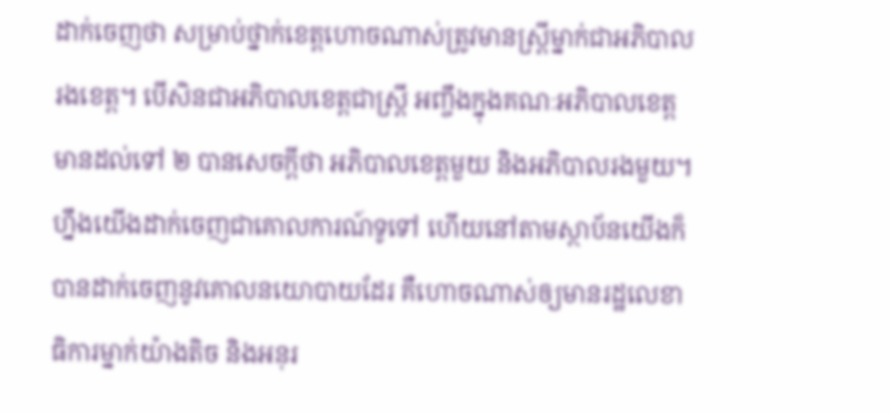ដាក់ចេញថា សម្រាប់ថ្នាក់ខេត្តហោចណាស់ត្រូវមានស្ត្រីម្នាក់ជាអភិបាលរងខេត្ត។ បើសិនជាអភិបាលខេត្តជាស្រ្តី អញ្ចឹងក្នុងគណៈអភិបាលខេត្តមានដល់ទៅ ២ បានសេចក្តីថា អភិបាលខេត្តមួយ និងអភិបាលរងមួយ។ ហ្នឹងយើងដាក់ចេញជាគោលការណ៍ទូទៅ ហើយនៅតាមស្ថាប័នយើងក៏បានដាក់ចេញនូវគោលនយោបាយដែរ គឺហោចណាស់ឲ្យមានរដ្ឋលេខាធិការម្នាក់យ៉ាងតិច និងអនុរ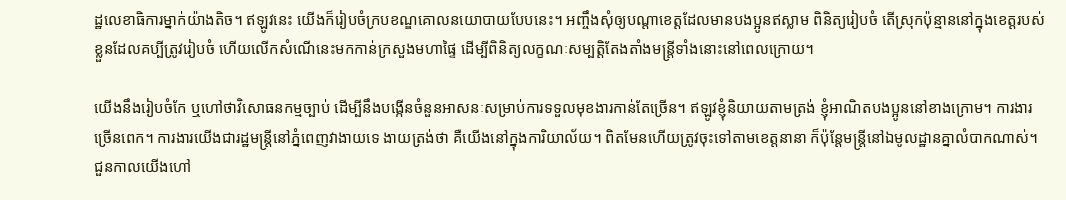ដ្ឋលេខាធិការម្នាក់យ៉ាងតិច។ ឥឡូវនេះ យើងក៏រៀបចំក្របខណ្ឌគោលនយោបាយបែបនេះ។ អញ្ចឹងសុំឲ្យបណ្តាខេត្តដែលមានបងប្អូនឥស្លាម ពិនិត្យរៀបចំ តើស្រុកប៉ុន្មាននៅក្នុងខេត្តរបស់ខ្លួនដែលគប្បីត្រូវរៀបចំ ហើយលើកសំណើនេះមកកាន់ក្រសួងមហាផ្ទៃ ដើម្បីពិនិត្យលក្ខណៈសម្បត្តិតែងតាំងមន្ត្រីទាំងនោះនៅពេលក្រោយ។

យើងនឹងរៀបចំកែ ឬហៅថាវិសោធនកម្មច្បាប់ ដើម្បីនឹងបង្កើនចំនួនអាសនៈសម្រាប់ការទទួលមុខងារកាន់តែច្រើន។ ឥឡូវខ្ញុំនិយាយតាមត្រង់ ខ្ញុំអាណិតបងប្អូននៅខាងក្រោម។ ការងារច្រើនពេក។ ការងារយើងជារដ្ឋមន្ត្រីនៅភ្នំពេញវាងាយទេ ងាយត្រង់ថា គឺយើងនៅក្នុងការិយាល័យ។ ពិតមែនហើយត្រូវចុះទៅតាមខេត្តនានា ក៏ប៉ុន្តែមន្ត្រីនៅឯមូលដ្ឋានគ្នាលំបាកណាស់។ ជួនកាលយើងហៅ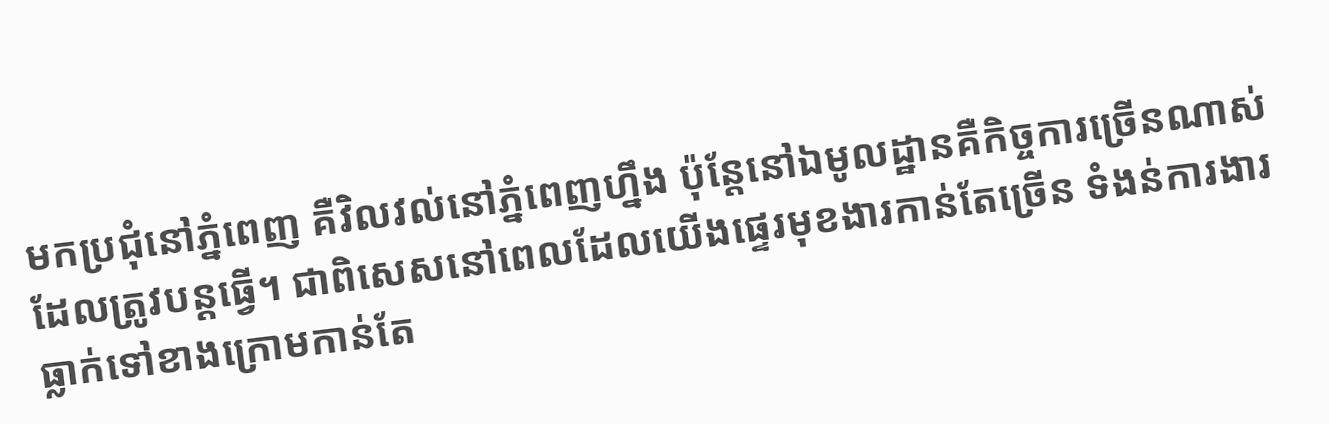មកប្រជុំនៅភ្នំពេញ គឺវិលវល់នៅភ្នំពេញហ្នឹង ប៉ុន្តែនៅឯមូលដ្ឋានគឺកិច្ចការច្រើនណាស់ ដែលត្រូវបន្តធ្វើ។ ជាពិសេសនៅពេលដែលយើងផ្ទេរមុខងារកាន់តែច្រើន ទំងន់ការងារធ្លាក់ទៅខាងក្រោមកាន់តែ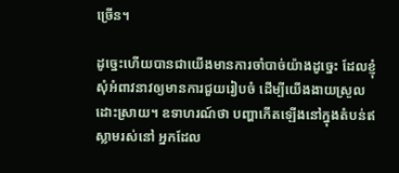ច្រើន។

ដូច្នេះហើយបានជាយើងមានការចាំបាច់យ៉ាងដូច្នេះ ដែលខ្ញុំសុំអំពាវនាវឲ្យមានការជួយរៀបចំ ដើម្បីយើងងាយស្រួលដោះស្រាយ។ ឧទាហរណ៍ថា បញ្ហាកើតឡើងនៅក្នុងតំបន់ឥស្លាមរស់នៅ អ្នកដែល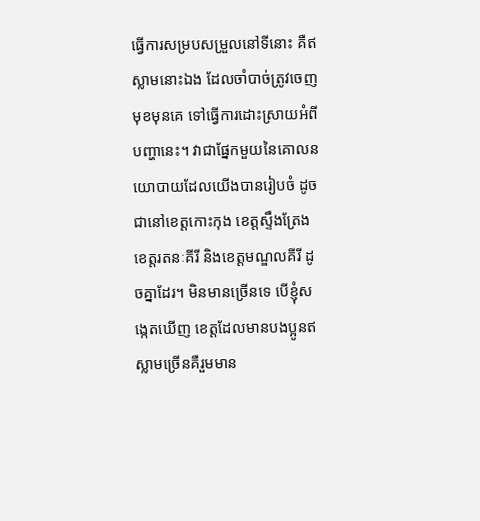ធ្វើការសម្របសម្រួលនៅទីនោះ គឺឥស្លាមនោះឯង ដែលចាំបាច់ត្រូវចេញមុខមុនគេ ទៅធ្វើការដោះស្រាយអំពីបញ្ហានេះ។ វាជាផ្នែកមួយនៃគោលនយោបាយដែលយើងបានរៀបចំ ដូចជានៅខេត្តកោះកុង ខេត្តស្ទឹងត្រែង ខេត្តរតនៈគីរី និងខេត្តមណ្ឌលគីរី ដូចគ្នាដែរ។ មិនមានច្រើនទេ បើខ្ញុំសង្កេតឃើញ ខេត្តដែលមានបងប្អូនឥស្លាមច្រើនគឺរួមមាន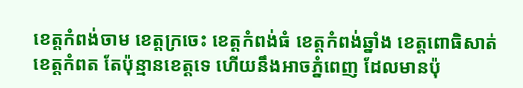ខេត្តកំពង់ចាម ខេត្តក្រចេះ ខេត្តកំពង់ធំ ខេត្តកំពង់ឆ្នាំង ខេត្តពោធិសាត់ ខេត្តកំពត តែប៉ុន្មានខេត្តទេ ហើយនឹងអាចភ្នំពេញ ដែលមានប៉ុ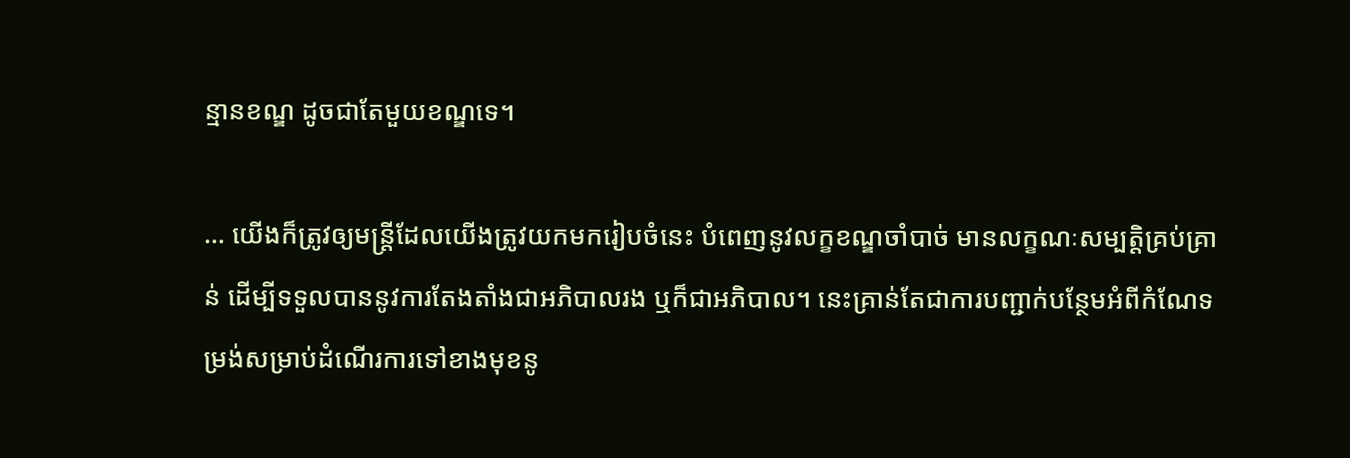ន្មានខណ្ឌ ដូចជាតែមួយខណ្ឌទេ។

… យើងក៏ត្រូវឲ្យមន្ត្រីដែលយើងត្រូវយកមករៀបចំនេះ បំពេញនូវលក្ខខណ្ឌចាំបាច់ មានលក្ខណៈសម្បត្តិគ្រប់គ្រាន់ ដើម្បីទទួលបាននូវការតែងតាំងជាអភិបាលរង ឬក៏ជាអភិបាល។ នេះគ្រាន់តែជាការបញ្ជាក់បន្ថែមអំពីកំណែទម្រង់សម្រាប់ដំណើរការទៅខាងមុខនូ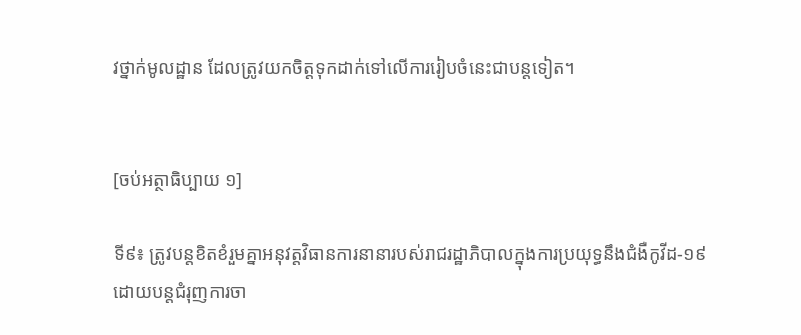វថ្នាក់មូលដ្ឋាន ដែលត្រូវយកចិត្តទុកដាក់ទៅលើការរៀបចំនេះជាបន្តទៀត។


[ចប់អត្ថាធិប្បាយ ១]

ទី៩៖ ត្រូវបន្តខិតខំរួមគ្នាអនុវត្តវិធានការនានារបស់រាជរដ្ឋាភិបាលក្នុងការប្រយុទ្ធនឹងជំងឺកូវីដ-១៩ ដោយបន្តជំរុញការចា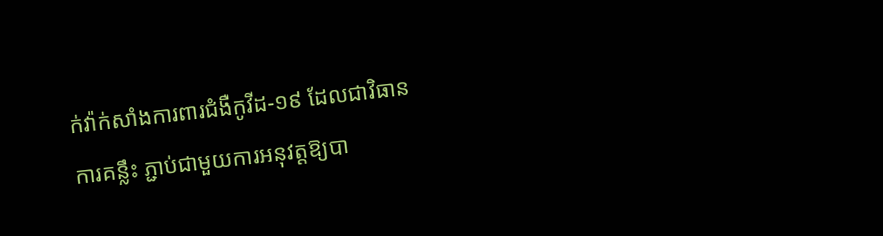ក់វ៉ាក់សាំងការពារជំងឺកូវីដ-១៩ ដែលជាវិធានការគន្លឹះ ភ្ជាប់ជាមួយការអនុវត្តឱ្យបា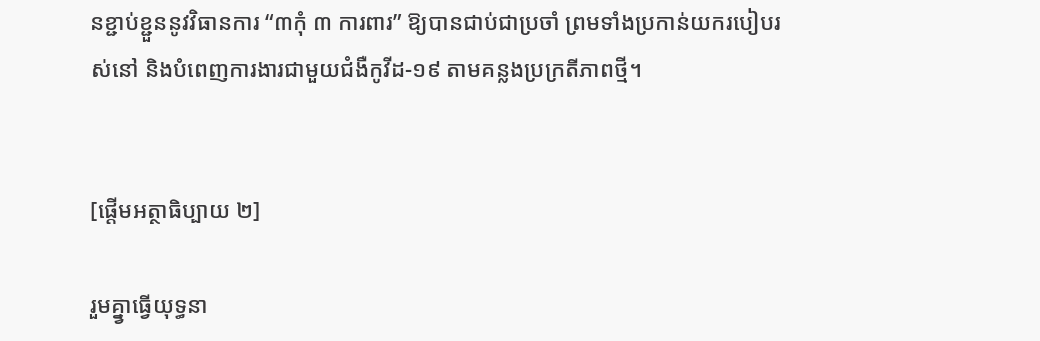នខ្ជាប់ខ្ជួននូវវិធានការ “៣កុំ ៣ ការពារ” ឱ្យបានជាប់ជាប្រចាំ ព្រមទាំងប្រកាន់យករបៀបរស់នៅ និងបំពេញការងារជាមួយជំងឺកូវីដ-១៩ តាមគន្លងប្រក្រតីភាពថ្មី។


[ផ្ដើមអត្ថាធិប្បាយ ២]

រួមគ្នា្វធ្វើយុទ្ធនា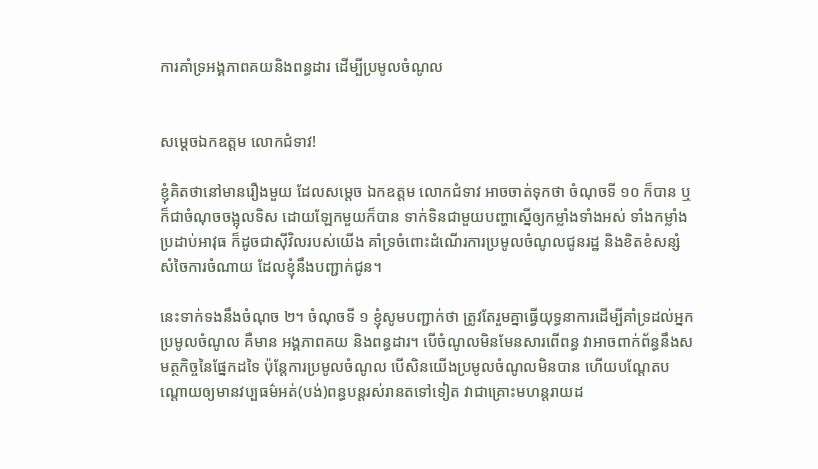ការគាំទ្រអង្គភាពគយនិងពន្ធដារ ដើម្បីប្រមូលចំណូល


សម្ដេចឯកឧត្តម លោកជំទាវ!

ខ្ញុំគិតថានៅមានរឿងមួយ ដែលសម្ដេច ឯកឧត្តម លោកជំទាវ អាចចាត់ទុកថា ចំណុចទី ១០ ក៏បាន ឬក៏ជាចំណុចចង្អុលទិស ដោយឡែកមួយក៏បាន ទាក់ទិនជាមួយបញ្ហាស្នើឲ្យកម្លាំងទាំងអស់ ទាំងកម្លាំងប្រដាប់អាវុធ ក៏ដូចជាស៊ីវិលរបស់យើង គាំទ្រចំពោះដំណើរការប្រមូលចំណូលជូនរដ្ឋ និងខិតខំសន្សំសំចៃការចំណាយ ដែលខ្ញុំនឹងបញ្ជាក់ជូន។

នេះទាក់ទងនឹងចំណុច ២។ ចំណុចទី ១ ខ្ញុំសូមបញ្ជាក់ថា ត្រូវតែរួមគ្នាធ្វើយុទ្ធនាការដើម្បីគាំទ្រដល់អ្នកប្រមូលចំណូល គឺមាន អង្គភាពគយ និងពន្ធដារ។ បើចំណូលមិនមែនសារពើពន្ធ វាអាចពាក់ព័ន្ធនឹងសមត្ថកិច្ចនៃផ្នែកដទៃ ប៉ុន្ដែការប្រមូលចំណូល បើសិនយើងប្រមូលចំណូលមិនបាន ហើយបណ្ដែតបណ្ដោយឲ្យមានវប្បធម៌អត់(បង់)ពន្ធបន្ដរស់រានតទៅទៀត វាជាគ្រោះមហន្ដរាយដ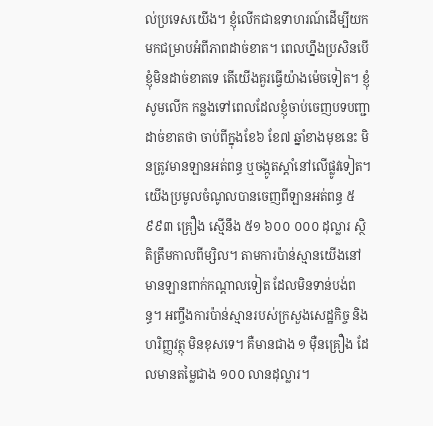ល់ប្រទេសយើង។ ខ្ញុំលើកជាឧទាហរណ៍ដើម្បីយកមកជម្រាបអំពីភាពដាច់ខាត។ ពេលហ្នឹងប្រសិនបើខ្ញុំមិនដាច់ខាតទេ តើយើងគួរធ្វើយ៉ាងម៉េចទៀត។ ខ្ញុំសូមលើក កន្លងទៅពេលដែលខ្ញុំចាប់ចេញបទបញ្ជាដាច់ខាតថា ចាប់ពីក្នុងខែ៦ ខែ៧ ឆ្នាំខាងមុខនេះ មិនត្រូវមានឡានអត់ពន្ធ ឬចង្កូតស្ដាំនៅលើផ្លូវទៀត។ យើងប្រមូលចំណូលបានចេញពីឡានអត់ពន្ធ ៥ ៩៩៣ គ្រឿង ស្មើនឹង ៥១ ៦០០ ០០០ ដុល្លារ ស្ថិតិត្រឹមកាលពីម្សិល។ តាមការប៉ាន់ស្មានយើងនៅមានឡានពាក់កណ្ដាលទៀត ដែលមិនទាន់បង់ពន្ធ។ អញ្ចឹងការប៉ាន់ស្មានរបស់ក្រសួងសេដ្ឋកិច្ច និងហរិញ្ញវត្ថុ មិនខុសទេ។ គឺមានជាង ១ ម៉ឺនគ្រឿង ដែលមានតម្លៃជាង ១០០ លានដុល្លារ។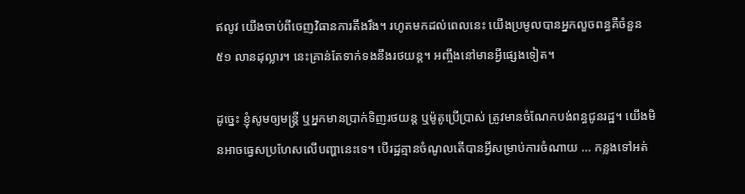ឥលូវ យើងចាប់ពីចេញវិធានការតឹងរឹង។ រហូតមកដល់ពេលនេះ យើងប្រមូលបានអ្នកលួចពន្ធគឺចំនួន ៥១ លានដុល្លារ។ នេះគ្រាន់តែទាក់ទងនឹងរថយន្ដ។ អញ្ចឹងនៅមានអ្វីផ្សេងទៀត។

ដូច្នេះ ខ្ញុំសូមឲ្យមន្ដ្រី ឬអ្នកមានប្រាក់ទិញរថយន្ដ ឬម៉ូតូប្រើប្រាស់ ត្រូវមានចំណែកបង់ពន្ធជូនរដ្ឋ។ យើងមិនអាចធ្វេសប្រហែសលើបញ្ហានេះទេ។ បើរដ្ឋគ្មានចំណូលតើបានអ្វីសម្រាប់ការចំណាយ … កន្លងទៅអត់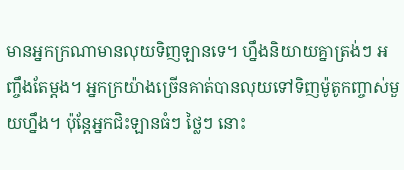មានអ្នកក្រណាមានលុយទិញឡានទេ។ ហ្នឹងនិយាយគ្នាត្រង់ៗ អញ្ចឹងតែម្ដង។ អ្នកក្រយ៉ាងច្រើនគាត់បានលុយទៅទិញម៉ូតូកញ្ចាស់មួយហ្នឹង។ ប៉ុន្ដែអ្នកជិះឡានធំៗ ថ្លៃៗ នោះ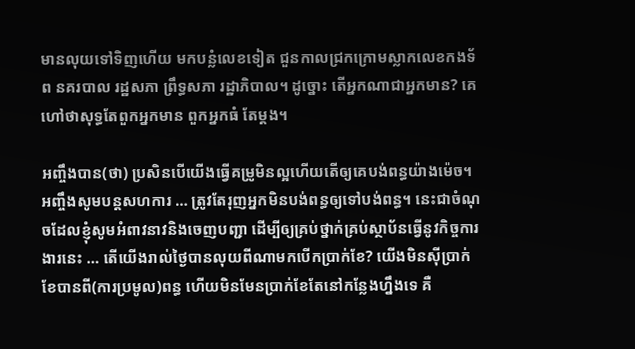មានលុយទៅទិញហើយ មកបន្លំលេខទៀត ជួនកាលជ្រកក្រោមស្លាកលេខកងទ័ព នគរបាល រដ្ឋសភា ព្រឹទ្ធសភា រដ្ឋាភិបាល។ ដូច្នោះ តើអ្នកណាជាអ្នកមាន? គេហៅថាសុទ្ធតែពួកអ្នកមាន ពួកអ្នកធំ តែម្ដង។

អញ្ចឹងបាន(ថា) ប្រសិនបើយើងធ្វើគម្រូមិនល្អហើយតើឲ្យគេបង់ពន្ធយ៉ាងម៉េច។ អញ្ចឹងសូមបន្ដសហការ … ត្រូវតែរុញអ្នកមិនបង់ពន្ធឲ្យទៅបង់ពន្ធ។ នេះជាចំណុចដែលខ្ញុំសូមអំពាវនាវនិងចេញបញ្ជា ដើម្បីឲ្យគ្រប់ថ្នាក់គ្រប់ស្ថាប័នធ្វើនូវកិច្ចការងារនេះ … តើយើងរាល់ថ្ងៃបានលុយពីណាមកបើកប្រាក់ខែ? យើងមិនស៊ីប្រាក់ខែបានពី(ការប្រមូល)ពន្ធ ហើយមិនមែនប្រាក់ខែតែនៅកន្លែងហ្នឹងទេ គឺ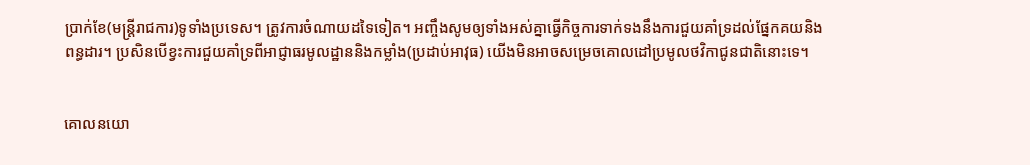ប្រាក់ខែ(មន្ដ្រីរាជការ)ទូទាំងប្រទេស។ ត្រូវការចំណាយដទៃទៀត។ អញ្ចឹងសូមឲ្យទាំងអស់គ្នាធ្វើកិច្ចការទាក់ទងនឹងការជួយគាំទ្រដល់ផ្នែកគយនិងពន្ធដារ។ ប្រសិនបើខ្វះការជួយគាំទ្រពីអាជ្ញាធរមូលដ្ឋាននិងកម្លាំង(ប្រដាប់អាវុធ) យើងមិនអាចសម្រេចគោលដៅប្រមូលថវិកាជូនជាតិនោះទេ។


គោលនយោ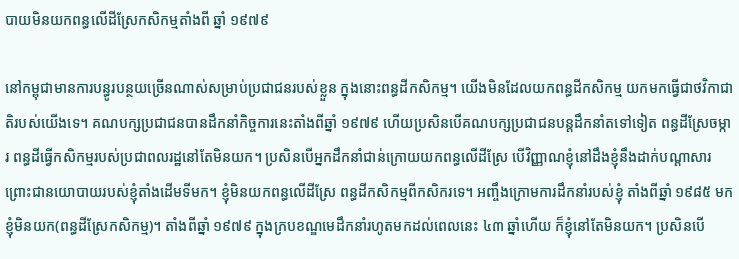បាយមិនយកពន្ធលើដីស្រែកសិកម្មតាំងពី ឆ្នាំ ១៩៧៩

នៅកម្ពុជាមានការបន្ធូរបន្ថយច្រើនណាស់សម្រាប់ប្រជាជនរបស់ខ្លួន ក្នុងនោះពន្ធដីកសិកម្ម។ យើងមិនដែលយកពន្ធដីកសិកម្ម យកមកធ្វើជាថវិកាជាតិរបស់យើងទេ។ គណបក្សប្រជាជនបានដឹកនាំកិច្ចការនេះតាំងពីឆ្នាំ ១៩៧៩ ហើយប្រសិនបើគណបក្សប្រជាជនបន្ដដឹកនាំតទៅទៀត ពន្ធដីស្រែចម្ការ ពន្ធដីធ្វើកសិកម្មរបស់ប្រជាពលរដ្ឋនៅតែមិនយក។ ប្រសិនបើអ្នកដឹកនាំជាន់ក្រោយយកពន្ធលើដីស្រែ បើវិញ្ញាណខ្ញុំនៅដឹងខ្ញុំនឹងដាក់បណ្ដាសារ ព្រោះជានយោបាយរបស់ខ្ញុំតាំងដើមទីមក។ ខ្ញុំមិនយកពន្ធលើដីស្រែ ពន្ធដីកសិកម្មពីកសិករទេ។ អញ្ចឹងក្រោមការដឹកនាំរបស់ខ្ញុំ តាំងពីឆ្នាំ ១៩៨៥ មក ខ្ញុំមិនយក(ពន្ធដីស្រែកសិកម្ម)។ តាំងពីឆ្នាំ ១៩៧៩ ក្នុងក្របខណ្ឌមេដឹកនាំរហូតមកដល់ពេលនេះ ៤៣ ឆ្នាំហើយ ក៏ខ្ញុំនៅតែមិនយក។ ប្រសិនបើ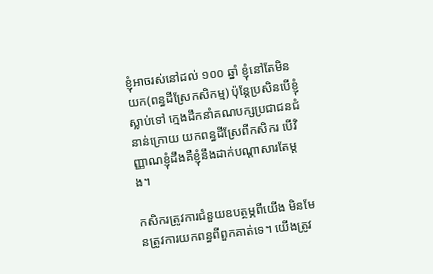ខ្ញុំអាចរស់នៅដល់ ១០០ ឆ្នាំ ខ្ញុំនៅតែមិនយក(ពន្ធដីស្រែកសិកម្ម) ប៉ុន្ដែប្រសិនបើខ្ញុំស្លាប់ទៅ ក្មេងដឹកនាំគណបក្សប្រជាជនជំនាន់ក្រោយ យកពន្ធដីស្រែពីកសិករ បើវិញ្ញាណខ្ញុំដឹងគឺខ្ញុំនឹងដាក់បណ្ដាសារតែម្ដង។

កសិករត្រូវការជំនួយឧបត្ថម្ភពីយើង មិនមែនត្រូវការយកពន្ធពីពួកគាត់ទេ។ យើងត្រូវ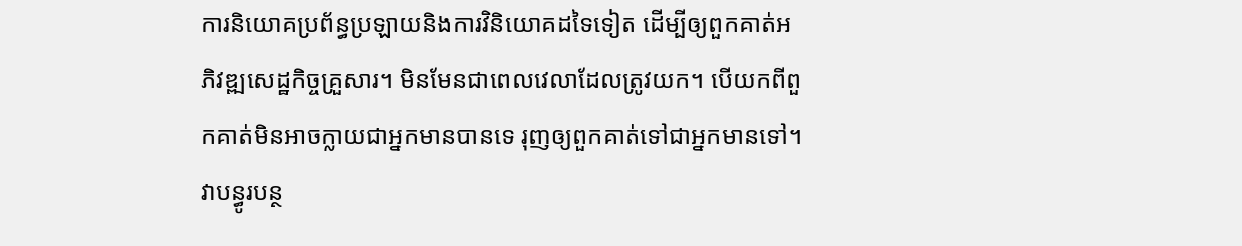ការនិយោគប្រព័ន្ធប្រឡាយនិងការវិនិយោគដទៃទៀត ដើម្បីឲ្យពួកគាត់អភិវឌ្ឍសេដ្ឋកិច្ចគ្រួសារ។ មិនមែនជាពេលវេលាដែលត្រូវយក។ បើយកពីពួកគាត់មិនអាចក្លាយជាអ្នកមានបានទេ រុញឲ្យពួកគាត់ទៅជាអ្នកមានទៅ។ វាបន្ធូរបន្ថ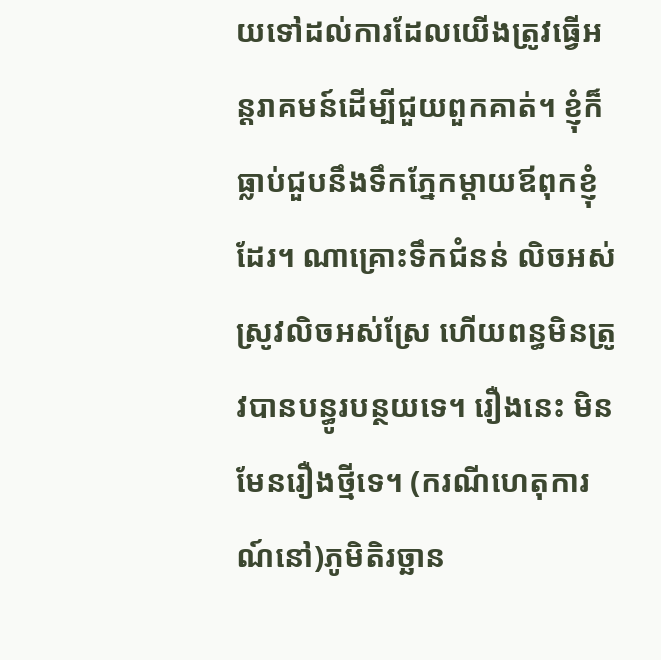យទៅដល់ការដែលយើងត្រូវធ្វើអន្ដរាគមន៍ដើម្បីជួយពួកគាត់។ ខ្ញុំក៏ធ្លាប់ជួបនឹងទឹកភ្នែកម្ដាយឪពុកខ្ញុំដែរ។ ណាគ្រោះទឹកជំនន់ លិចអស់ស្រូវលិចអស់ស្រែ ហើយពន្ធមិនត្រូវបានបន្ធូរបន្ថយទេ។ រឿងនេះ មិនមែនរឿងថ្មីទេ។ (ករណីហេតុការណ៍នៅ)ភូមិតិរច្ឆាន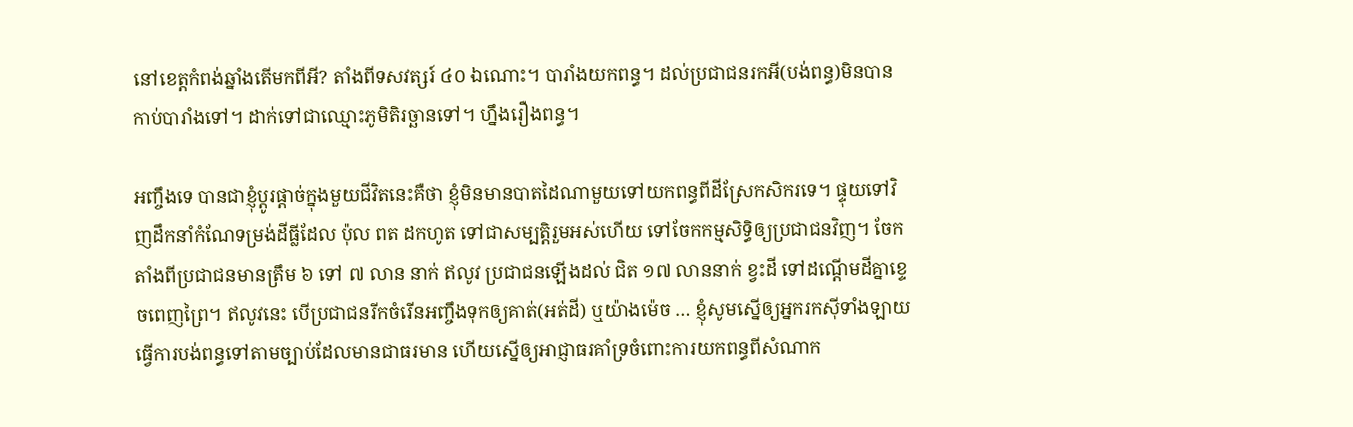នៅខេត្តកំពង់ឆ្នាំងតើមកពីអី? តាំងពីទសវត្សរ៍ ៤០ ឯណោះ។ បារាំងយកពន្ធ។ ដល់ប្រជាជនរកអី(បង់ពន្ធ)មិនបាន កាប់បារាំងទៅ។ ដាក់ទៅជាឈ្មោះភូមិតិរច្ឆានទៅ។ ហ្នឹងរឿងពន្ធ។

អញ្ចឹងទេ បានជាខ្ញុំប្ដូរផ្ដាច់ក្នុងមួយជីវិតនេះគឺថា ខ្ញុំមិនមានបាតដៃណាមួយទៅយកពន្ធពីដីស្រែកសិករទេ។ ផ្ទុយទៅវិញដឹកនាំកំណែទម្រង់ដីធ្លីដែល ប៉ុល ពត ដកហូត ទៅជាសម្បត្ដិរួមអស់ហើយ ទៅចែកកម្មសិទ្ធិឲ្យប្រជាជនវិញ។ ចែកតាំងពីប្រជាជនមានត្រឹម ៦ ទៅ ៧ លាន នាក់ ឥលូវ ប្រជាជនឡើងដល់ ជិត ១៧ លាននាក់ ខ្វះដី ទៅដណ្ដើមដីគ្នាខ្ទេចពេញព្រៃ។ ឥលូវនេះ បើប្រជាជនរីកចំរើនអញ្ចឹងទុកឲ្យគាត់(អត់ដី) ឬយ៉ាងម៉េច … ខ្ញុំសូមស្នើឲ្យអ្នករកស៊ីទាំងឡាយ ធ្វើការបង់ពន្ធទៅតាមច្បាប់ដែលមានជាធរមាន ហើយស្នើឲ្យអាជ្ញាធរគាំទ្រចំពោះការយកពន្ធពីសំណាក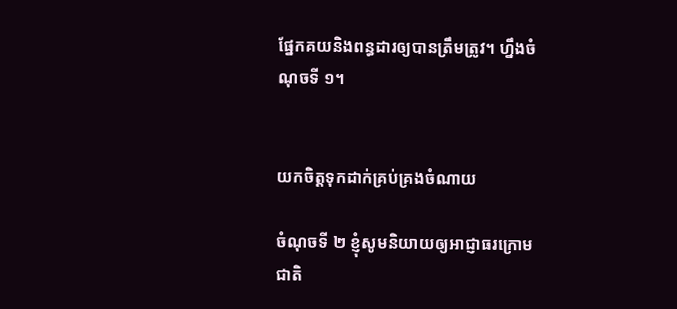ផ្នែកគយនិងពន្ធដារឲ្យបានត្រឹមត្រូវ។ ហ្នឹងចំណុចទី ១។


យកចិត្តទុកដាក់គ្រប់គ្រងចំណាយ

ចំណុចទី ២ ខ្ញុំសូមនិយាយឲ្យអាជ្ញាធរក្រោមជាតិ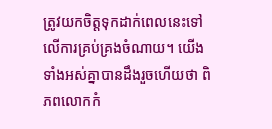ត្រូវយកចិត្តទុកដាក់ពេលនេះទៅលើការគ្រប់គ្រងចំណាយ។ យើងទាំងអស់គ្នាបានដឹងរួចហើយថា ពិភពលោកកំ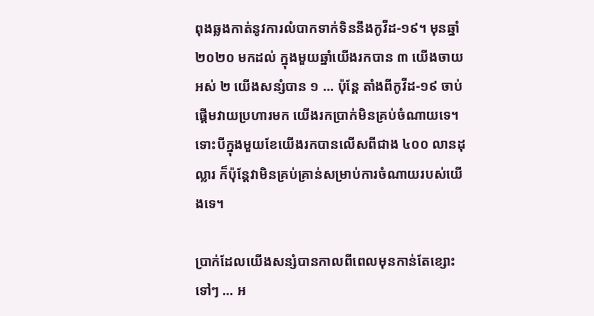ពុងឆ្លងកាត់នូវការលំបាកទាក់ទិននឹងកូវីដ-១៩។ មុនឆ្នាំ ២០២០ មកដល់ ក្នុងមួយឆ្នាំយើងរកបាន ៣ យើងចាយអស់ ២ យើងសន្សំបាន ១ … ប៉ុន្តែ តាំងពីកូវីដ-១៩ ចាប់ផ្តើមវាយប្រហារមក យើងរកប្រាក់មិនគ្រប់ចំណាយទេ។ ទោះបីក្នុងមួយខែយើងរកបានលើសពីជាង ៤០០ លានដុល្លារ ក៏ប៉ុន្តែវាមិនគ្រប់គ្រាន់សម្រាប់ការចំណាយរបស់យើងទេ។

ប្រាក់ដែលយើងសន្សំបានកាលពីពេលមុនកាន់តែខ្សោះទៅៗ … អ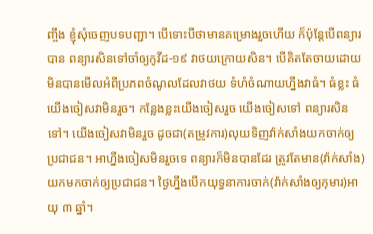ញ្ចឹង ខ្ញុំសុំចេញបទបញ្ជា។ បើទោះបីថាមានគម្រោងរួចហើយ ក៏ប៉ុន្តែបើពន្យារបាន ពន្យារសិនទៅចាំឲ្យកូវីដ-១៩ វាថយក្រោយសិន។ បើគិតតែចាយដោយមិនបានមើលអំពីប្រភពចំណូលដែលវាថយ ទំហំចំណាយហ្នឹងវាធំ។ ធំខ្លះ ធំយើងចៀសវាមិនរួច។ កន្លែងខ្លះយើងចៀសរួច យើងចៀសទៅ ពន្យារសិនទៅ។ យើងចៀសវាមិនរួច ដូចជា(តម្រូវការ)លុយទិញវ៉ាក់សាំងយកចាក់ឲ្យប្រជាជន។ អាហ្នឹងចៀសមិនរួចទេ ពន្យារក៏មិនបានដែរ ត្រូវតែមាន(វ៉ាក់សាំង)យកមកចាក់ឲ្យប្រជាជន។ ថ្ងៃហ្នឹងបើកយុទ្ធនាការចាក់(វ៉ាក់សាំងឲ្យកុមារ)អាយុ ៣ ឆ្នាំ។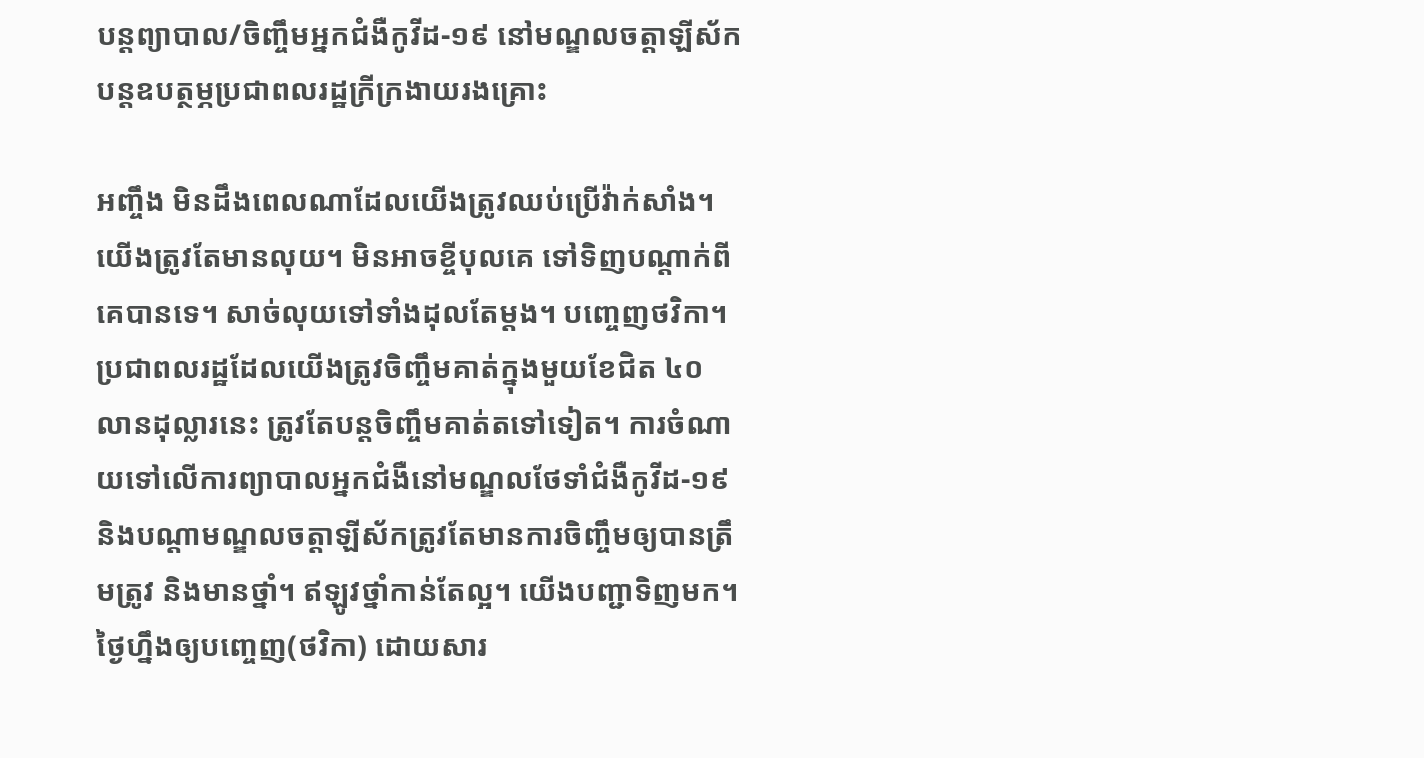បន្តព្យាបាល/ចិញ្ចឹមអ្នកជំងឺកូវីដ-១៩ នៅមណ្ឌលចត្តាឡីស័ក បន្តឧបត្ថម្ភប្រជាពលរដ្ឋក្រីក្រងាយរងគ្រោះ

អញ្ចឹង មិនដឹងពេលណាដែលយើងត្រូវឈប់ប្រើវ៉ាក់សាំង។ យើងត្រូវតែមានលុយ។ មិនអាចខ្ចីបុលគេ ទៅទិញបណ្តាក់ពីគេបានទេ។ សាច់លុយទៅទាំងដុលតែម្តង។ បញ្ចេញថវិកា។ ប្រជាពលរដ្ឋដែលយើងត្រូវចិញ្ចឹមគាត់ក្នុងមួយខែជិត ៤០ លានដុល្លារនេះ ត្រូវតែបន្តចិញ្ចឹមគាត់តទៅទៀត។ ការចំណាយទៅលើការព្យាបាលអ្នកជំងឺនៅមណ្ឌលថែទាំជំងឺកូវីដ-១៩ និងបណ្តាមណ្ឌលចត្តាឡីស័កត្រូវតែមានការចិញ្ចឹមឲ្យបានត្រឹមត្រូវ និងមានថ្នាំ។ ឥឡូវថ្នាំកាន់តែល្អ។ យើងបញ្ជាទិញមក។ ថ្ងៃហ្នឹងឲ្យបញ្ចេញ(ថវិកា) ដោយសារ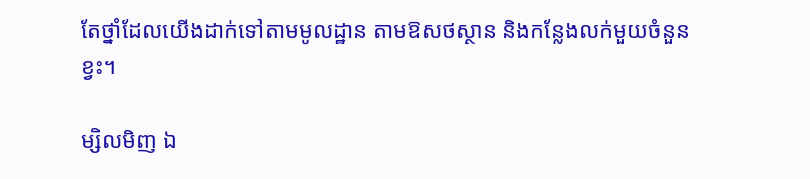តែថ្នាំដែលយើងដាក់ទៅតាមមូលដ្ឋាន តាមឱសថស្ថាន និងកន្លែងលក់មួយចំនួនខ្វះ។

ម្សិលមិញ ឯ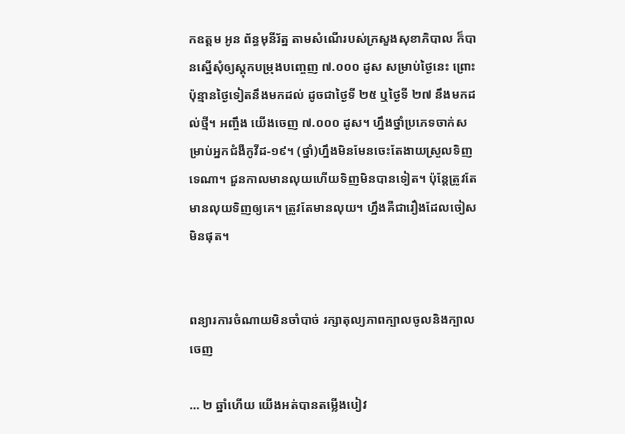កឧត្តម អូន ព័ន្ធមុនីរ័ត្ន តាមសំណើរបស់ក្រសួងសុខាភិបាល ក៏បានស្នើសុំឲ្យស្តុកបម្រុងបញ្ចេញ ៧.០០០ ដូស សម្រាប់ថ្ងៃនេះ ព្រោះប៉ុន្មានថ្ងៃទៀតនឹងមកដល់ ដូចជាថ្ងៃទី ២៥ ឬថ្ងៃទី ២៧ នឹងមកដល់ថ្មី។ អញ្ចឹង យើងចេញ ៧.០០០ ដូស។ ហ្នឹងថ្នាំប្រភេទចាក់សម្រាប់អ្នកជំងឺកូវីដ-១៩។ (ថ្នាំ)ហ្នឹងមិនមែនចេះតែងាយស្រួលទិញទេណា។ ជួនកាលមានលុយហើយទិញមិនបានទៀត។ ប៉ុន្តែត្រូវតែមានលុយទិញឲ្យគេ។ ត្រូវតែមានលុយ។ ហ្នឹងគឺជារឿងដែលចៀសមិនផុត។


ពន្យារការចំណាយមិនចាំបាច់ រក្សាតុល្យភាពក្បាលចូលនិងក្បាលចេញ

… ២ ឆ្នាំហើយ យើងអត់បានតម្លើងបៀវ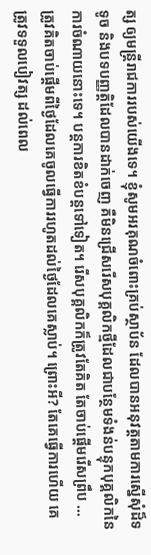ត្ស ឲ្យមន្រ្តីរាជការរបស់យើងទេ។ ខ្ញុំសូមអរគុណចំពោះគ្រប់ស្ថាប័ន ដែលបានអនុវត្តតាមការស្នើសុំដ៏ទទូច និងបទបញ្ញត្តិដែលបានដាក់ចេញ គឺមិនជ្រើសរើសបុគ្គលិកថ្មីដែលជាបន្ថែមទំងន់បន្ទុកបុគ្គលិកនៃការចំណាយនោះទេ។ បន្តការខិតខំបន្តទៅទៀត។ រើសបុគ្គលិកក៏ត្រូវតែគិត តែចាប់ផ្តើមរើសព្រឹប … ត្រូវគិតចាប់ផ្តើមពីថ្ងៃដែលគេចូលធ្វើការរហូតដល់ថ្ងៃដែលគេស្លាប់។ ព្រោះអី? តែគេធ្វើការហើយ គេត្រូវទទួលបៀវត្ស ដល់ពេល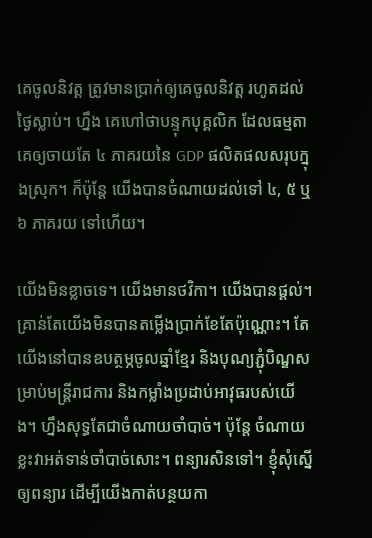គេចូលនិវត្ត ត្រូវមានប្រាក់ឲ្យគេចូលនិវត្ត រហូតដល់ថ្ងៃស្លាប់។ ហ្នឹង គេហៅថាបន្ទុកបុគ្គលិក ដែលធម្មតាគេឲ្យចាយតែ ៤ ភាគរយនៃ GDP ផលិតផលសរុបក្នុងស្រុក។ ក៏ប៉ុន្តែ យើងបានចំណាយដល់ទៅ ៤, ៥ ឬ ៦ ភាគរយ ទៅហើយ។

យើងមិនខ្លាចទេ។ យើងមានថវិកា។ យើងបានផ្តល់។ គ្រាន់តែយើងមិនបានតម្លើងប្រាក់ខែតែប៉ុណ្ណោះ។ តែយើងនៅបានឧបត្ថម្ភចូលឆ្នាំខ្មែរ និងបុណ្យភ្ជុំបិណ្ឌសម្រាប់មន្រ្តីរាជការ និងកម្លាំងប្រដាប់អាវុធរបស់យើង។ ហ្នឹងសុទ្ធតែជាចំណាយចាំបាច់។ ប៉ុន្តែ ចំណាយខ្លះវាអត់ទាន់ចាំបាច់សោះ។ ពន្យារសិនទៅ។ ខ្ញុំសុំស្នើឲ្យពន្យារ ដើម្បីយើងកាត់បន្ថយកា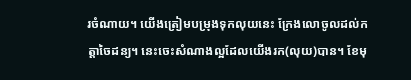រចំណាយ។ យើងត្រៀមបម្រុងទុកលុយនេះ ក្រែងលោចូលដល់កត្តាចៃដន្យ។ នេះចេះសំណាងល្អដែលយើងរក(លុយ)បាន។ ខែមុ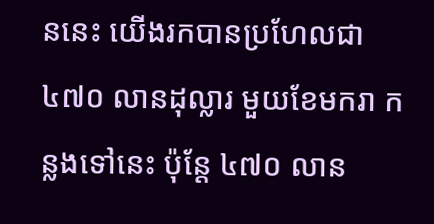ននេះ យើងរកបានប្រហែលជា ៤៧០ លានដុល្លារ មួយខែមករា កន្លងទៅនេះ ប៉ុន្តែ ៤៧០ លាន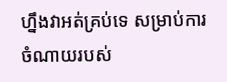ហ្នឹងវាអត់គ្រប់ទេ សម្រាប់ការចំណាយរបស់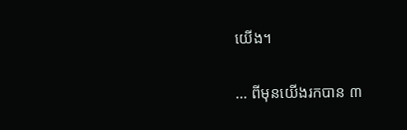យើង។

… ពីមុនយើងរកបាន ៣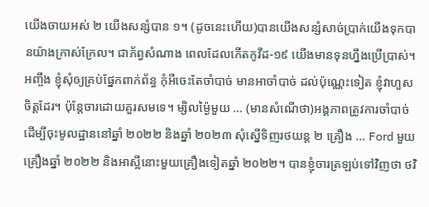យើងចាយអស់ ២ យើងសន្សំបាន ១។ (ដូចនេះហើយ)បានយើងសន្សំសាច់ប្រាក់យើងទុកបានយ៉ាងក្រាស់ក្រែល។ ជាភ័ព្វសំណាង ពេលដែលកើតកូវីដ-១៩ យើងមានទុនហ្នឹងប្រើប្រាស់។ អញ្ចឹង ខ្ញុំសុំឲ្យគ្រប់ផ្នែកពាក់ព័ន្ធ កុំអីចេះតែចាំបាច់ មានអាចាំបាច់ ដល់ប៉ុណ្ណេះទៀត ខ្ញុំវាហួសចិត្តដែរ។ ប៉ុន្តែចារដោយគួរសមទេ។ ម្សិលម្ង៉ៃមួយ … (មានសំណើថា)អង្គភាពត្រូវការចាំបាច់ដើម្បីចុះមូលដ្ឋាននៅឆ្នាំ ២០២២ និងឆ្នាំ ២០២៣ សុំស្នើទិញរថយន្ត ២ គ្រឿង … Ford មួយគ្រឿងឆ្នាំ ២០២២ និងអាស្អីនោះមួយគ្រឿងទៀតឆ្នាំ ២០២២។ បានខ្ញុំចារត្រឡប់ទៅវិញថា ថវិ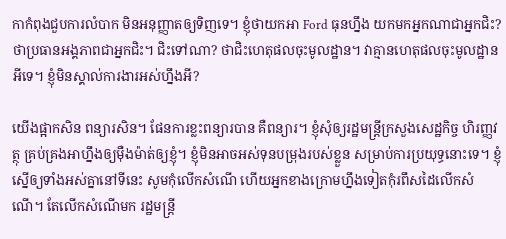កាកំពុងជួបការលំបាក មិនអនុញ្ញាតឲ្យទិញទេ។ ខ្ញុំថាយកអា Ford ធុនហ្នឹង យកមកអ្នកណាជាអ្នកជិះ? ថាប្រធានអង្គភាពជាអ្នកជិះ។ ជិះទៅណា? ថាជិះហេតុផលចុះមូលដ្ឋាន។ វាគ្មានហេតុផលចុះមូលដ្ឋានអីទេ។ ខ្ញុំមិនស្គាល់ការងារអស់ហ្នឹងអី?

យើងផ្អាកសិន ពន្យារសិន។ ផែនការខ្លះពន្យារបាន គឺពន្យារ។ ខ្ញុំសុំឲ្យរដ្ឋមន្រ្តីក្រសួងសេដ្ឋកិច្ច ហិរញ្ញវត្ថុ គ្រប់គ្រងអាហ្នឹងឲ្យម៉ឺងម៉ាត់ឲ្យខ្ញុំ។ ខ្ញុំមិនអាចអស់ទុនបម្រុងរបស់ខ្លួន សម្រាប់ការប្រយុទ្ធនោះទេ។ ខ្ញុំស្នើឲ្យទាំងអស់គ្នានៅទីនេះ សូមកុំលើកសំណើ ហើយអ្នកខាងក្រោមហ្នឹងទៀតកុំរពឹសដៃលើកសំណើ។ តែលើកសំណើមក រដ្ឋមន្រ្តី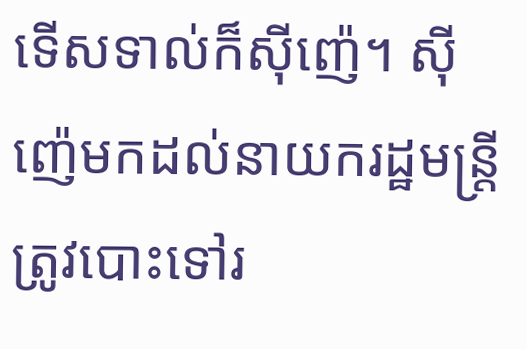ទើសទាល់ក៏ស៊ីញ៉េ។ ស៊ីញ៉េមកដល់នាយករដ្ឋមន្រ្តី ត្រូវបោះទៅរ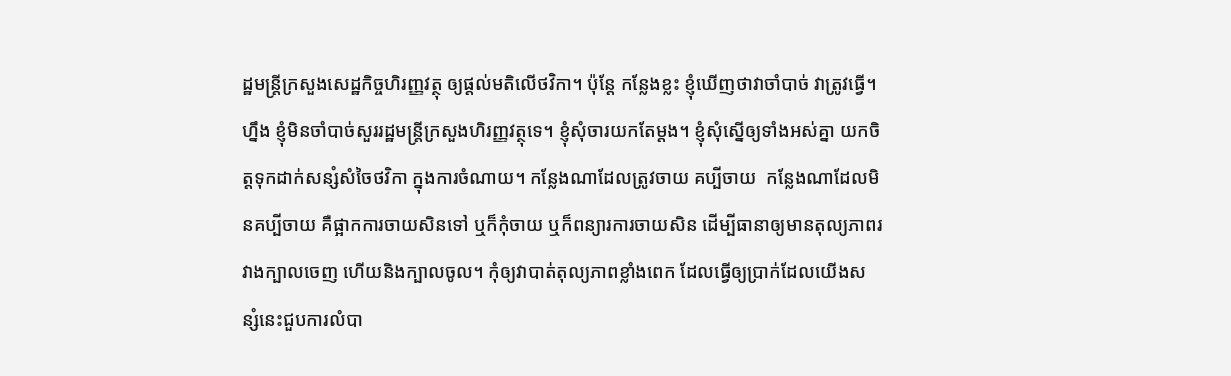ដ្ឋមន្រ្តីក្រសួងសេដ្ឋកិច្ចហិរញ្ញវត្ថុ ឲ្យផ្តល់មតិលើថវិកា។ ប៉ុន្តែ កន្លែងខ្លះ ខ្ញុំឃើញថាវាចាំបាច់ វាត្រូវធ្វើ។ ហ្នឹង ខ្ញុំមិនចាំបាច់សួររដ្ឋមន្រ្តីក្រសួងហិរញ្ញវត្ថុទេ។ ខ្ញុំសុំចារយកតែម្តង។ ខ្ញុំសុំស្នើឲ្យទាំងអស់គ្នា យកចិត្តទុកដាក់សន្សំសំចៃថវិកា ក្នុងការចំណាយ។ កន្លែងណាដែលត្រូវចាយ គប្បីចាយ  កន្លែងណាដែលមិនគប្បីចាយ គឺផ្អាកការចាយសិនទៅ ឬក៏កុំចាយ ឬក៏ពន្យារការចាយសិន ដើម្បីធានាឲ្យមានតុល្យភាពរវាងក្បាលចេញ ហើយនិងក្បាលចូល។ កុំឲ្យវាបាត់តុល្យភាពខ្លាំងពេក ដែលធ្វើឲ្យប្រាក់ដែលយើងសន្សំនេះជួបការលំបា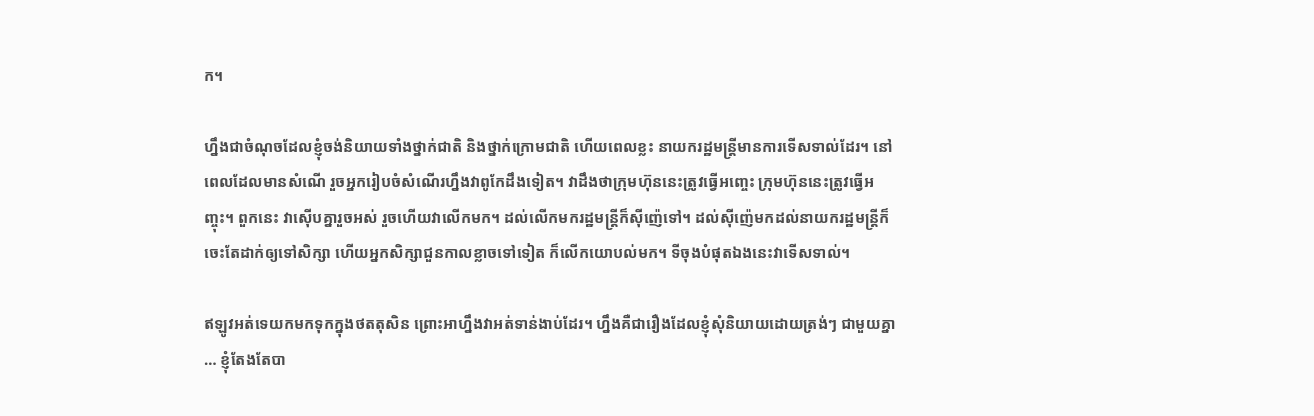ក។

ហ្នឹងជាចំណុចដែលខ្ញុំចង់និយាយទាំងថ្នាក់ជាតិ និងថ្នាក់ក្រោមជាតិ ហើយពេលខ្លះ នាយករដ្ឋមន្រ្តីមានការទើសទាល់ដែរ។ នៅពេលដែលមានសំណើ រួចអ្នករៀបចំសំណើរហ្នឹងវាពូកែដឹងទៀត។ វាដឹងថាក្រុមហ៊ុននេះត្រូវធ្វើអញ្ចេះ ក្រុមហ៊ុននេះត្រូវធ្វើអញ្ចុះ។ ពួកនេះ វាស៊ើបគ្នារួចអស់ រួចហើយវាលើកមក។ ដល់លើកមករដ្ឋមន្រ្តីក៏ស៊ីញ៉េទៅ។ ដល់ស៊ីញ៉េមកដល់នាយករដ្ឋមន្រ្តីក៏ចេះតែដាក់ឲ្យទៅសិក្សា ហើយអ្នកសិក្សាជួនកាលខ្លាចទៅទៀត ក៏លើកយោបល់មក។ ទីចុងបំផុតឯងនេះវាទើសទាល់។

ឥឡូវអត់ទេយកមកទុកក្នុងថតតុសិន ព្រោះអាហ្នឹងវាអត់ទាន់ងាប់ដែរ។ ហ្នឹងគឺជារឿងដែលខ្ញុំសុំនិយាយដោយត្រង់ៗ ជាមួយគ្នា … ខ្ញុំតែងតែបា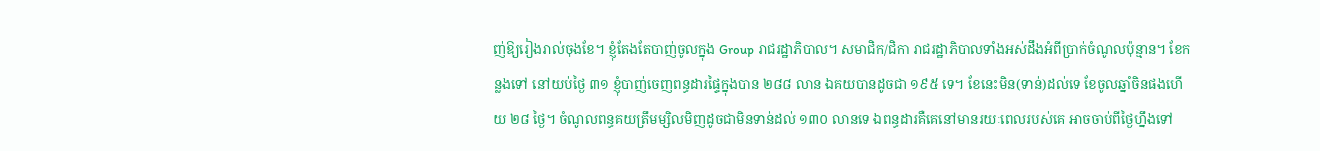ញ់ឱ្យរៀងរាល់ចុងខែ។ ខ្ញុំតែងតែបាញ់ចូលក្នុង Group រាជរដ្ឋាភិបាល។ សមាជិក/ជិកា រាជរដ្ឋាភិបាលទាំងអស់ដឹងអំពីប្រាក់ចំណូលប៉ុន្មាន។ ខែកន្លងទៅ នៅយប់ថ្ងៃ ៣១ ខ្ញុំបាញ់ចេញពន្ធដារផ្ទៃក្នុងបាន ២៨៨ លាន ឯគយបានដូចជា ១៩៥ ទេ។ ខែនេះមិន(ទាន់)ដល់ទេ ខែចូលឆ្នាំចិនផងហើយ ២៨ ថ្ងៃ។ ចំណូលពន្ធគយត្រឹមម្សិលមិញដូចជាមិនទាន់ដល់ ១៣០ លានទេ ឯពន្ធដារគឺគេនៅមានរយៈពេលរបស់គេ អាចចាប់ពីថ្ងៃហ្នឹងទៅ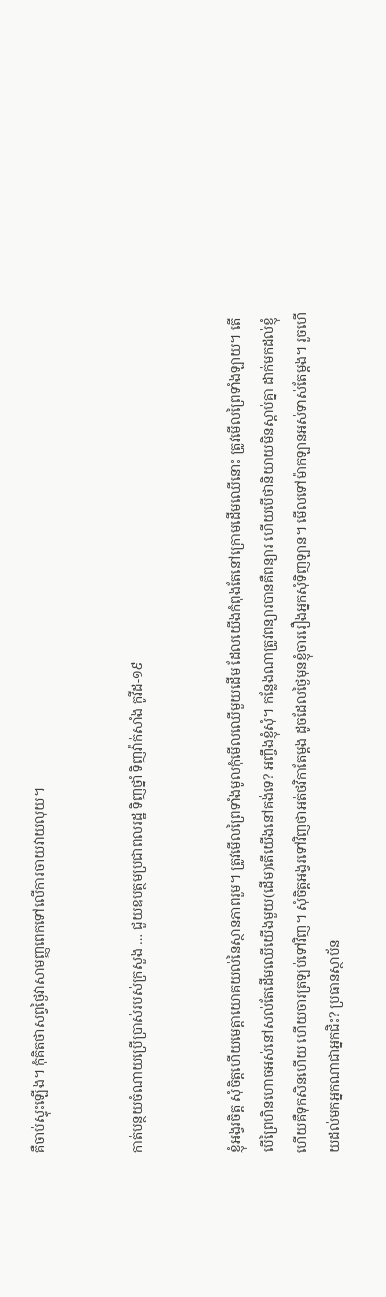គឺចាប់ស្ទុះឡើង។ កុំគិតថាសព្វថ្ងៃវាសាមញ្ញពេកទៅលើការចាយវាយលុយ។


កាត់បន្ថយចំណាយប្រើប្រាស់របស់ក្រសួង … ជួយឧបត្ថមប្រជាពលរដ្ឋ ទិញថ្នាំ ទិញវ៉ាក់សាំង កូវីដ-១៩


ខ្ញុំអង្វរចិត្ត សុំចិត្តហើយមេត្តាយោគយល់នៃស្ថានភាពរួម។ ត្រូវមើលព្រៃទាំងមូលកុំមើលឈើមួយដើម ដែលយើងកំពុងតែនៅក្រោមដើមឈើនោះ ត្រូវមើលព្រៃទាំងឡាយ។ តើបើព្រៃហិនហោចអស់នៅសល់តែដើមឈើយើងមួយ(ដើម)តើយើងនៅគង់ទេ? អញ្ចឹងខ្ញុំសុំ។ កន្លែងណាត្រូវពន្យារបានគឺពន្យារ ហើយបើថានិយាយមិនស្ដាប់គ្នា ដាក់មកដល់ខ្ញុំហើយគឺទុកសិនហើយ ហើយចារត្រឡប់ទៅវិញ។ សុំចិត្តអង្វរទៅវិញថាអត់ថវិកាតែម្ដង ដូចដែលថ្ងៃមុនខ្ញុំចាររឿងអ្នកសុំទិញឡាន។ មើលទៅម៉ាកឡានអស់ទាស់តែម្ដង។ រួចហើយដល់មកអ្នកណាជាអ្នកជិះ? ប្រធានស្ថាប័ន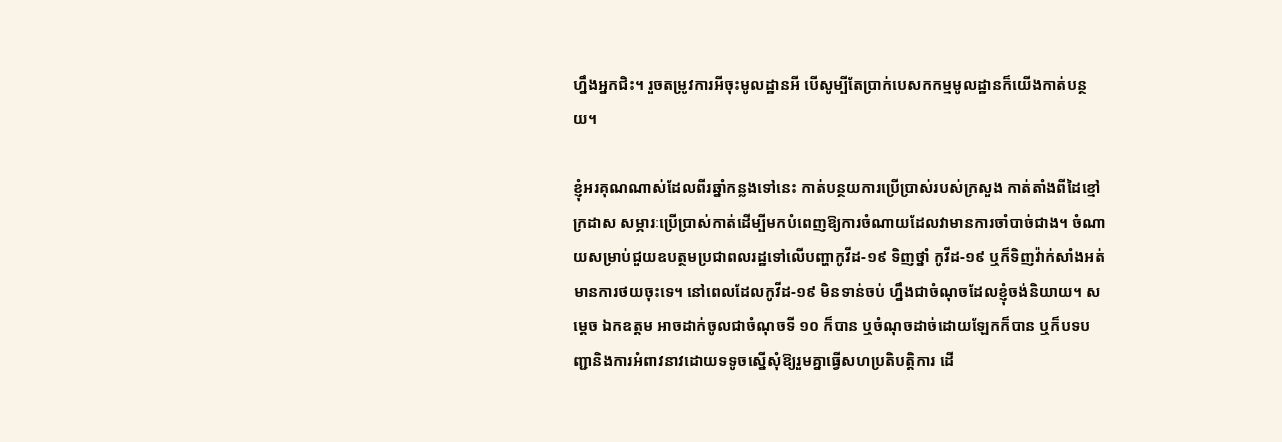ហ្នឹងអ្នកជិះ។ រួចតម្រូវការអីចុះមូលដ្ឋានអី បើសូម្បីតែប្រាក់បេសកកម្មមូលដ្ឋានក៏យើងកាត់បន្ថយ។

ខ្ញុំអរគុណណាស់ដែលពីរឆ្នាំកន្លងទៅនេះ កាត់បន្ថយការប្រើប្រាស់របស់ក្រសួង កាត់តាំងពីដៃខ្មៅ ក្រដាស សម្ភារៈប្រើប្រាស់កាត់ដើម្បីមកបំពេញឱ្យការចំណាយដែលវាមានការចាំបាច់ជាង។ ចំណាយសម្រាប់ជួយឧបត្ថមប្រជាពលរដ្ឋទៅលើបញ្ហាកូវីដ-១៩ ទិញថ្នាំ កូវីដ-១៩ ឬក៏ទិញវ៉ាក់សាំងអត់មានការថយចុះទេ។ នៅពេលដែលកូវីដ-១៩ មិនទាន់ចប់ ហ្នឹងជាចំណុចដែលខ្ញុំចង់និយាយ។ សម្ដេច ឯកឧត្តម អាចដាក់ចូលជាចំណុចទី ១០ ក៏បាន ឬចំណុចដាច់ដោយឡែកក៏បាន ឬក៏បទបញ្ជានិងការអំពាវនាវដោយទទូចស្នើសុំឱ្យរួមគ្នាធ្វើសហប្រតិបត្តិការ ដើ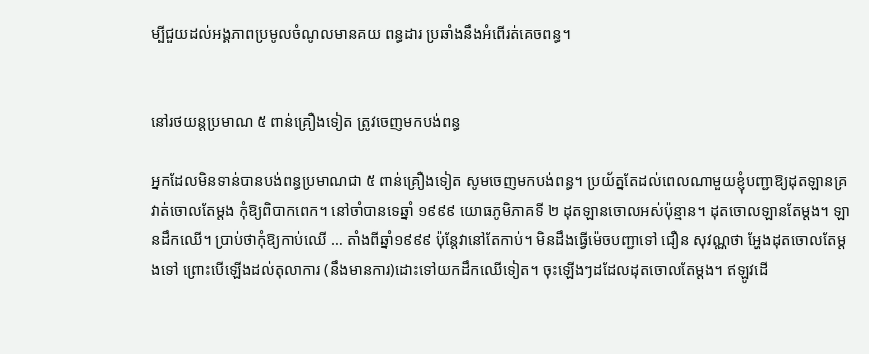ម្បីជួយដល់អង្គភាពប្រមូលចំណូលមានគយ ពន្ធដារ ប្រឆាំងនឹងអំពើរត់គេចពន្ធ។


នៅរថយន្តប្រមាណ ៥ ពាន់គ្រឿងទៀត ត្រូវចេញមកបង់ពន្ធ

អ្នកដែលមិនទាន់បានបង់ពន្ធប្រមាណជា ៥ ពាន់គ្រឿងទៀត សូមចេញមកបង់ពន្ធ។ ប្រយ័ត្នតែដល់ពេលណាមួយខ្ញុំបញ្ជាឱ្យដុតឡានគ្រវាត់ចោលតែម្ដង កុំឱ្យពិបាកពេក។ នៅចាំបានទេឆ្នាំ ១៩៩៩ យោធភូមិភាគទី ២ ដុតឡានចោលអស់ប៉ុន្មាន។ ដុតចោលឡានតែម្ដង។ ឡានដឹកឈើ។ ប្រាប់ថាកុំឱ្យកាប់ឈើ … តាំងពីឆ្នាំ១៩៩៩ ប៉ុន្តែវានៅតែកាប់។ មិនដឹងធ្វើម៉េចបញ្ជាទៅ ជឿន សុវណ្ណថា អ្ហែងដុតចោលតែម្ដងទៅ ព្រោះបើឡើងដល់តុលាការ (នឹងមានការ)ដោះទៅយកដឹកឈើទៀត។ ចុះឡើងៗដដែលដុតចោលតែម្ដង។ ឥឡូវដើ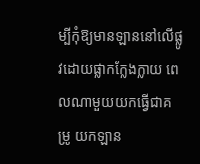ម្បីកុំឱ្យមានឡាននៅលើផ្លូវដោយផ្លាកក្លែងក្លាយ ពេលណាមួយយកធ្វើជាគម្រូ យកឡាន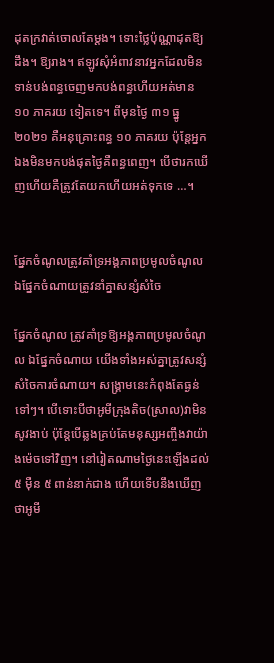ដុតក្រវាត់ចោលតែម្ដង។ ទោះថ្លៃប៉ុណ្ណាដុតឱ្យដឹង។ ឱ្យរាង។ ឥឡូវសុំអំពាវនាវអ្នកដែលមិនទាន់បង់ពន្ធចេញមកបង់ពន្ធហើយអត់មាន ១០ ភាគរយ ទៀតទេ។ ពីមុនថ្ងៃ ៣១ ធ្នូ ២០២១ គឺអនុគ្រោះពន្ធ ១០ ភាគរយ ប៉ុន្តែអ្នកឯងមិនមកបង់ផុតថ្ងៃគឺពន្ធពេញ។ បើថារកឃើញហើយគឺត្រូវតែយកហើយអត់ទុកទេ …។


ផ្នែកចំណូលត្រូវគាំទ្រអង្គភាពប្រមូលចំណូល ឯផ្នែកចំណាយត្រូវនាំគ្នាសន្សំសំចៃ

ផ្នែកចំណូល ត្រូវគាំទ្រឱ្យអង្គភាពប្រមូលចំណូល ឯផ្នែកចំណាយ យើងទាំងអស់គ្នាត្រូវសន្សំសំចៃការចំណាយ។ សង្គ្រាមនេះកំពុងតែធ្ងន់ទៅៗ។ បើទោះបីថាអូមីក្រុងតិច(ស្រាល)វាមិនសូវងាប់ ប៉ុន្តែបើឆ្លងគ្រប់តែមនុស្សអញ្ចឹងវាយ៉ាងម៉េចទៅវិញ។ នៅរៀតណាមថ្ងៃនេះឡើងដល់ ៥ ម៉ឺន ៥ ពាន់នាក់ជាង ហើយទើបនឹងឃើញថាអូមី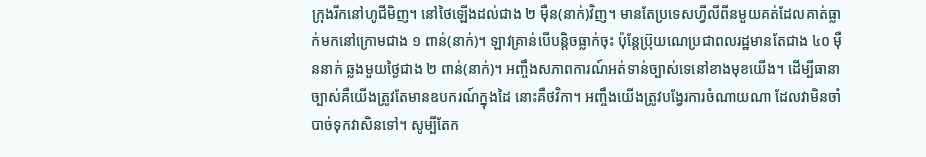ក្រុងរីកនៅហូជីមិញ។ នៅថៃឡើងដល់ជាង ២ ម៉ឺន(នាក់)វិញ។ មានតែប្រទេសហ្វីលីពីនមួយគត់ដែលគាត់ធ្លាក់មកនៅក្រោមជាង ១ ពាន់(នាក់)។ ឡាវគ្រាន់បើបន្តិចធ្លាក់ចុះ ប៉ុន្ដែប្រ៊ុយណេប្រជាពលរដ្ឋមានតែជាង ៤០ ម៉ឺននាក់ ឆ្លងមួយថ្ងៃជាង ២ ពាន់(នាក់)។ អញ្ចឹងសភាពការណ៍អត់ទាន់ច្បាស់ទេនៅខាងមុខយើង។ ដើម្បីធានាច្បាស់គឺយើងត្រូវតែមានឧបករណ៍ក្នុងដៃ នោះគឺថវិកា។ អញ្ចឹងយើងត្រូវបង្វែរការចំណាយណា ដែលវាមិនចាំបាច់ទុកវាសិនទៅ។ សូម្បីតែក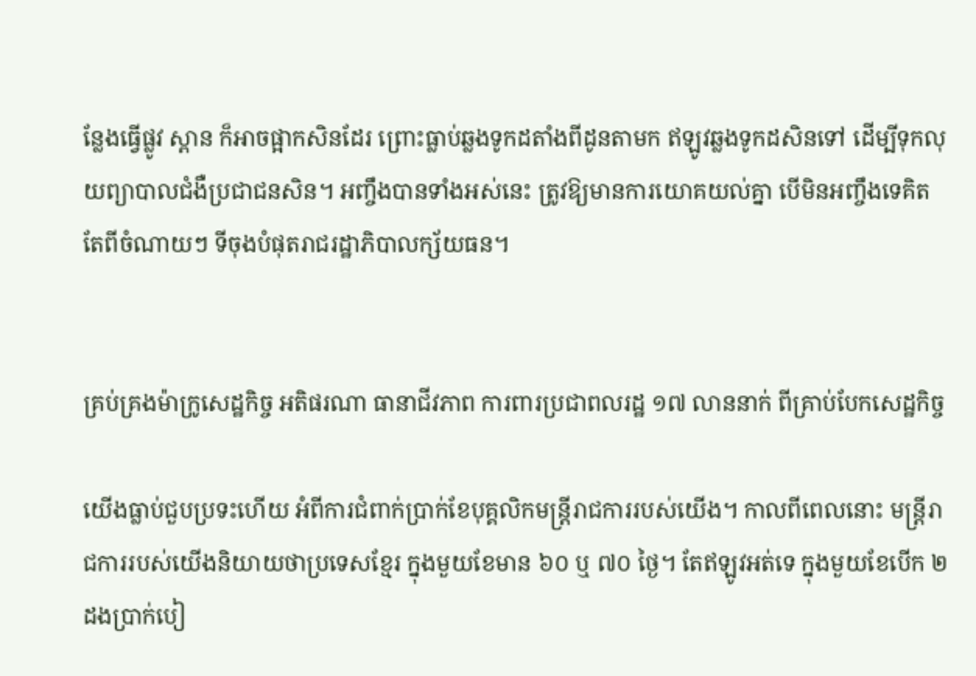ន្លែងធ្វើផ្លូវ ស្ពាន ក៏អាចផ្អាកសិនដែរ ព្រោះធ្លាប់ឆ្លងទូកដតាំងពីដូនតាមក ឥឡូវឆ្លងទូកដសិនទៅ ដើម្បីទុកលុយព្យាបាលជំងឺប្រជាជនសិន។ អញ្ចឹងបានទាំងអស់នេះ ត្រូវឱ្យមានការយោគយល់គ្នា បើមិនអញ្ចឹងទេគិតតែពីចំណាយៗ ទីចុងបំផុតរាជរដ្ឋាភិបាលក្ស័យធន។


គ្រប់គ្រងម៉ាក្រូសេដ្ឋកិច្ច អតិផរណា ធានាជីវភាព ការពារប្រជាពលរដ្ឋ ១៧ លាននាក់ ពីគ្រាប់បែកសេដ្ឋកិច្ច

យើងធ្លាប់ជួបប្រទះហើយ អំពីការជំពាក់ប្រាក់ខែបុគ្គលិកមន្ត្រីរាជការរបស់យើង។ កាលពីពេលនោះ មន្ត្រីរាជការរបស់យើងនិយាយថាប្រទេសខ្មែរ ក្នុងមួយខែមាន ៦០ ឬ ៧០ ថ្ងៃ។ តែឥឡូវអត់ទេ ក្នុងមួយខែបើក ២ ដងប្រាក់បៀ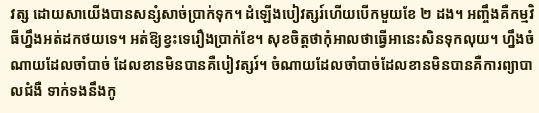វត្ស ដោយសាយើងបានសន្សំសាច់ប្រាក់ទុក។ ដំឡើងបៀវត្សរ៍ហើយបើកមួយខែ ២ ដង។ អញ្ចឹងគឺកម្មវិធីហ្នឹងអត់ដកថយទេ។ អត់ឱ្យខ្វះទេរឿងប្រាក់ខែ។ សុខចិត្តថាកុំអាលថាធ្វើអានេះសិនទុកលុយ។ ហ្នឹងចំណាយដែលចាំបាច់ ដែលខានមិនបានគឺបៀវត្សរ៍។ ចំណាយដែលចាំបាច់ដែលខានមិនបានគឺការព្យាបាលជំងឺ ទាក់ទងនឹងកូ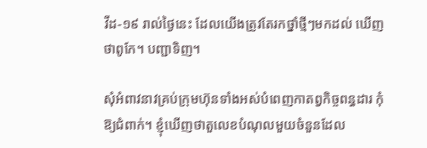វីដ-១៩ រាល់ថ្ងៃនេះ ដែលយើងត្រូវតែរកថ្នាំថ្មីៗមកដល់ ឃើញថាពូកែ។ បញ្ជាទិញ។

សុំអំពាវនាវគ្រប់ក្រុមហ៊ុនទាំងអស់បំពេញកាតព្វកិច្ចពន្ធដារ កុំឱ្យជំពាក់។ ខ្ញុំឃើញថាតួលេខបំណុលមួយចំនួនដែល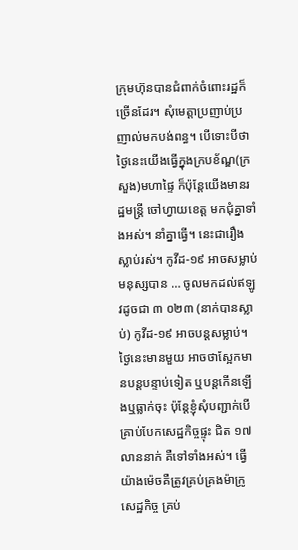ក្រុមហ៊ុនបានជំពាក់ចំពោះរដ្ឋក៏ច្រើនដែរ។ សុំមេត្តាប្រញាប់ប្រញាល់មកបង់ពន្ធ។ បើទោះបីថាថ្ងៃនេះយើងធ្វើក្នុងក្របខ័ណ្ឌ(ក្រសួង)មហាផ្ទៃ ក៏ប៉ុន្តែយើងមានរដ្ឋមន្ត្រី ចៅហ្វាយខេត្ត មកជុំគ្នាទាំងអស់។ នាំគ្នាធ្វើ។ នេះជារឿងស្លាប់រស់។ កូវីដ-១៩ អាចសម្លាប់មនុស្សបាន … ចូលមកដល់ឥឡូវដូចជា ៣ ០២៣ (នាក់បានស្លាប់) កូវីដ-១៩ អាចបន្តសម្លាប់។ ថ្ងៃនេះមានមួយ អាចថាស្អែកមានបន្តបន្ទាប់ទៀត ឬបន្តកើនឡើងឬធ្លាក់ចុះ ប៉ុន្តែខ្ញុំសុំបញ្ជាក់បើគ្រាប់បែកសេដ្ឋកិច្ចផ្ទុះ ជិត ១៧ លាននាក់ គឺទៅទាំងអស់។ ធ្វើយ៉ាងម៉េចគឺត្រូវគ្រប់គ្រងម៉ាក្រូសេដ្ឋកិច្ច គ្រប់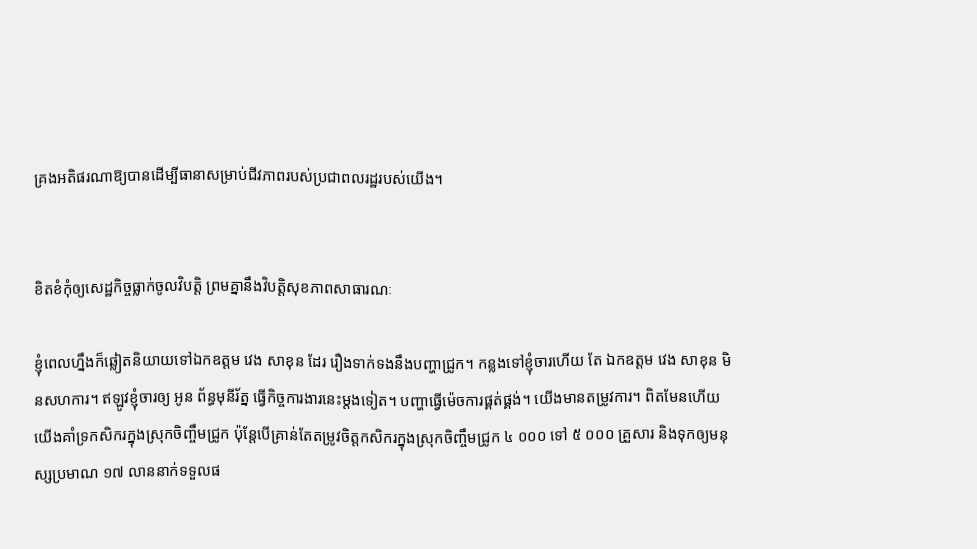គ្រងអតិផរណាឱ្យបានដើម្បីធានាសម្រាប់ជីវភាពរបស់ប្រជាពលរដ្ឋរបស់យើង។


ខិតខំកុំឲ្យសេដ្ឋកិច្ចធ្លាក់ចូលវិបត្តិ ព្រមគ្នានឹងវិបត្តិសុខភាពសាធារណៈ

ខ្ញុំពេលហ្នឹងក៏ឆ្លៀតនិយាយទៅឯកឧត្ដម វេង សាខុន ដែរ រឿងទាក់ទងនឹងបញ្ហាជ្រូក។ កន្លងទៅខ្ញុំចារហើយ តែ ឯកឧត្ដម វេង សាខុន មិនសហការ។ ឥឡូវខ្ញុំចារឲ្យ អូន ព័ន្ធមុនីរ័ត្ន ធ្វើកិច្ចការងារនេះម្ដងទៀត។ បញ្ហាធ្វើម៉េចការផ្គត់ផ្គង់។ យើងមានតម្រូវការ។ ពិតមែនហើយ យើងគាំទ្រកសិករក្នុងស្រុកចិញ្ចឹមជ្រូក ប៉ុន្តែបើគ្រាន់តែតម្រូវចិត្តកសិករក្នុងស្រុកចិញ្ចឹមជ្រូក ៤ ០០០ ទៅ ៥ ០០០ គ្រួសារ និងទុកឲ្យមនុស្សប្រមាណ ១៧ លាននាក់ទទួលផ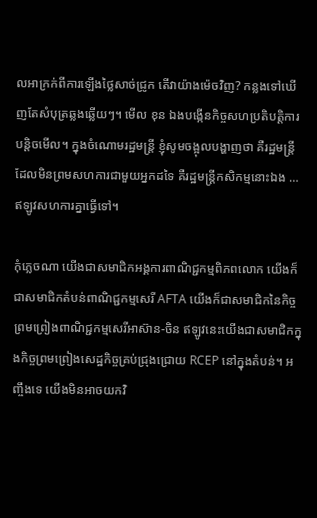លអាក្រក់ពីការឡើងថ្លៃសាច់ជ្រូក តើវាយ៉ាងម៉េចវិញ? កន្លងទៅឃើញតែសំបុត្រឆ្លងឆ្លើយៗ។ មើល ខុន ឯងបង្កើនកិច្ចសហប្រតិបត្តិការបន្តិចមើល។ ក្នុងចំណោមរដ្ឋមន្រ្តី ខ្ញុំសូមចង្អុលបង្ហាញថា គឺរដ្ឋមន្រ្តីដែលមិនព្រមសហការជាមួយអ្នកដទៃ គឺរដ្ឋមន្រ្តីកសិកម្មនោះឯង … ឥឡូវសហការគ្នាធ្វើទៅ។

កុំភ្លេចណា យើងជាសមាជិកអង្គការពាណិជ្ជកម្មពិភពលោក យើងក៏ជាសមាជិកតំបន់ពាណិជ្ជកម្មសេរី AFTA យើងក៏ជាសមាជិកនៃកិច្ចព្រមព្រៀងពាណិជ្ជកម្មសេរីអាស៊ាន-ចិន ឥឡូវនេះយើងជាសមាជិកក្នុងកិច្ចព្រមព្រៀងសេដ្ឋកិច្ចគ្រប់ជ្រុងជ្រោយ RCEP នៅក្នុងតំបន់។ អញ្ចឹងទេ យើងមិនអាចយកវិ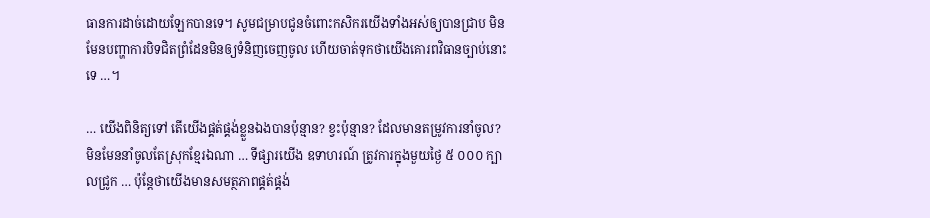ធានការដាច់ដោយឡែកបានទេ។ សូមជម្រាបជូនចំពោះកសិករយើងទាំងអស់ឲ្យបានជ្រាប មិនមែនបញ្ហាការបិទជិតព្រំដែនមិនឲ្យទំនិញចេញចូល ហើយចាត់ទុកថាយើងគោរពវិធានច្បាប់នោះទេ …។

… យើងពិនិត្យទៅ តើយើងផ្គត់ផ្គង់ខ្លួនឯងបានប៉ុន្មាន? ខ្វះប៉ុន្មាន? ដែលមានតម្រូវការនាំចូល? មិនមែននាំចូលតែស្រុកខ្មែរឯណា … ទីផ្សារយើង ឧទាហរណ៍ ត្រូវការក្នុងមួយថ្ងៃ ៥ ០០០ ក្បាលជ្រូក … ប៉ុន្តែថាយើងមានសមត្ថភាពផ្គត់ផ្គង់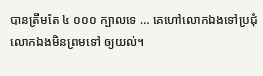បានត្រឹមតែ ៤ ០០០ ក្បាលទេ … គេហៅលោកឯងទៅប្រជុំ លោកឯងមិនព្រមទៅ ឲ្យយល់។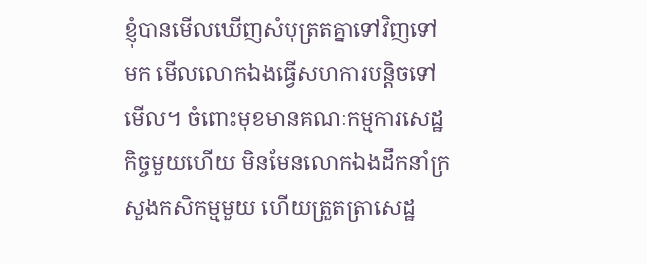ខ្ញុំបានមើលឃើញសំបុត្រតគ្នាទៅវិញទៅមក មើលលោកឯងធ្វើសហការបន្តិចទៅមើល។ ចំពោះមុខមានគណៈកម្មការសេដ្ឋកិច្ចមួយហើយ មិនមែនលោកឯងដឹកនាំក្រសួងកសិកម្មមួយ ហើយត្រួតត្រាសេដ្ឋ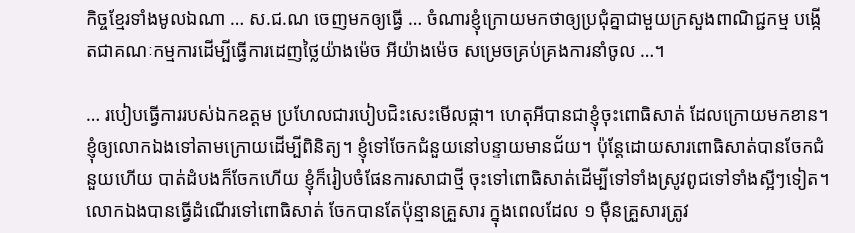កិច្ចខ្មែរទាំងមូលឯណា … ស.ជ.ណ ចេញមកឲ្យធ្វើ … ចំណារខ្ញុំក្រោយមកថាឲ្យប្រជុំគ្នាជាមួយក្រសួងពាណិជ្ជកម្ម បង្កើតជាគណៈកម្មការដើម្បីធ្វើការដេញថ្លៃយ៉ាងម៉េច អីយ៉ាងម៉េច សម្រេចគ្រប់គ្រងការនាំចូល …។

… របៀបធ្វើការរបស់ឯកឧត្ដម ប្រហែលជារបៀបជិះសេះមើលផ្កា។ ហេតុអីបានជាខ្ញុំចុះពោធិសាត់ ដែលក្រោយមកខាន។ ខ្ញុំឲ្យលោកឯងទៅតាមក្រោយដើម្បីពិនិត្យ។ ខ្ញុំទៅចែកជំនួយនៅបន្ទាយមានជ័យ។ ប៉ុន្តែដោយសារពោធិសាត់បានចែកជំនួយហើយ បាត់ដំបងក៏ចែកហើយ ខ្ញុំក៏រៀបចំផែនការសាជាថ្មី ចុះទៅពោធិសាត់ដើម្បីទៅទាំងស្រូវពូជទៅទាំងស្អីៗទៀត។ លោកឯងបានធ្វើដំណើរទៅពោធិសាត់ ចែកបានតែប៉ុន្មានគ្រួសារ ក្នុងពេលដែល ១ ម៉ឺនគ្រួសារត្រូវ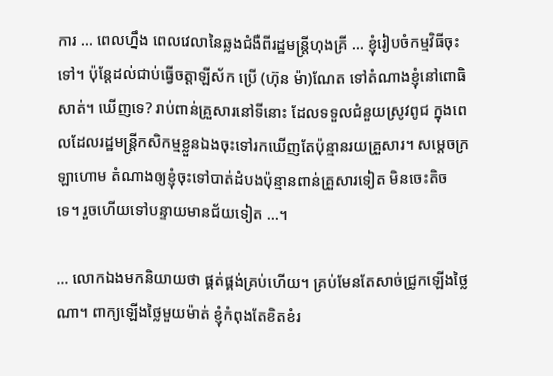ការ … ពេលហ្នឹង ពេលវេលានៃឆ្លងជំងឺពីរដ្ឋមន្រ្តីហុងគ្រី … ខ្ញុំរៀបចំកម្មវិធីចុះទៅ។ ប៉ុន្តែដល់ជាប់ធ្វើចត្តាឡីស័ក ប្រើ (ហ៊ុន ម៉ា)ណែត ទៅតំណាងខ្ញុំនៅពោធិសាត់។ ឃើញទេ? រាប់ពាន់គ្រួសារនៅទីនោះ ដែលទទួលជំនួយស្រូវពូជ ក្នុងពេលដែលរដ្ឋមន្រ្តីកសិកម្មខ្លួនឯងចុះទៅរកឃើញតែប៉ុន្មានរយគ្រួសារ។ សម្ដេចក្រឡាហោម តំណាងឲ្យខ្ញុំចុះទៅបាត់ដំបងប៉ុន្មានពាន់គ្រួសារទៀត មិនចេះតិចទេ។ រួចហើយទៅបន្ទាយមានជ័យទៀត …។

… លោកឯងមកនិយាយថា ផ្គត់ផ្គង់គ្រប់ហើយ។ គ្រប់មែនតែសាច់ជ្រូកឡើងថ្លៃណា។ ពាក្យឡើងថ្លៃមួយម៉ាត់ ខ្ញុំកំពុងតែខិតខំរ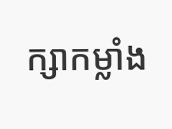ក្សាកម្លាំង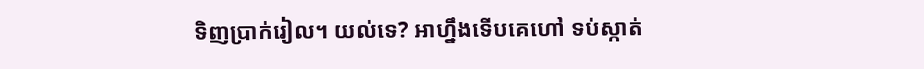ទិញប្រាក់រៀល។ យល់ទេ? អាហ្នឹងទើបគេហៅ ទប់ស្កាត់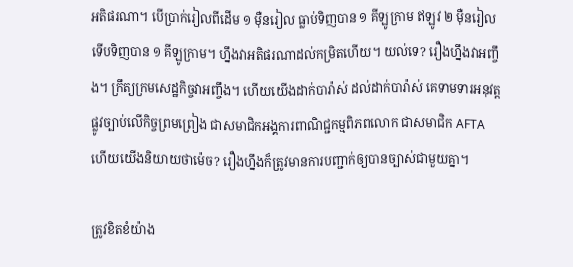អតិផរណា។ បើប្រាក់រៀលពីដើម ១ ម៉ឺនរៀល ធ្លាប់ទិញបាន ១ គីឡូក្រាម ឥឡូវ ២ ម៉ឺនរៀល ទើបទិញបាន ១ គីឡូក្រាម។ ហ្នឹងវាអតិផរណាដល់កម្រិតហើយ។ យល់ទេ? រឿងហ្នឹងវាអញ្ចឹង។ ក្រឹត្យក្រមសេដ្ឋកិច្ចវាអញ្ចឹង។ ហើយយើងដាក់បារ៉ាស់ ដល់ដាក់បារ៉ាស់ គេទាមទារអនុវត្តផ្លូវច្បាប់លើកិច្ចព្រមព្រៀង ជាសមាជិកអង្គការពាណិជ្ជកម្មពិភពលោក ជាសមាជិក AFTA ហើយយើងនិយាយថាម៉េច? រឿងហ្នឹងក៏ត្រូវមានការបញ្ជាក់ឲ្យបានច្បាស់ជាមួយគ្នា។

ត្រូវខិតខំយ៉ាង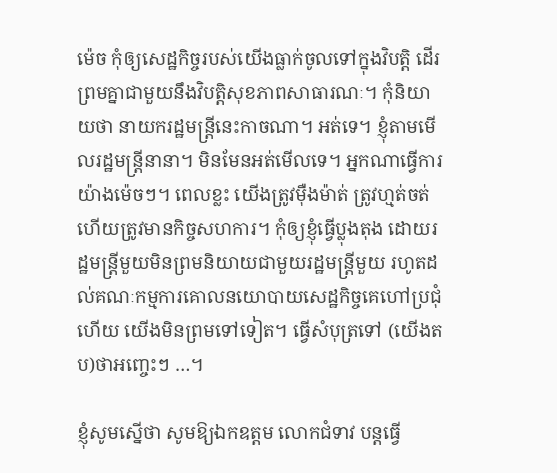ម៉េច កុំឲ្យសេដ្ឋកិច្ចរបស់យើងធ្លាក់ចូលទៅក្នុងវិបត្តិ ដើរព្រមគ្នាជាមួយនឹងវិបត្តិសុខភាពសាធារណៈ។ កុំនិយាយថា នាយករដ្ឋមន្រ្តីនេះកាចណា។ អត់ទេ។ ខ្ញុំតាមមើលរដ្ឋមន្រ្តីនានា។ មិនមែនអត់មើលទេ។ អ្នកណាធ្វើការយ៉ាងម៉េចៗ។ ពេលខ្លះ យើងត្រូវម៉ឺងម៉ាត់ ត្រូវហ្មត់ចត់ ហើយត្រូវមានកិច្ចសហការ។ កុំឲ្យខ្ញុំធ្វើប្លុងតុង ដោយរដ្ឋមន្រ្តីមួយមិនព្រមនិយាយជាមួយរដ្ឋមន្រ្តីមួយ រហូតដល់គណៈកម្មការគោលនយោបាយសេដ្ឋកិច្ចគេហៅប្រជុំហើយ យើងមិនព្រមទៅទៀត។ ធ្វើសំបុត្រទៅ (យើងតប)ថាអញ្ចេះៗ …។

ខ្ញុំសូមស្នើថា សូមឱ្យឯកឧត្ដម លោកជំទាវ បន្តធ្វើ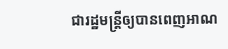ជារដ្ឋមន្រ្តីឲ្យបានពេញអាណ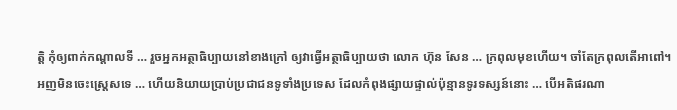ត្តិ កុំឲ្យពាក់កណ្ដាលទី … រួចអ្នកអត្ថាធិប្បាយនៅខាងក្រៅ ឲ្យវាធ្វើអត្ថាធិប្បាយថា លោក ហ៊ុន សែន … ក្រពុលមុខហើយ។ ចាំតែក្រពុលតើអាពៅ។ អញមិនចេះស្រ្តេសទេ … ហើយនិយាយប្រាប់ប្រជាជនទូទាំងប្រទេស ដែលកំពុងផ្សាយផ្ទាល់ប៉ុន្មានទូរទស្សន៍នោះ … បើអតិផរណា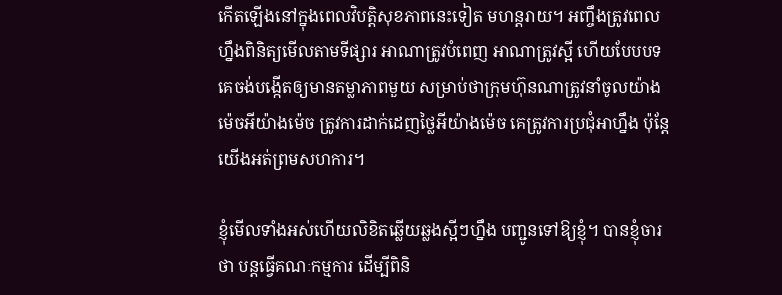កើតឡើងនៅក្នុងពេលវិបត្តិសុខភាពនេះទៀត មហន្តរាយ។ អញ្ចឹងត្រូវពេលហ្នឹងពិនិត្យមើលតាមទីផ្សារ អាណាត្រូវបំពេញ អាណាត្រូវស្អី ហើយបែបបទគេចង់បង្កើតឲ្យមានតម្លាភាពមួយ សម្រាប់ថាក្រុមហ៊ុនណាត្រូវនាំចូលយ៉ាងម៉េចអីយ៉ាងម៉េច ត្រូវការដាក់ដេញថ្លៃអីយ៉ាងម៉េច គេត្រូវការប្រជុំអាហ្នឹង ប៉ុន្តែយើងអត់ព្រមសហការ។

ខ្ញុំមើលទាំងអស់ហើយលិខិតឆ្លើយឆ្លងស្អីៗហ្នឹង បញ្ជូនទៅឱ្យខ្ញុំ។ បានខ្ញុំចារថា បន្តធ្វើគណៈកម្មការ ដើម្បីពិនិ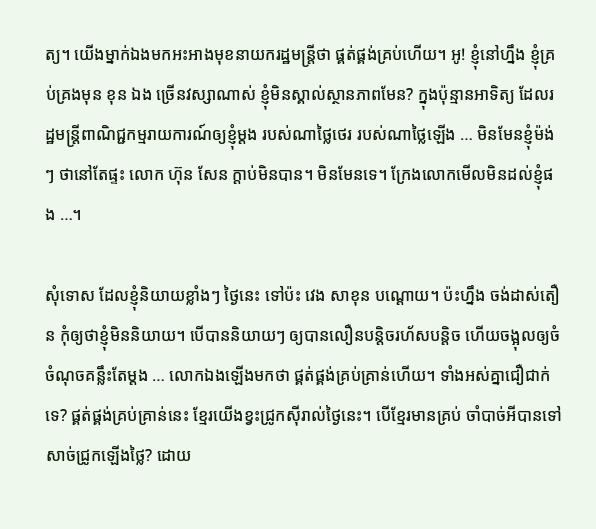ត្យ។ យើងម្នាក់ឯងមកអះអាងមុខនាយករដ្ឋមន្រ្តីថា ផ្គត់ផ្គង់គ្រប់ហើយ។ អូ! ខ្ញុំនៅហ្នឹង ខ្ញុំគ្រប់គ្រងមុន ខុន ឯង ច្រើនវស្សាណាស់ ខ្ញុំមិនស្គាល់ស្ថានភាពមែន? ក្នុងប៉ុន្មានអាទិត្យ ដែលរដ្ឋមន្រ្តីពាណិជ្ជកម្មរាយការណ៍ឲ្យខ្ញុំម្ដង របស់ណាថ្លៃថេរ របស់ណាថ្លៃឡើង … មិនមែនខ្ញុំម៉ង់ៗ ថានៅតែផ្ទះ លោក ហ៊ុន សែន ក្ដាប់មិនបាន។ មិនមែនទេ។ ក្រែងលោកមើលមិនដល់ខ្ញុំផង …។

សុំទោស ដែលខ្ញុំនិយាយខ្លាំងៗ ថ្ងៃនេះ ទៅប៉ះ វេង សាខុន បណ្ដោយ។ ប៉ះហ្នឹង ចង់ដាស់តឿន កុំឲ្យថាខ្ញុំមិននិយាយ។ បើបាននិយាយៗ ឲ្យបានលឿនបន្តិចរហ័សបន្តិច ហើយចង្អុលឲ្យចំចំណុចគន្លឹះតែម្ដង … លោកឯងឡើងមកថា ផ្គត់ផ្គង់គ្រប់គ្រាន់ហើយ។ ទាំងអស់គ្នាជឿជាក់ទេ? ផ្គត់ផ្គង់គ្រប់គ្រាន់នេះ ខ្មែរយើងខ្វះជ្រូកស៊ីរាល់ថ្ងៃនេះ។ បើខ្មែរមានគ្រប់ ចាំបាច់អីបានទៅសាច់ជ្រូកឡើងថ្លៃ? ដោយ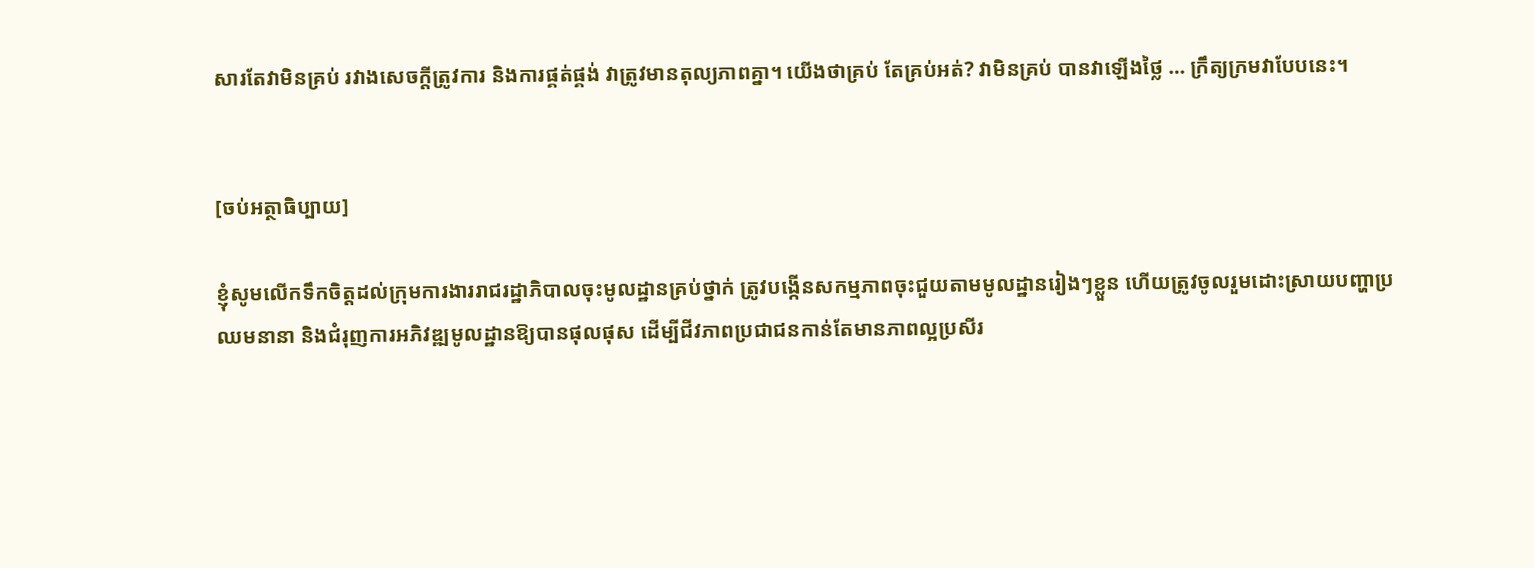សារតែវាមិនគ្រប់ រវាងសេចក្ដីត្រូវការ និងការផ្គត់ផ្គង់ វាត្រូវមានតុល្យភាពគ្នា។ យើងថាគ្រប់ តែគ្រប់អត់? វាមិនគ្រប់ បានវាឡើងថ្លៃ … ក្រឹត្យក្រមវាបែបនេះ។


[ចប់អត្ថាធិប្បាយ]

ខ្ញុំសូមលើកទឹកចិត្តដល់ក្រុមការងាររាជរដ្ឋាភិបាលចុះមូលដ្ឋានគ្រប់ថ្នាក់ ត្រូវបង្កើនសកម្មភាពចុះជួយតាមមូលដ្ឋានរៀងៗខ្លួន ហើយត្រូវចូលរួមដោះស្រាយបញ្ហាប្រឈមនានា និងជំរុញការអភិវឌ្ឍមូលដ្ឋានឱ្យបានផុលផុស ដើម្បីជីវភាពប្រជាជនកាន់តែមានភាពល្អប្រសីរ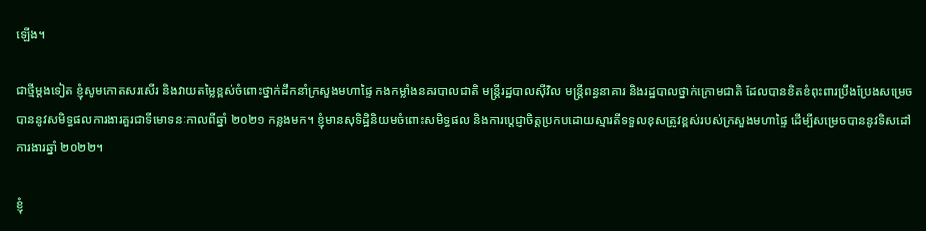ឡើង។

ជាថ្មីម្តងទៀត ខ្ញុំសូមកោតសរសើរ និងវាយតម្លៃខ្ពស់ចំពោះថ្នាក់ដឹកនាំក្រសួងមហាផ្ទៃ កងកម្លាំងនគរបាលជាតិ មន្ត្រីរដ្ឋបាលស៊ីវិល មន្ត្រីពន្ធនាគារ និងរដ្ឋបាលថ្នាក់ក្រោមជាតិ ដែលបានខិតខំពុះពារប្រឹងប្រែងសម្រេចបាននូវសមិទ្ធផលការងារគួរជាទីមោទនៈកាលពីឆ្នាំ ២០២១ កន្លងមក។ ខ្ញុំមានសុទិដ្ឋិនិយមចំពោះសមិទ្ធផល និងការប្តេជ្ញាចិត្តប្រកបដោយស្មារតីទទួលខុសត្រូវខ្ពស់របស់ក្រសួងមហាផ្ទៃ ដើម្បីសម្រេចបាននូវទិសដៅការងារឆ្នាំ ២០២២។

ខ្ញុំ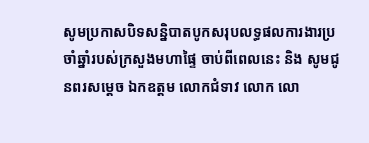សូមប្រកាសបិទសន្និបាតបូកសរុបលទ្ធផលការងារប្រចាំឆ្នាំរបស់ក្រសួងមហាផ្ទៃ ចាប់ពីពេលនេះ និង សូមជូនពរសម្តេច ឯកឧត្តម លោកជំទាវ លោក លោ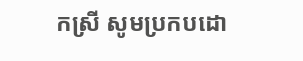កស្រី សូមប្រកបដោ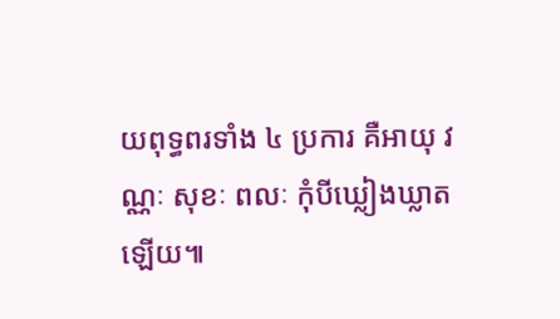យពុទ្ធពរទាំង ៤ ប្រការ គឺអាយុ វណ្ណៈ សុខៈ ពលៈ កុំបីឃ្លៀងឃ្លាតឡើយ៕